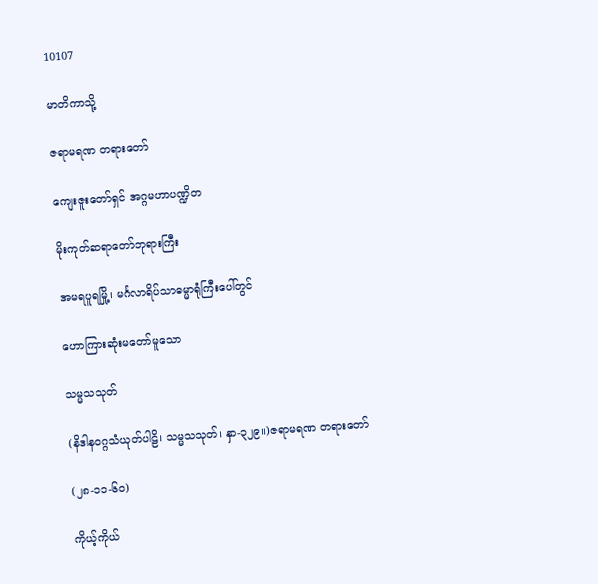10107

မာတိကာသို့

ဇရာမရဏ တရားတော်

ကျေးဇူးတော်ရှင် အဂ္ဂမဟာပဏ္ဍိတ

မိုးကုတ်ဆရာတော်ဘုရားကြီး

အမရပူရမြို့၊ မင်္ဂလာရိပ်သာဓမ္မာရုံကြီးပေါ်တွင်

ဟောကြားဆုံးမတော်မူသော

သမ္မသသုတ်

(နိဒါနဝဂ္ဂသံယုတ်ပါဠိ၊ သမ္မသသုတ်၊ နှာ-၃၂၉။)ဇရာမရဏ တရားတော်

(၂၈-၁၁-၆၀)

ကိုယ့်ကိုယ်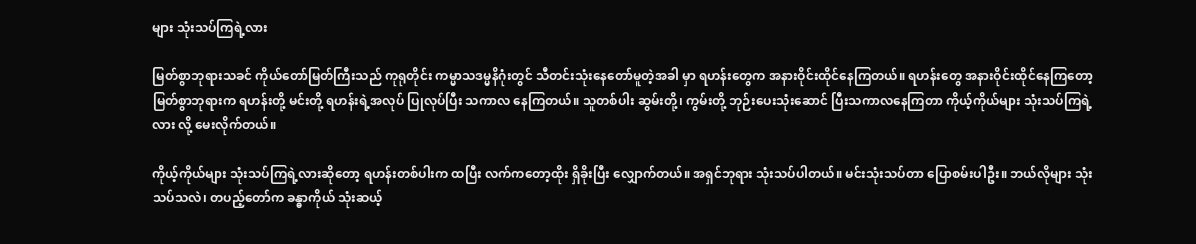များ သုံးသပ်ကြရဲ့လား

မြတ်စွာဘုရားသခင် ကိုယ်တော်မြတ်ကြီးသည် ကုရုတိုင်း ကမ္မာသဒမ္မနိဂုံးတွင် သီတင်းသုံးနေတော်မူတဲ့အခါ မှာ ရဟန်းတွေက အနားဝိုင်းထိုင်နေကြတယ်။ ရဟန်းတွေ အနားဝိုင်းထိုင်နေကြတော့ မြတ်စွာဘုရားက ရဟန်းတို့ မင်းတို့ ရဟန်းရဲ့အလုပ် ပြုလုပ်ပြီး သကာလ နေကြတယ်။ သူတစ်ပါး ဆွမ်းတို့၊ ကွမ်းတို့ ဘုဉ်းပေးသုံးဆောင် ပြီးသကာလနေကြတာ ကိုယ့်ကိုယ်များ သုံးသပ်ကြရဲ့လား လို့ မေးလိုက်တယ်။

ကိုယ့်ကိုယ်များ သုံးသပ်ကြရဲ့လားဆိုတော့ ရဟန်းတစ်ပါးက ထပြီး လက်ကတော့ထိုး ရှိခိုးပြီး လျှောက်တယ်။ အရှင်ဘုရား သုံးသပ်ပါတယ်။ မင်းသုံးသပ်တာ ပြောစမ်းပါဦး။ ဘယ်လိုများ သုံးသပ်သလဲ၊ တပည့်တော်က ခန္ဓာကိုယ် သုံးဆယ့်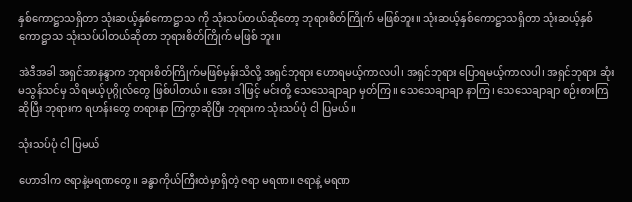နှစ်ကောဋ္ဌာသရှိတာ သုံးဆယ့်နှစ်ကောဋ္ဌာသ ကို သုံးသပ်တယ်ဆိုတော့ ဘုရားစိတ်ကြိုက် မဖြစ်ဘူး။ သုံးဆယ့်နှစ်ကောဋ္ဌာသရှိတာ သုံးဆယ့်နှစ်ကောဋ္ဌာသ သုံးသပ်ပါတယ်ဆိုတာ ဘုရားစိတ်ကြိုက် မဖြစ် ဘူး။

အဲဒီအခါ အရှင်အာနန္ဒာက ဘုရားစိတ်ကြိုက်မဖြစ်မှန်းသိလို့ အရှင်ဘုရား ဟောရမယ့်ကာလပါ၊ အရှင်ဘုရား ပြောရမယ့်ကာလပါ၊ အရှင်ဘုရား ဆုံးမသွန်သင်မှ သိရမယ့်ပုဂ္ဂိုလ်တွေ ဖြစ်ပါတယ်။ အေး ဒါဖြင့် မင်းတို့ သေသေချာချာ မှတ်ကြ။ သေသေချာချာ နာကြ၊ သေသေချာချာ စဉ်းစားကြဆိုပြီး ဘုရားက ရဟန်းတွေ တရားနာ ကြကွာဆိုပြီး ဘုရားက သုံးသပ်ပုံ ငါ ပြမယ်။

သုံးသပ်ပုံ ငါ ပြမယ်

ဟောဒါက ဇရာနဲ့မရဏတွေ။ ခန္ဓာကိုယ်ကြီးထဲမှာရှိတဲ့ ဇရာ မရဏ။ ဇရာနဲ့ မရဏ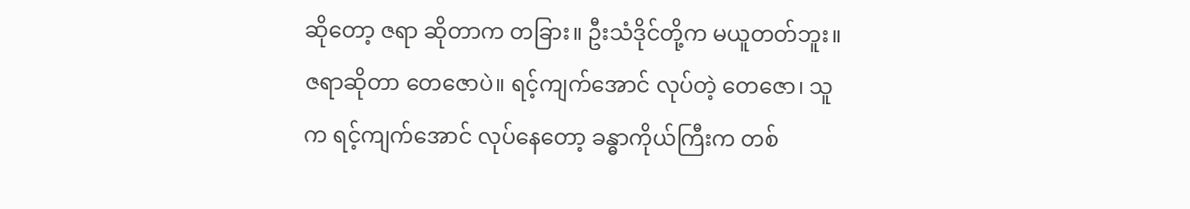ဆိုတော့ ဇရာ ဆိုတာက တခြား။ ဦးသံဒိုင်တို့က မယူတတ်ဘူး။ ဇရာဆိုတာ တေဇောပဲ။ ရင့်ကျက်အောင် လုပ်တဲ့ တေဇော၊ သူက ရင့်ကျက်အောင် လုပ်နေတော့ ခန္ဓာကိုယ်ကြီးက တစ်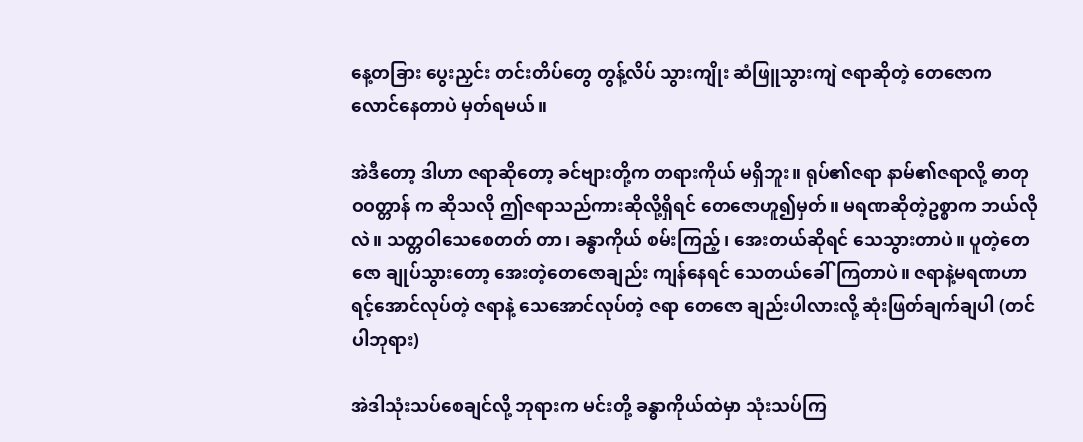နေ့တခြား ပွေးညှင်း တင်းတိပ်တွေ တွန့်လိပ် သွားကျိုး ဆံဖြူသွားကျဲ ဇရာဆိုတဲ့ တေဇောက လောင်နေတာပဲ မှတ်ရမယ်။

အဲဒီတော့ ဒါဟာ ဇရာဆိုတော့ ခင်ဗျားတို့က တရားကိုယ် မရှိဘူး။ ရုပ်၏ဇရာ နာမ်၏ဇရာလို့ ဓာတုဝဝတ္တာန် က ဆိုသလို ဤဇရာသည်ကားဆိုလို့ရှိရင် တေဇောဟူ၍မှတ်။ မရဏဆိုတဲ့ဥစ္စာက ဘယ်လိုလဲ။ သတ္တဝါသေစေတတ် တာ၊ ခန္ဓာကိုယ် စမ်းကြည့်၊ အေးတယ်ဆိုရင် သေသွားတာပဲ။ ပူတဲ့တေဇော ချုပ်သွားတော့ အေးတဲ့တေဇောချည်း ကျန်နေရင် သေတယ်ခေါ်ကြတာပဲ။ ဇရာနဲ့မရဏဟာ ရင့်အောင်လုပ်တဲ့ ဇရာနဲ့ သေအောင်လုပ်တဲ့ ဇရာ တေဇော ချည်းပါလားလို့ ဆုံးဖြတ်ချက်ချပါ (တင်ပါဘုရား)

အဲဒါသုံးသပ်စေချင်လို့ ဘုရားက မင်းတို့ ခန္ဓာကိုယ်ထဲမှာ သုံးသပ်ကြ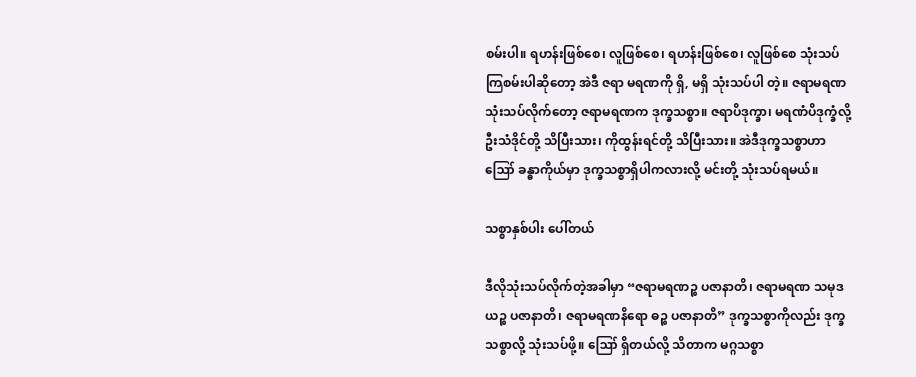စမ်းပါ။ ရဟန်းဖြစ်စေ၊ လူဖြစ်စေ၊ ရဟန်းဖြစ်စေ၊ လူဖြစ်စေ သုံးသပ်ကြစမ်းပါဆိုတော့ အဲဒီ ဇရာ မရဏကို ရှိ, မရှိ သုံးသပ်ပါ တဲ့။ ဇရာမရဏ သုံးသပ်လိုက်တော့ ဇရာမရဏက ဒုက္ခသစ္စာ။ ဇရာပိဒုက္ခာ၊ မရဏံပိဒုက္ခံလို့ ဦးသံဒိုင်တို့ သိပြီးသား၊ ကိုထွန်းရင်တို့ သိပြီးသား။ အဲဒီဒုက္ခသစ္စာဟာ ဪ ခန္ဓာကိုယ်မှာ ဒုက္ခသစ္စာရှိပါကလားလို့ မင်းတို့ သုံးသပ်ရမယ်။

သစ္စာနှစ်ပါး ပေါ်တယ်

ဒီလိုသုံးသပ်လိုက်တဲ့အခါမှာ “ဇရာမရဏဉ္စ ပဇာနာတိ၊ ဇရာမရဏ သမုဒယဉ္စ ပဇာနာတိ၊ ဇရာမရဏနိရော ဓဉ္စ ပဇာနာတိ” ဒုက္ခသစ္စာကိုလည်း ဒုက္ခသစ္စာလို့ သုံးသပ်ဖို့။ ဪ ရှိတယ်လို့ သိတာက မဂ္ဂသစ္စာ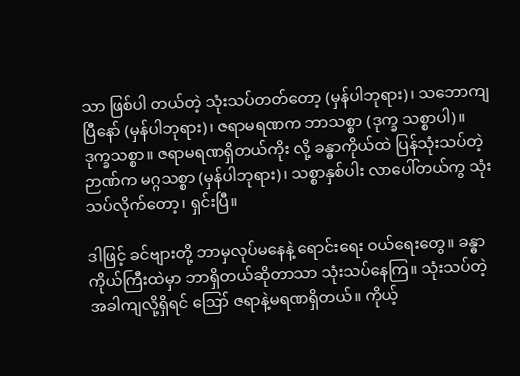သာ ဖြစ်ပါ တယ်တဲ့ သုံးသပ်တတ်တော့ (မှန်ပါဘုရား)၊ သဘောကျပြီနော် (မှန်ပါဘုရား)၊ ဇရာမရဏက ဘာသစ္စာ (ဒုက္ခ သစ္စာပါ)။ ဒုက္ခသစ္စာ။ ဇရာမရဏရှိတယ်ကိုး လို့ ခန္ဓာကိုယ်ထဲ ပြန်သုံးသပ်တဲ့ ဉာဏ်က မဂ္ဂသစ္စာ (မှန်ပါဘုရား)၊ သစ္စာနှစ်ပါး လာပေါ်တယ်ကွ သုံးသပ်လိုက်တော့၊ ရှင်းပြီ။

ဒါဖြင့် ခင်ဗျားတို့ ဘာမှလုပ်မနေနဲ့ ရောင်းရေး ဝယ်ရေးတွေ။ ခန္ဓာကိုယ်ကြီးထဲမှာ ဘာရှိတယ်ဆိုတာသာ သုံးသပ်နေကြ။ သုံးသပ်တဲ့အခါကျလို့ရှိရင် ဪ ဇရာနဲ့မရဏရှိတယ်။ ကိုယ့်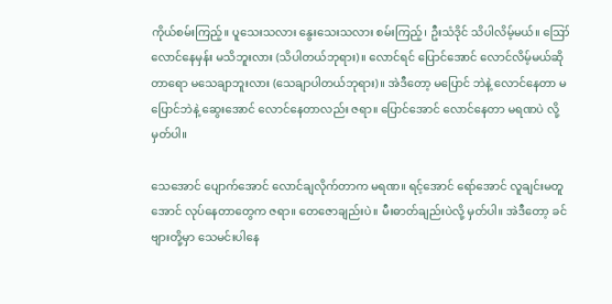ကိုယ်စမ်းကြည့်။ ပူသေးသလား နွေးသေးသလား စမ်းကြည့်၊ ဦးသံဒိုင် သိပါလိမ့်မယ်။ ဪ လောင်နေမှန်း မသိဘူးလား (သိပါတယ်ဘုရား)။ လောင်ရင် ပြောင်အောင် လောင်လိမ့်မယ်ဆိုတာရော မသေချာဘူးလား (သေချာပါတယ်ဘုရား)။ အဲဒီတော့ မပြောင် ဘဲနဲ့ လောင်နေတာ မပြောင်ဘဲနဲ့ ဆွေးအောင် လောင်နေတာလည်း ဇရာ။ ပြောင်အောင် လောင်နေတာ မရဏပဲ လို့ မှတ်ပါ။

သေအောင် ပျောက်အောင် လောင်ချလိုက်တာက မရဏ။ ရင့်အောင် ရော်အောင် လူချင်းမတူအောင် လုပ်နေတာတွေက ဇရာ။ တေဇောချည်းပဲ။ မီးဓာတ်ချည်းပဲလို့ မှတ်ပါ။ အဲဒီတော့ ခင်ဗျားတို့မှာ သေမင်းပါနေ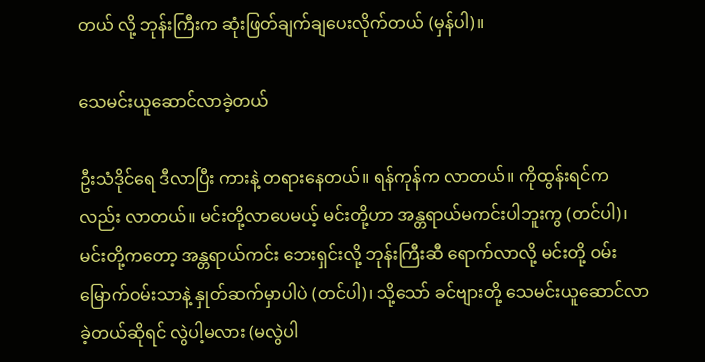တယ် လို့ ဘုန်းကြီးက ဆုံးဖြတ်ချက်ချပေးလိုက်တယ် (မှန်ပါ)။

သေမင်းယူဆောင်လာခဲ့တယ်

ဦးသံဒိုင်ရေ ဒီလာပြီး ကားနဲ့ တရားနေတယ်။ ရန်ကုန်က လာတယ်။ ကိုထွန်းရင်ကလည်း လာတယ်။ မင်းတို့လာပေမယ့် မင်းတို့ဟာ အန္တရာယ်မကင်းပါဘူးကွ (တင်ပါ)၊ မင်းတို့ကတော့ အန္တရာယ်ကင်း ဘေးရှင်းလို့ ဘုန်းကြီးဆီ ရောက်လာလို့ မင်းတို့ ဝမ်းမြောက်ဝမ်းသာနဲ့ နှုတ်ဆက်မှာပါပဲ (တင်ပါ)၊ သို့သော် ခင်ဗျားတို့ သေမင်းယူဆောင်လာခဲ့တယ်ဆိုရင် လွဲပါ့မလား (မလွဲပါ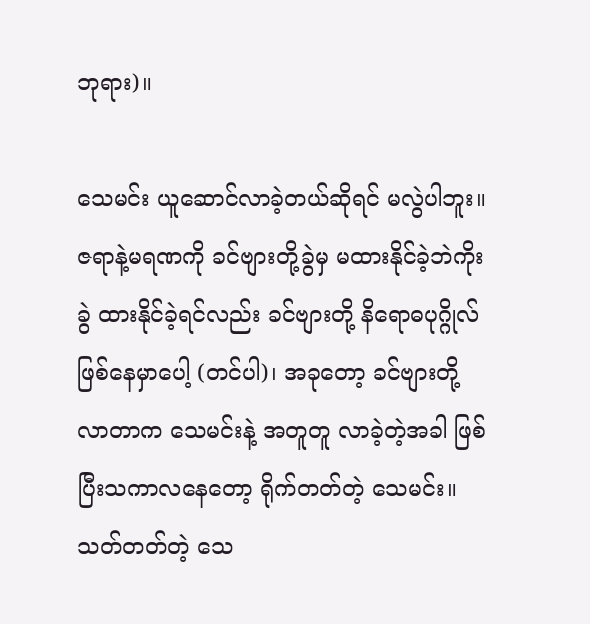ဘုရား)။

သေမင်း ယူဆောင်လာခဲ့တယ်ဆိုရင် မလွဲပါဘူး။ ဇရာနဲ့မရဏကို ခင်ဗျားတို့ခွဲမှ မထားနိုင်ခဲ့ဘဲကိုး ခွဲ ထားနိုင်ခဲ့ရင်လည်း ခင်ဗျားတို့ နိရောဓပုဂ္ဂိုလ်ဖြစ်နေမှာပေါ့ (တင်ပါ)၊ အခုတော့ ခင်ဗျားတို့လာတာက သေမင်းနဲ့ အတူတူ လာခဲ့တဲ့အခါ ဖြစ်ပြီးသကာလနေတော့ ရိုက်တတ်တဲ့ သေမင်း။ သတ်တတ်တဲ့ သေ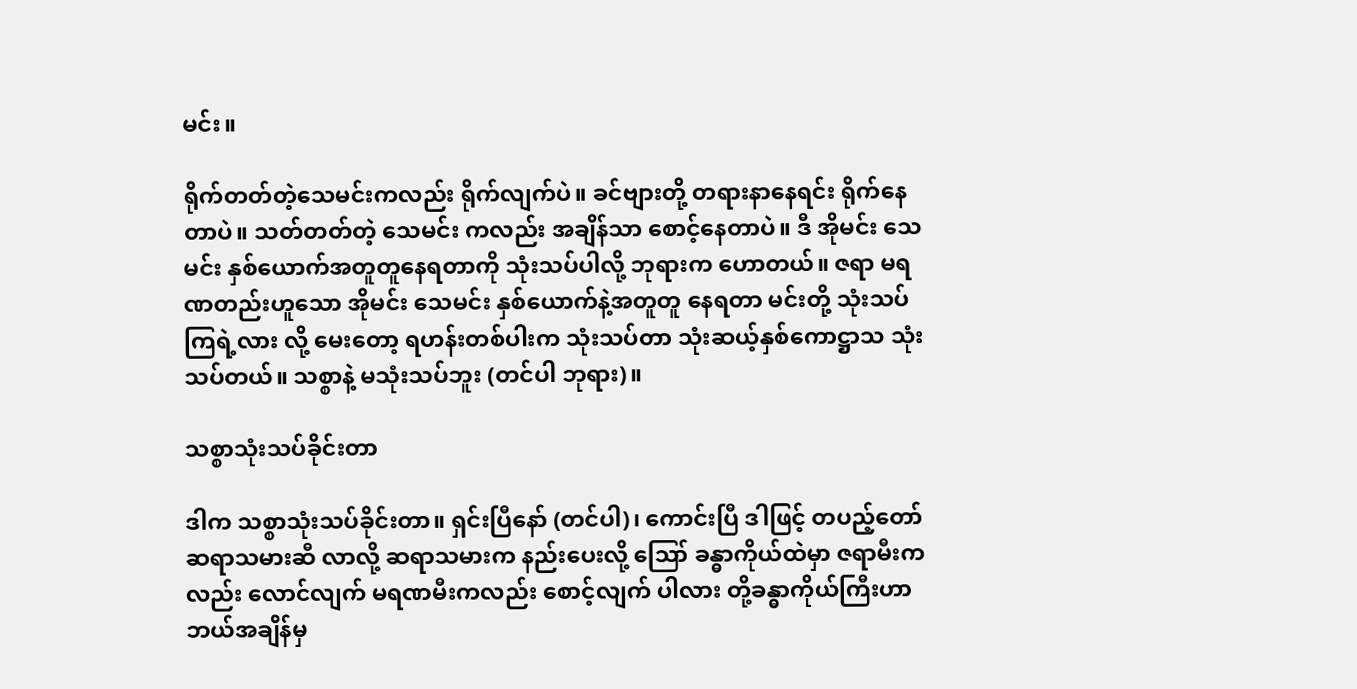မင်း။

ရိုက်တတ်တဲ့သေမင်းကလည်း ရိုက်လျက်ပဲ။ ခင်ဗျားတို့ တရားနာနေရင်း ရိုက်နေတာပဲ။ သတ်တတ်တဲ့ သေမင်း ကလည်း အချိန်သာ စောင့်နေတာပဲ။ ဒီ အိုမင်း သေမင်း နှစ်ယောက်အတူတူနေရတာကို သုံးသပ်ပါလို့ ဘုရားက ဟောတယ်။ ဇရာ မရဏတည်းဟူသော အိုမင်း သေမင်း နှစ်ယောက်နဲ့အတူတူ နေရတာ မင်းတို့ သုံးသပ်ကြရဲ့လား လို့ မေးတော့ ရဟန်းတစ်ပါးက သုံးသပ်တာ သုံးဆယ့်နှစ်ကောဋ္ဌာသ သုံးသပ်တယ်။ သစ္စာနဲ့ မသုံးသပ်ဘူး (တင်ပါ ဘုရား)။

သစ္စာသုံးသပ်ခိုင်းတာ

ဒါက သစ္စာသုံးသပ်ခိုင်းတာ။ ရှင်းပြီနော် (တင်ပါ)၊ ကောင်းပြီ ဒါဖြင့် တပည့်တော် ဆရာသမားဆီ လာလို့ ဆရာသမားက နည်းပေးလို့ ဪ ခန္ဓာကိုယ်ထဲမှာ ဇရာမီးကလည်း လောင်လျက် မရဏမီးကလည်း စောင့်လျက် ပါလား တို့ခန္ဓာကိုယ်ကြီးဟာ ဘယ်အချိန်မှ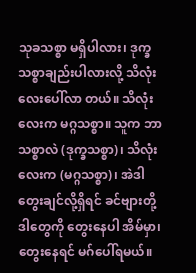သုခသစ္စာ မရှိပါလား၊ ဒုက္ခသစ္စာချည်းပါလားလို့ သိလုံးလေးပေါ်လာ တယ်။ သိလုံးလေးက မဂ္ဂသစ္စာ။ သူက ဘာသစ္စာလဲ (ဒုက္ခသစ္စာ)၊ သိလုံးလေးက (မဂ္ဂသစ္စာ)၊ အဲဒါတွေးချင်လို့ရှိရင် ခင်ဗျားတို့ ဒါတွေကို တွေးနေပါ အိမ်မှာ၊ တွေးနေရင် မဂ်ပေါ်ရမယ်။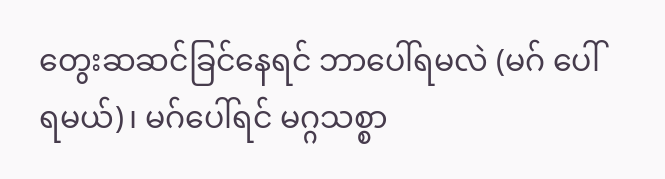တွေးဆဆင်ခြင်နေရင် ဘာပေါ်ရမလဲ (မဂ် ပေါ်ရမယ်)၊ မဂ်ပေါ်ရင် မဂ္ဂသစ္စာ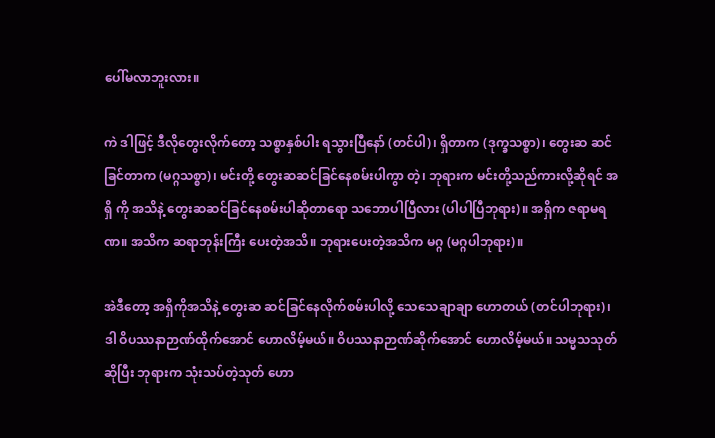ပေါ်မလာဘူးလား။

ကဲ ဒါဖြင့် ဒီလိုတွေးလိုက်တော့ သစ္စာနှစ်ပါး ရသွားပြီနော် (တင်ပါ)၊ ရှိတာက (ဒုက္ခသစ္စာ)၊ တွေးဆ ဆင်ခြင်တာက (မဂ္ဂသစ္စာ)၊ မင်းတို့ တွေးဆဆင်ခြင်နေစမ်းပါကွာ တဲ့၊ ဘုရားက မင်းတို့သည်ကားလို့ဆိုရင် အရှိ ကို အသိနဲ့ တွေးဆဆင်ခြင်နေစမ်းပါဆိုတာရော သဘောပါပြီလား (ပါပါပြီဘုရား)။ အရှိက ဇရာမရဏ။ အသိက ဆရာဘုန်းကြီး ပေးတဲ့အသိ။ ဘုရားပေးတဲ့အသိက မဂ္ဂ (မဂ္ဂပါဘုရား)။

အဲဒီတော့ အရှိကိုအသိနဲ့ တွေးဆ ဆင်ခြင်နေလိုက်စမ်းပါလို့ သေသေချာချာ ဟောတယ် (တင်ပါဘုရား)၊ ဒါ ဝိပဿနာဉာဏ်ထိုက်အောင် ဟောလိမ့်မယ်။ ဝိပဿနာဉာဏ်ဆိုက်အောင် ဟောလိမ့်မယ်။ သမ္မသသုတ်ဆိုပြီး ဘုရားက သုံးသပ်တဲ့သုတ် ဟော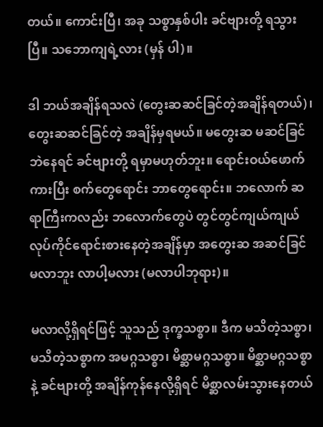တယ်။ ကောင်းပြီ၊ အခု သစ္စာနှစ်ပါး ခင်ဗျားတို့ ရသွားပြီ။ သဘောကျရဲ့လား (မှန် ပါ)။

ဒါ ဘယ်အချိန်ရသလဲ (တွေးဆဆင်ခြင်တဲ့အချိန်ရတယ်)၊ တွေးဆဆင်ခြင်တဲ့ အချိန်မှရမယ်။ မတွေးဆ မဆင်ခြင်ဘဲနေရင် ခင်ဗျားတို့ ရမှာမဟုတ်ဘူး။ ရောင်းဝယ်ဖောက်ကားပြီး စက်တွေရောင်း ဘာတွေရောင်း။ ဘလောက် ဆရာကြီးကလည်း ဘလောက်တွေပဲ တွင်တွင်ကျယ်ကျယ် လုပ်ကိုင်ရောင်းစားနေတဲ့အချိန်မှာ အတွေးဆ အဆင်ခြင် မလာဘူး လာပါ့မလား (မလာပါဘုရား)။

မလာလို့ရှိရင်ဖြင့် သူသည် ဒုက္ခသစ္စာ။ ဒီက မသိတဲ့သစ္စာ၊ မသိတဲ့သစ္စာက အမဂ္ဂသစ္စာ၊ မိစ္ဆာမဂ္ဂသစ္စာ။ မိစ္ဆာမဂ္ဂသစ္စာနဲ့ ခင်ဗျားတို့ အချိန်ကုန်နေလို့ရှိရင် မိစ္ဆာလမ်းသွားနေတယ်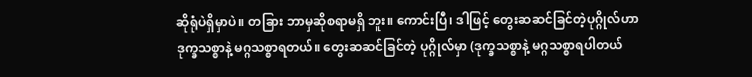ဆိုရုံပဲရှိမှာပဲ။ တခြား ဘာမှဆိုစရာမရှိ ဘူး။ ကောင်းပြီ၊ ဒါဖြင့် တွေးဆဆင်ခြင်တဲ့ပုဂ္ဂိုလ်ဟာ ဒုက္ခသစ္စာနဲ့ မဂ္ဂသစ္စာရတယ်။ တွေးဆဆင်ခြင်တဲ့ ပုဂ္ဂိုလ်မှာ (ဒုက္ခသစ္စာနဲ့ မဂ္ဂသစ္စာရပါတယ်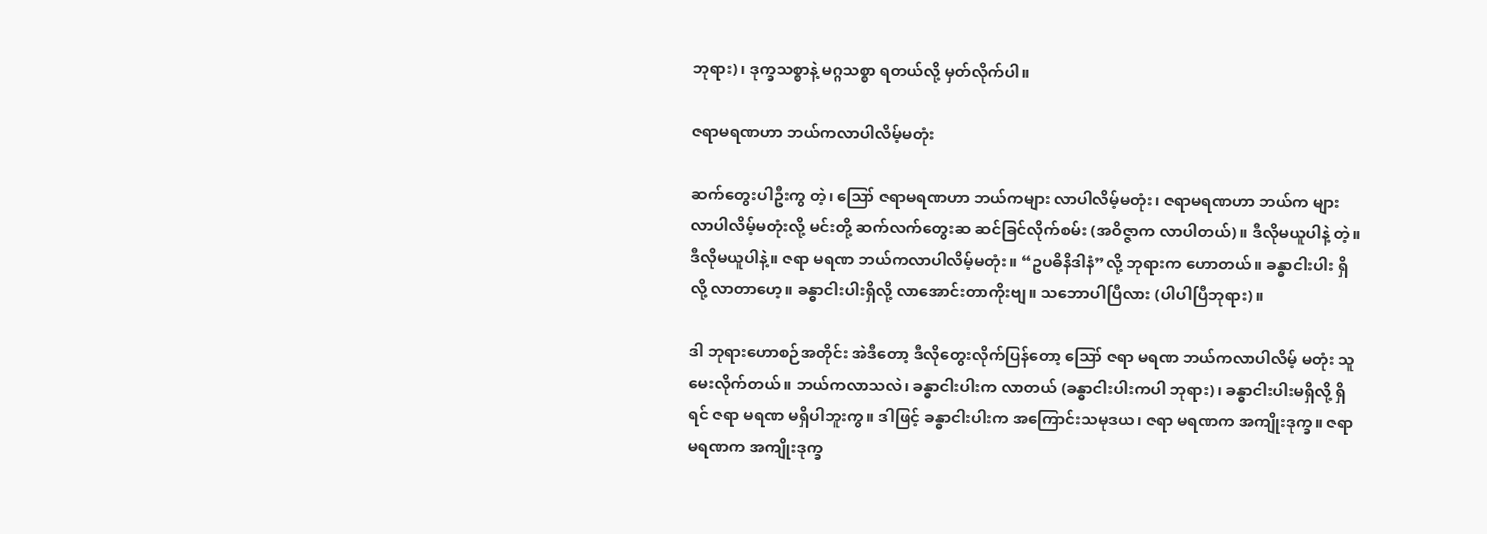ဘုရား)၊ ဒုက္ခသစ္စာနဲ့ မဂ္ဂသစ္စာ ရတယ်လို့ မှတ်လိုက်ပါ။

ဇရာမရဏဟာ ဘယ်ကလာပါလိမ့်မတုံး

ဆက်တွေးပါဦးကွ တဲ့၊ ဪ ဇရာမရဏဟာ ဘယ်ကများ လာပါလိမ့်မတုံး၊ ဇရာမရဏဟာ ဘယ်က များ လာပါလိမ့်မတုံးလို့ မင်းတို့ ဆက်လက်တွေးဆ ဆင်ခြင်လိုက်စမ်း (အဝိဇ္ဇာက လာပါတယ်)။ ဒီလိုမယူပါနဲ့ တဲ့။ ဒီလိုမယူပါနဲ့။ ဇရာ မရဏ ဘယ်ကလာပါလိမ့်မတုံး။ “ဥပဓိနိဒါနံ”လို့ ဘုရားက ဟောတယ်။ ခန္ဓာငါးပါး ရှိလို့ လာတာဟေ့။ ခန္ဓာငါးပါးရှိလို့ လာအောင်းတာကိုးဗျ။ သဘောပါပြီလား (ပါပါပြီဘုရား)။

ဒါ ဘုရားဟောစဉ်အတိုင်း အဲဒီတော့ ဒီလိုတွေးလိုက်ပြန်တော့ ဪ ဇရာ မရဏ ဘယ်ကလာပါလိမ့် မတုံး သူမေးလိုက်တယ်။ ဘယ်ကလာသလဲ၊ ခန္ဓာငါးပါးက လာတယ် (ခန္ဓာငါးပါးကပါ ဘုရား)၊ ခန္ဓာငါးပါးမရှိလို့ ရှိရင် ဇရာ မရဏ မရှိပါဘူးကွ။ ဒါဖြင့် ခန္ဓာငါးပါးက အကြောင်းသမုဒယ၊ ဇရာ မရဏက အကျိုးဒုက္ခ။ ဇရာ မရဏက အကျိုးဒုက္ခ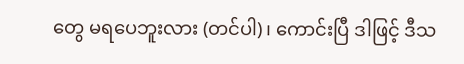တွေ မရပေဘူးလား (တင်ပါ)၊ ကောင်းပြီ ဒါဖြင့် ဒီသ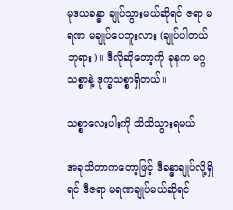မုဒယခန္ဓာ ချုပ်သွားမယ်ဆိုရင် ဇရာ မရဏ မချုပ်ပေဘူးလား (ချုပ်ပါတယ်ဘုရား)။ ဒီလိုဆိုတော့ကို ခုနက မဂ္ဂသစ္စာနဲ့ ဒုက္ခသစ္စာရှိတယ်။

သစ္စာလေးပါးကို သိသိသွားရမယ်

အခုသိတာကတော့ဖြင့် ဒီခန္ဓာချုပ်လို့ရှိရင် ဒီဇရာ မရဏချုပ်မယ်ဆိုရင်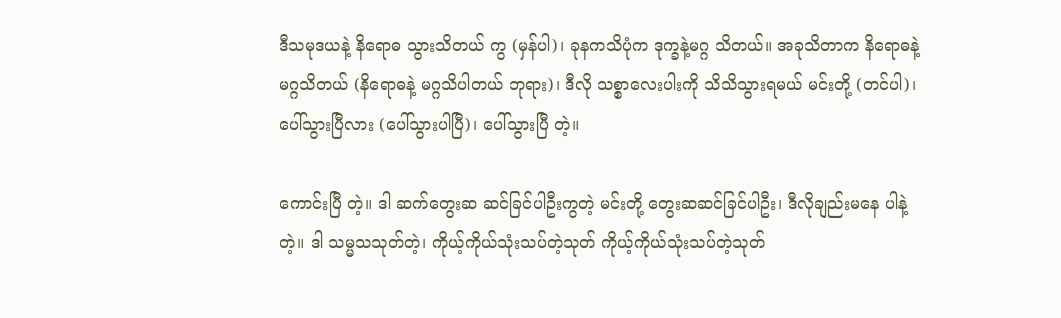ဒီသမုဒယနဲ့ နိရောဓ သွားသိတယ် ကွ (မှန်ပါ)၊ ခုနကသိပုံက ဒုက္ခနဲ့မဂ္ဂ သိတယ်။ အခုသိတာက နိရောဓနဲ့ မဂ္ဂသိတယ် (နိရောဓနဲ့ မဂ္ဂသိပါတယ် ဘုရား)၊ ဒီလို သစ္စာလေးပါးကို သိသိသွားရမယ် မင်းတို့ (တင်ပါ)၊ ပေါ်သွားပြီလား (ပေါ်သွားပါပြီ)၊ ပေါ်သွားပြီ တဲ့။

ကောင်းပြီ တဲ့။ ဒါ ဆက်တွေးဆ ဆင်ခြင်ပါဦးကွတဲ့ မင်းတို့ တွေးဆဆင်ခြင်ပါဦး၊ ဒီလိုချည်းမနေ ပါနဲ့ တဲ့။ ဒါ သမ္မသသုတ်တဲ့၊ ကိုယ့်ကိုယ်သုံးသပ်တဲ့သုတ် ကိုယ့်ကိုယ်သုံးသပ်တဲ့သုတ်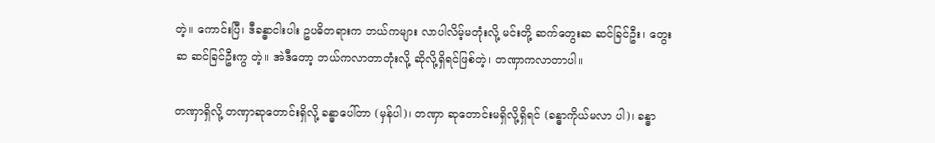တဲ့။ ကောင်းပြီ၊ ဒီခန္ဓာငါးပါး ဥပဓိတရားက ဘယ်ကများ လာပါလိမ့်မတုံးလို့ မင်းတို့ ဆက်တွေးဆ ဆင်ခြင်ဦး၊ တွေးဆ ဆင်ခြင်ဦးကွ တဲ့။ အဲဒီတော့ ဘယ်ကလာတာတုံးလို့ ဆိုလို့ရှိရင်ဖြစ်တဲ့၊ တဏှာကလာတာပါ။

တဏှာရှိလို့ တဏှာဆုတောင်းရှိလို့ ခန္ဓာပေါ်တာ (မှန်ပါ)၊ တဏှာ ဆုတောင်းမရှိလို့ရှိရင် (ခန္ဓာကိုယ်မလာ ပါ)၊ ခန္ဓာ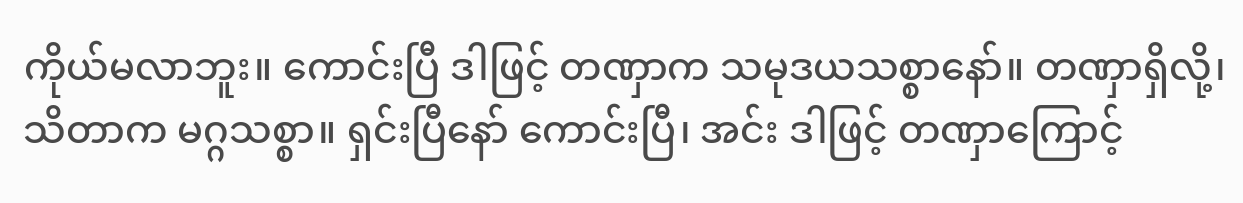ကိုယ်မလာဘူး။ ကောင်းပြီ ဒါဖြင့် တဏှာက သမုဒယသစ္စာနော်။ တဏှာရှိလို့၊ သိတာက မဂ္ဂသစ္စာ။ ရှင်းပြီနော် ကောင်းပြီ၊ အင်း ဒါဖြင့် တဏှာကြောင့်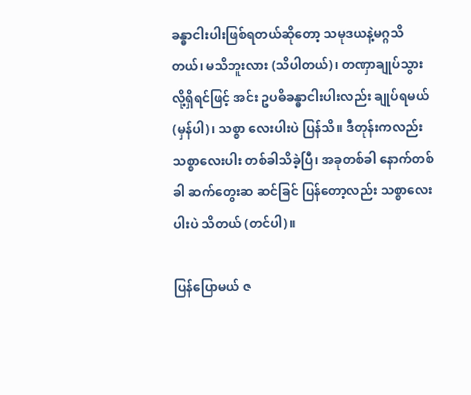ခန္ဓာငါးပါးဖြစ်ရတယ်ဆိုတော့ သမုဒယနဲ့မဂ္ဂသိတယ်၊ မသိဘူးလား (သိပါတယ်)၊ တဏှာချုပ်သွားလို့ရှိရင်ဖြင့် အင်း ဥပဓိခန္ဓာငါးပါးလည်း ချုပ်ရမယ် (မှန်ပါ)၊ သစ္စာ လေးပါးပဲ ပြန်သိ။ ဒီတုန်းကလည်း သစ္စာလေးပါး တစ်ခါသိခဲ့ပြီ၊ အခုတစ်ခါ နောက်တစ်ခါ ဆက်တွေးဆ ဆင်ခြင် ပြန်တော့လည်း သစ္စာလေးပါးပဲ သိတယ် (တင်ပါ)။

ပြန်ပြောမယ် ဇ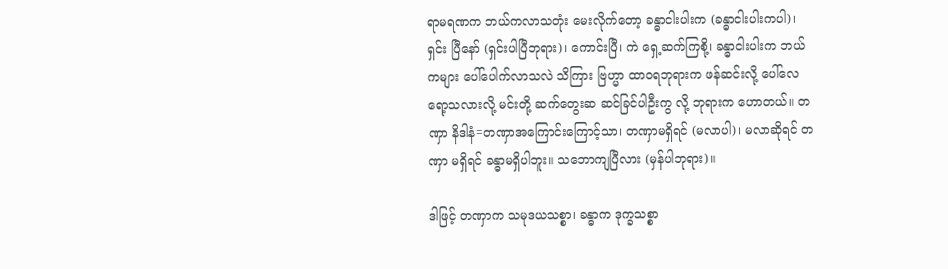ရာမရဏက ဘယ်ကလာသတုံး မေးလိုက်တော့ ခန္ဓာငါးပါးက (ခန္ဓာငါးပါးကပါ)၊ ရှင်း ပြီနော် (ရှင်းပါပြီဘုရား)၊ ကောင်းပြီ၊ ကဲ ရှေ့ဆက်ကြစို့၊ ခန္ဓာငါးပါးက ဘယ်ကများ ပေါ်ပေါက်လာသလဲ သိကြား ဗြဟ္မာ ထာဝရဘုရားက ဖန်ဆင်းလို့ ပေါ်လေရော့သလားလို့ မင်းတို့ ဆက်တွေးဆ ဆင်ခြင်ပါဦးကွ လို့ ဘုရားက ဟောတယ်။ တဏှာ နိဒါနံ=တဏှာအကြောင်းကြောင့်သာ၊ တဏှာမရှိရင် (မလာပါ)၊ မလာဆိုရင် တဏှာ မရှိရင် ခန္ဓာမရှိပါဘူး။ သဘောကျပြီလား (မှန်ပါဘုရား)။

ဒါဖြင့် တဏှာက သမုဒယသစ္စာ၊ ခန္ဓာက ဒုက္ခသစ္စာ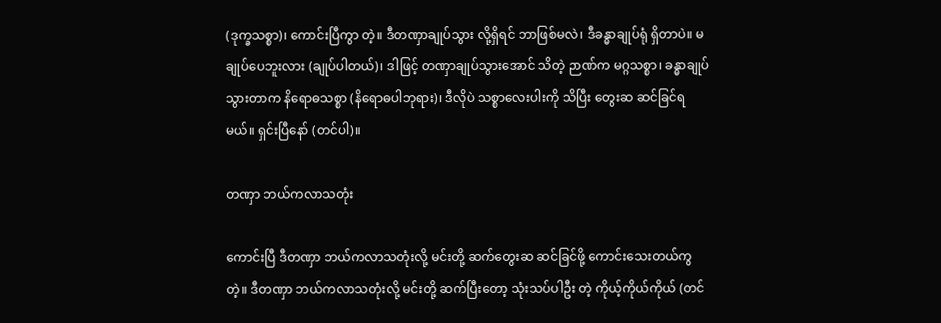(ဒုက္ခသစ္စာ)၊ ကောင်းပြီကွာ တဲ့။ ဒီတဏှာချုပ်သွား လို့ရှိရင် ဘာဖြစ်မလဲ၊ ဒီခန္ဓာချုပ်ရုံ ရှိတာပဲ။ မချုပ်ပေဘူးလား (ချုပ်ပါတယ်)၊ ဒါဖြင့် တဏှာချုပ်သွားအောင် သိတဲ့ ဉာဏ်က မဂ္ဂသစ္စာ၊ ခန္ဓာချုပ်သွားတာက နိရောဓသစ္စာ (နိရောဓပါဘုရား)၊ ဒီလိုပဲ သစ္စာလေးပါးကို သိပြီး တွေးဆ ဆင်ခြင်ရမယ်။ ရှင်းပြီနော် (တင်ပါ)။

တဏှာ ဘယ်ကလာသတုံး

ကောင်းပြီ ဒီတဏှာ ဘယ်ကလာသတုံးလို့ မင်းတို့ ဆက်တွေးဆ ဆင်ခြင်ဖို့ ကောင်းသေးတယ်ကွ တဲ့။ ဒီတဏှာ ဘယ်ကလာသတုံးလို့ မင်းတို့ ဆက်ပြီးတော့ သုံးသပ်ပါဦး တဲ့ ကိုယ့်ကိုယ်ကိုယ် (တင်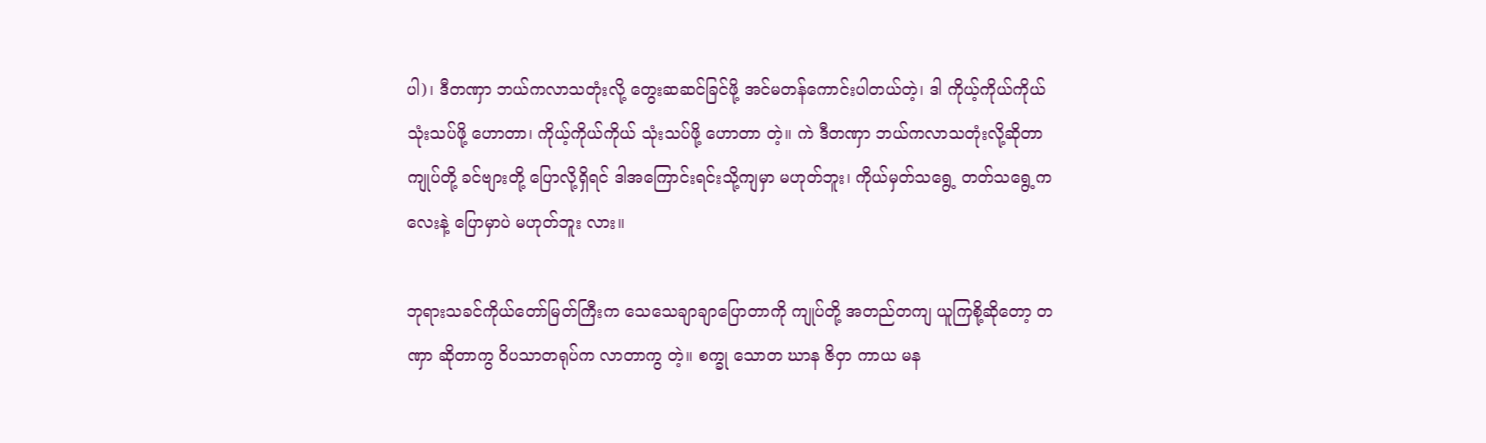ပါ)၊ ဒီတဏှာ ဘယ်ကလာသတုံးလို့ တွေးဆဆင်ခြင်ဖို့ အင်မတန်ကောင်းပါတယ်တဲ့၊ ဒါ ကိုယ့်ကိုယ်ကိုယ် သုံးသပ်ဖို့ ဟောတာ၊ ကိုယ့်ကိုယ်ကိုယ် သုံးသပ်ဖို့ ဟောတာ တဲ့။ ကဲ ဒီတဏှာ ဘယ်ကလာသတုံးလို့ဆိုတာ ကျုပ်တို့ ခင်ဗျားတို့ ပြောလို့ရှိရင် ဒါအကြောင်းရင်းသို့ကျမှာ မဟုတ်ဘူး၊ ကိုယ်မှတ်သရွေ့ တတ်သရွေ့ကလေးနဲ့ ပြောမှာပဲ မဟုတ်ဘူး လား။

ဘုရားသခင်ကိုယ်တော်မြတ်ကြီးက သေသေချာချာပြောတာကို ကျုပ်တို့ အတည်တကျ ယူကြစို့ဆိုတော့ တဏှာ ဆိုတာကွ ဝိပသာတရုပ်က လာတာကွ တဲ့။ စက္ခု သောတ ဃာန ဇိဝှာ ကာယ မန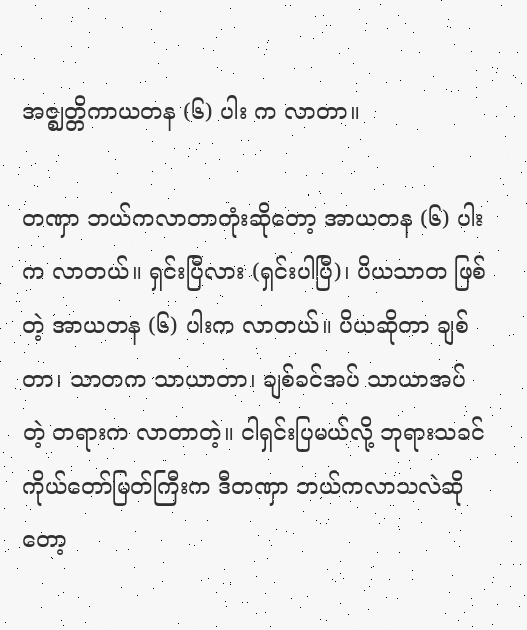အဇ္ဈတ္တိကာယတန (၆) ပါး က လာတာ။

တဏှာ ဘယ်ကလာတာတုံးဆိုတော့ အာယတန (၆) ပါးက လာတယ်။ ရှင်းပြီလား (ရှင်းပါပြီ)၊ ပိယသာတ ဖြစ်တဲ့ အာယတန (၆) ပါးက လာတယ်။ ပိယဆိုတာ ချစ်တာ၊ သာတက သာယာတာ၊ ချစ်ခင်အပ် သာယာအပ်တဲ့ တရားက လာတာတဲ့။ ငါရှင်းပြမယ်လို့ ဘုရားသခင်ကိုယ်တော်မြတ်ကြီးက ဒီတဏှာ ဘယ်ကလာသလဲဆိုတော့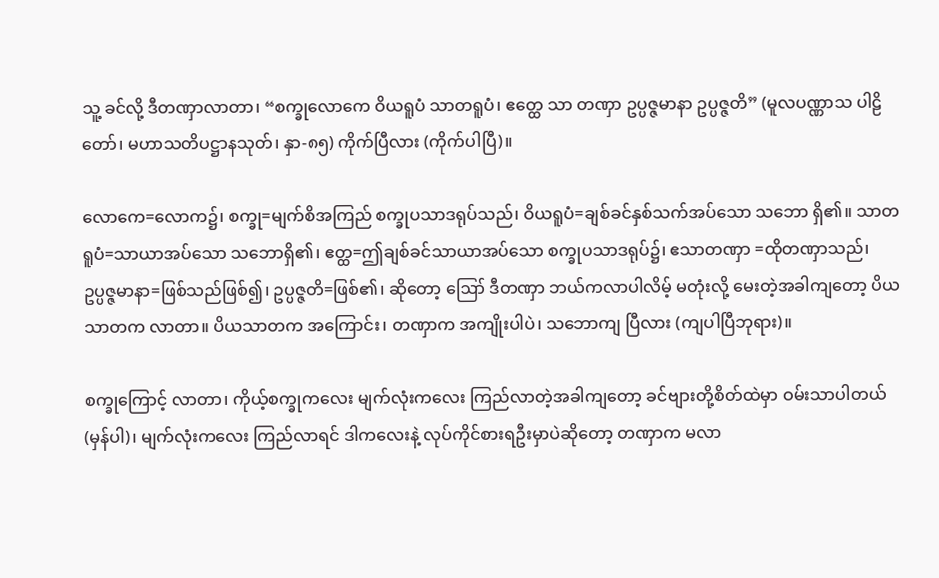သူ့ ခင်လို့ ဒီတဏှာလာတာ၊ “စက္ခုလောကေ ဝိယရူပံ သာတရူပံ၊ ဧတ္ထေ သာ တဏှာ ဥပ္ပဇ္ဇမာနာ ဥပ္ပဇ္ဇတိ” (မူလပဏ္ဏာသ ပါဠိတော်၊ မဟာသတိပဋ္ဌာနသုတ်၊ နှာ-၈၅) ကိုက်ပြီလား (ကိုက်ပါပြီ)။

လောကေ=လောက၌၊ စက္ခု=မျက်စိအကြည် စက္ခုပသာဒရုပ်သည်၊ ဝိယရူပံ=ချစ်ခင်နှစ်သက်အပ်သော သဘော ရှိ၏။ သာတရူပံ=သာယာအပ်သော သဘောရှိ၏၊ ဧတ္ထ=ဤချစ်ခင်သာယာအပ်သော စက္ခုပသာဒရုပ်၌၊ ဧသာတဏှာ =ထိုတဏှာသည်၊ ဥပ္ပဇ္ဇမာနာ=ဖြစ်သည်ဖြစ်၍၊ ဥပ္ပဇ္ဇတိ=ဖြစ်၏၊ ဆိုတော့ ဪ ဒီတဏှာ ဘယ်ကလာပါလိမ့် မတုံးလို့ မေးတဲ့အခါကျတော့ ပိယသာတက လာတာ။ ပိယသာတက အကြောင်း၊ တဏှာက အကျိုးပါပဲ၊ သဘောကျ ပြီလား (ကျပါပြီဘုရား)။

စက္ခုကြောင့် လာတာ၊ ကိုယ့်စက္ခုကလေး မျက်လုံးကလေး ကြည်လာတဲ့အခါကျတော့ ခင်ဗျားတို့စိတ်ထဲမှာ ဝမ်းသာပါတယ် (မှန်ပါ)၊ မျက်လုံးကလေး ကြည်လာရင် ဒါကလေးနဲ့ လုပ်ကိုင်စားရဦးမှာပဲဆိုတော့ တဏှာက မလာ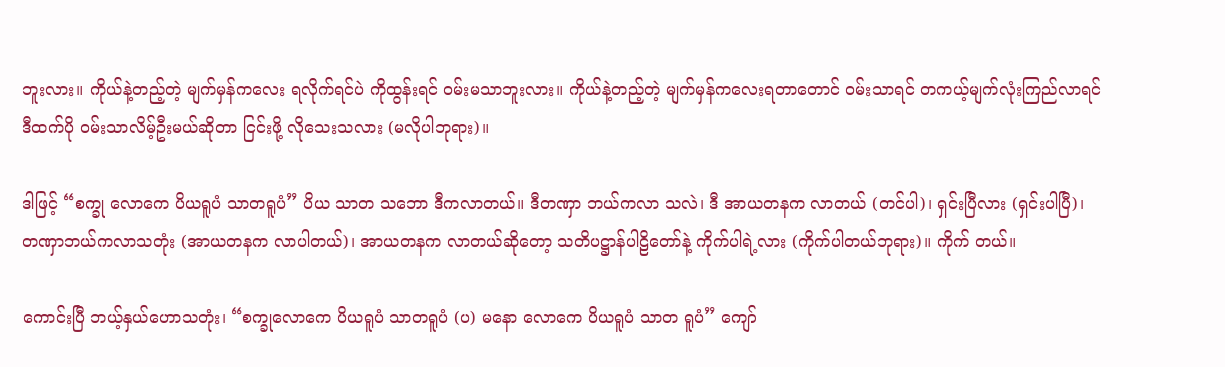ဘူးလား။ ကိုယ်နဲ့တည့်တဲ့ မျက်မှန်ကလေး ရလိုက်ရင်ပဲ ကိုထွန်းရင် ဝမ်းမသာဘူးလား။ ကိုယ်နဲ့တည့်တဲ့ မျက်မှန်ကလေးရတာတောင် ဝမ်းသာရင် တကယ့်မျက်လုံးကြည်လာရင် ဒီထက်ပို ဝမ်းသာလိမ့်ဦးမယ်ဆိုတာ ငြင်းဖို့ လိုသေးသလား (မလိုပါဘုရား)။

ဒါဖြင့် “စက္ခု လောကေ ပိယရူပံ သာတရူပံ” ပိယ သာတ သဘော ဒီကလာတယ်။ ဒီတဏှာ ဘယ်ကလာ သလဲ၊ ဒီ အာယတနက လာတယ် (တင်ပါ)၊ ရှင်းပြီလား (ရှင်းပါပြီ)၊ တဏှာဘယ်ကလာသတုံး (အာယတနက လာပါတယ်)၊ အာယတနက လာတယ်ဆိုတော့ သတိပဋ္ဌာန်ပါဠိတော်နဲ့ ကိုက်ပါရဲ့လား (ကိုက်ပါတယ်ဘုရား)။ ကိုက် တယ်။

ကောင်းပြီ ဘယ့်နှယ်ဟောသတုံး၊ “စက္ခုလောကေ ပိယရူပံ သာတရူပံ (ပ) မနော လောကေ ပိယရူပံ သာတ ရူပံ” ကျော်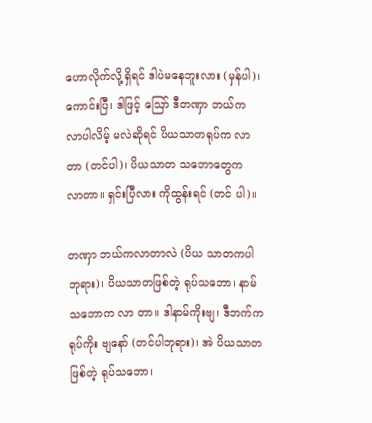ဟောလိုက်လို့ရှိရင် ဒါပဲမနေဘူးလား (မှန်ပါ)၊ ကောင်းပြီ၊ ဒါဖြင့် ဪ ဒီတဏှာ ဘယ်ကလာပါလိမ့် မလဲဆိုရင် ပိယသာတရုပ်က လာတာ (တင်ပါ)၊ ပိယသာတ သဘောတွေက လာတာ။ ရှင်းပြီလား ကိုထွန်းရင် (တင် ပါ)။

တဏှာ ဘယ်ကလာတာလဲ (ပိယ သာတကပါဘုရား)၊ ပိယသာတဖြစ်တဲ့ ရုပ်သဘော၊ နာမ်သဘောက လာ တာ။ ဒါနာမ်ကိုးဗျ၊ ဒီဘက်က ရုပ်ကိုး ဗျနော် (တင်ပါဘုရား)၊ အဲ ပိယသာတဖြစ်တဲ့ ရုပ်သဘော၊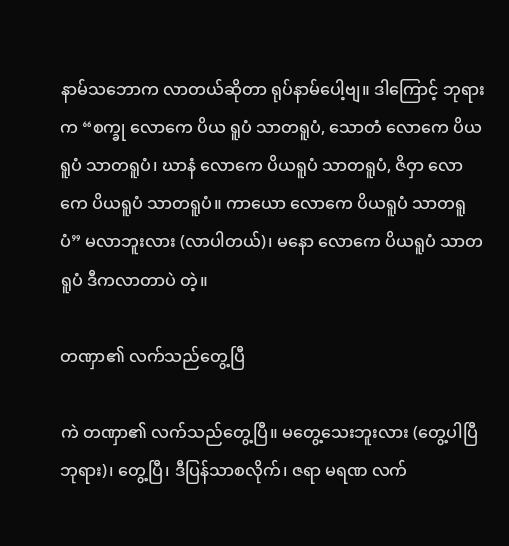နာမ်သဘောက လာတယ်ဆိုတာ ရုပ်နာမ်ပေါ့ဗျ။ ဒါကြောင့် ဘုရားက “စက္ခု လောကေ ပိယ ရူပံ သာတရူပံ, သောတံ လောကေ ပိယ ရူပံ သာတရူပံ၊ ဃာနံ လောကေ ပိယရူပံ သာတရူပံ, ဇိဝှာ လောကေ ပိယရူပံ သာတရူပံ။ ကာယော လောကေ ပိယရူပံ သာတရူပံ” မလာဘူးလား (လာပါတယ်)၊ မနော လောကေ ပိယရူပံ သာတရူပံ ဒီကလာတာပဲ တဲ့။

တဏှာ၏ လက်သည်တွေ့ပြီ

ကဲ တဏှာ၏ လက်သည်တွေ့ပြီ။ မတွေ့သေးဘူးလား (တွေ့ပါပြီဘုရား)၊ တွေ့ပြီ၊ ဒီပြန်သာစလိုက်၊ ဇရာ မရဏ လက်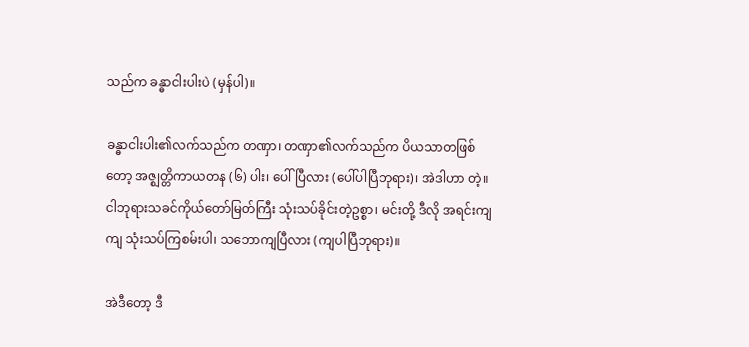သည်က ခန္ဓာငါးပါးပဲ (မှန်ပါ)။

ခန္ဓာငါးပါး၏လက်သည်က တဏှာ၊ တဏှာ၏လက်သည်က ပိယသာတဖြစ်တော့ အဇ္ဈတ္တိကာယတန (၆) ပါး၊ ပေါ်ပြီလား (ပေါ်ပါပြီဘုရား)၊ အဲဒါဟာ တဲ့။ ငါဘုရားသခင်ကိုယ်တော်မြတ်ကြီး သုံးသပ်ခိုင်းတဲ့ဥစ္စာ၊ မင်းတို့ ဒီလို အရင်းကျကျ သုံးသပ်ကြစမ်းပါ၊ သဘောကျပြီလား (ကျပါပြီဘုရား)။

အဲဒီတော့ ဒီ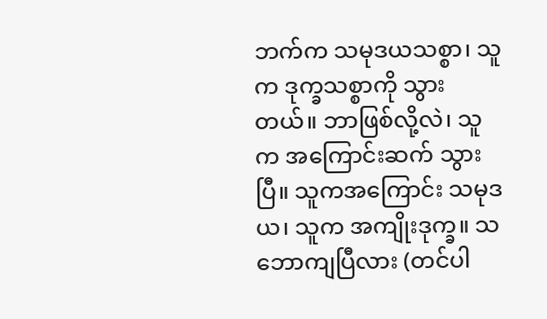ဘက်က သမုဒယသစ္စာ၊ သူက ဒုက္ခသစ္စာကို သွားတယ်။ ဘာဖြစ်လို့လဲ၊ သူက အကြောင်းဆက် သွားပြီ။ သူကအကြောင်း သမုဒယ၊ သူက အကျိုးဒုက္ခ။ သဘောကျပြီလား (တင်ပါ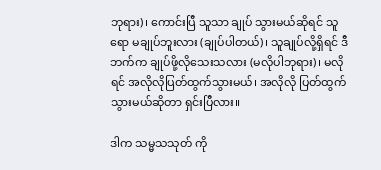ဘုရား)၊ ကောင်းပြီ သူသာ ချုပ် သွားမယ်ဆိုရင် သူရော မချုပ်ဘူးလား (ချုပ်ပါတယ်)၊ သူချုပ်လို့ရှိရင် ဒီဘက်က ချုပ်ဖို့လိုသေးသလား (မလိုပါဘုရား)၊ မလိုရင် အလိုလိုပြတ်ထွက်သွားမယ်၊ အလိုလို ပြတ်ထွက်သွားမယ်ဆိုတာ ရှင်းပြီလား။

ဒါက သမ္မသသုတ် ကို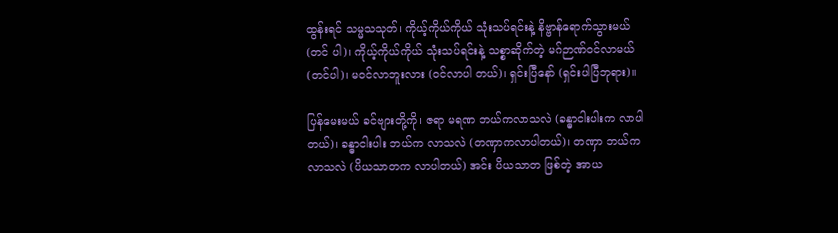ထွန်းရင် သမ္မသသုတ်၊ ကိုယ့်ကိုယ်ကိုယ် သုံးသပ်ရင်းနဲ့ နိဗ္ဗာန်ရောက်သွားမယ် (တင် ပါ)၊ ကိုယ့်ကိုယ်ကိုယ် သုံးသပ်ရင်းနဲ့ သစ္စာဆိုက်တဲ့ မဂ်ဉာဏ်ဝင်လာမယ် (တင်ပါ)၊ မဝင်လာဘူးလား (ဝင်လာပါ တယ်)၊ ရှင်းပြီနော် (ရှင်းပါပြီဘုရား)။

ပြန်မေးမယ် ခင်ဗျားတို့ကို၊ ဇရာ မရဏ ဘယ်ကလာသလဲ (ခန္ဓာငါးပါးက လာပါတယ်)၊ ခန္ဓာငါးပါး ဘယ်က လာသလဲ (တဏှာကလာပါတယ်)၊ တဏှာ ဘယ်ကလာသလဲ (ပိယသာတက လာပါတယ်) အင်း ပိယသာတ ဖြစ်တဲ့ အာယ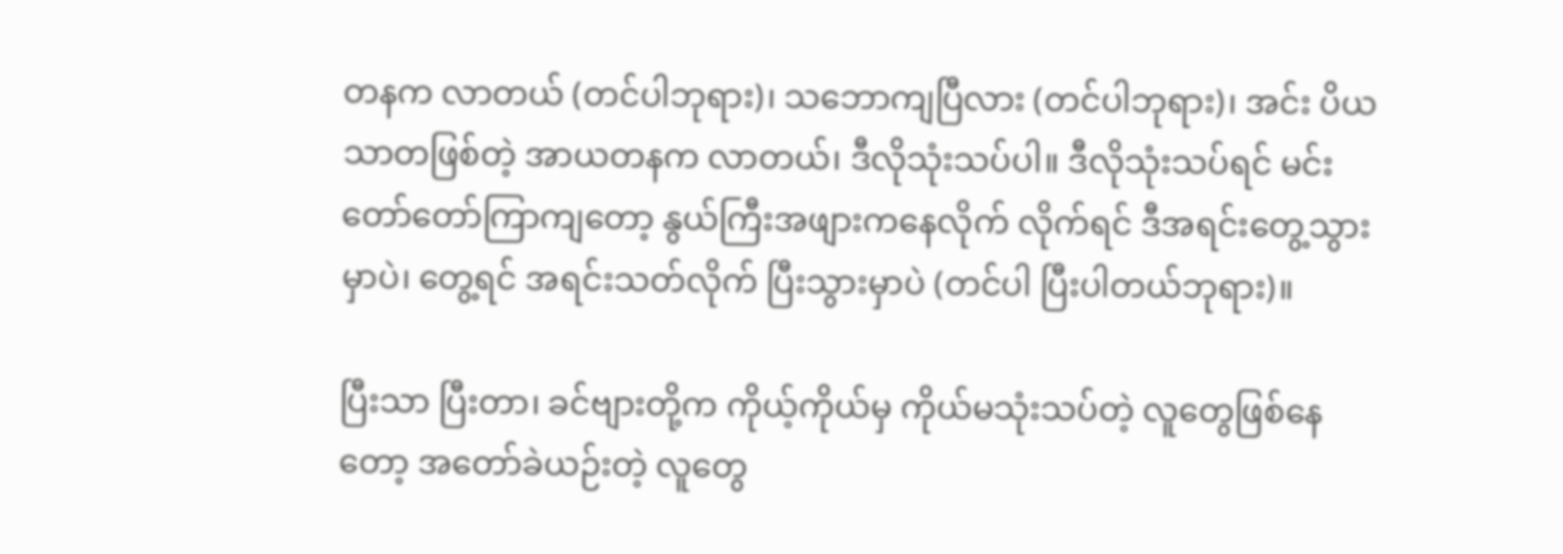တနက လာတယ် (တင်ပါဘုရား)၊ သဘောကျပြီလား (တင်ပါဘုရား)၊ အင်း ပိယသာတဖြစ်တဲ့ အာယတနက လာတယ်၊ ဒီလိုသုံးသပ်ပါ။ ဒီလိုသုံးသပ်ရင် မင်းတော်တော်ကြာကျတော့ နွယ်ကြီးအဖျားကနေလိုက် လိုက်ရင် ဒီအရင်းတွေ့သွားမှာပဲ၊ တွေ့ရင် အရင်းသတ်လိုက် ပြီးသွားမှာပဲ (တင်ပါ ပြီးပါတယ်ဘုရား)။

ပြီးသာ ပြီးတာ၊ ခင်ဗျားတို့က ကိုယ့်ကိုယ်မှ ကိုယ်မသုံးသပ်တဲ့ လူတွေဖြစ်နေတော့ အတော်ခဲယဉ်းတဲ့ လူတွေ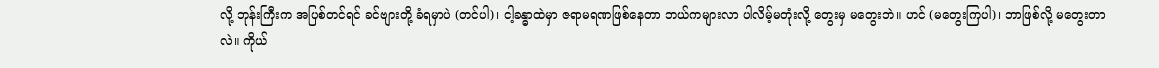လို့ ဘုန်းကြီးက အပြစ်တင်ရင် ခင်ဗျားတို့ ခံရမှာပဲ (တင်ပါ)၊ ငါ့ခန္ဓာထဲမှာ ဇရာမရဏဖြစ်နေတာ ဘယ်ကများလာ ပါလိမ့်မတုံးလို့ တွေးမှ မတွေးဘဲ။ ဟင် (မတွေးကြပါ)၊ ဘာဖြစ်လို့ မတွေးတာလဲ။ ကိုယ်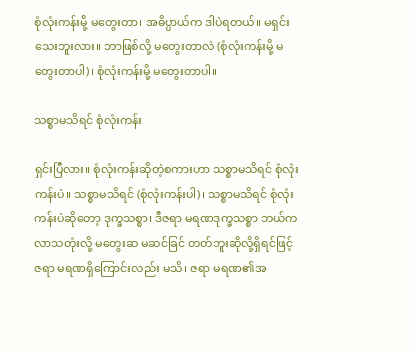စုံလုံးကန်းမို့ မတွေးတာ၊ အဓိပ္ပာယ်က ဒါပဲရတယ်။ မရှင်းသေးဘူးလား။ ဘာဖြစ်လို့ မတွေးတာလဲ (စုံလုံးကန်းမို့ မတွေးတာပါ)၊ စုံလုံးကန်းမို့ မတွေးတာပါ။

သစ္စာမသိရင် စုံလုံးကန်း

ရှင်းပြီလား။ စုံလုံးကန်းဆိုတဲ့စကားဟာ သစ္စာမသိရင် စုံလုံးကန်းပဲ။ သစ္စာမသိရင် (စုံလုံးကန်းပါ)၊ သစ္စာမသိရင် စုံလုံးကန်းပဲဆိုတော့ ဒုက္ခသစ္စာ၊ ဒီဇရာ မရဏဒုက္ခသစ္စာ ဘယ်ကလာသတုံးလို့ မတွေးဆ မဆင်ခြင် တတ်ဘူးဆိုလို့ရှိရင်ဖြင့် ဇရာ မရဏရှိကြောင်းလည်း မသိ၊ ဇရာ မရဏ၏အ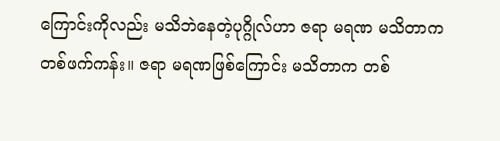ကြောင်းကိုလည်း မသိဘဲနေတဲ့ပုဂ္ဂိုလ်ဟာ ဇရာ မရဏ မသိတာက တစ်ဖက်ကန်း။ ဇရာ မရဏဖြစ်ကြောင်း မသိတာက တစ်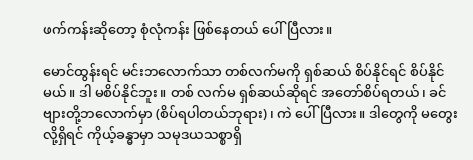ဖက်ကန်းဆိုတော့ စုံလုံကန်း ဖြစ်နေတယ် ပေါ်ပြီလား။

မောင်ထွန်းရင် မင်းဘလောက်သာ တစ်လက်မကို ရှစ်ဆယ် စိပ်နိုင်ရင် စိပ်နိုင်မယ်။ ဒါ မစိပ်နိုင်ဘူး။ တစ် လက်မ ရှစ်ဆယ်ဆိုရင် အတော်စိပ်ရတယ်၊ ခင်ဗျားတို့ဘလောက်မှာ (စိပ်ရပါတယ်ဘုရား)၊ ကဲ ပေါ်ပြီလား။ ဒါတွေကို မတွေးလို့ရှိရင် ကိုယ့်ခန္ဓာမှာ သမုဒယသစ္စာရှိ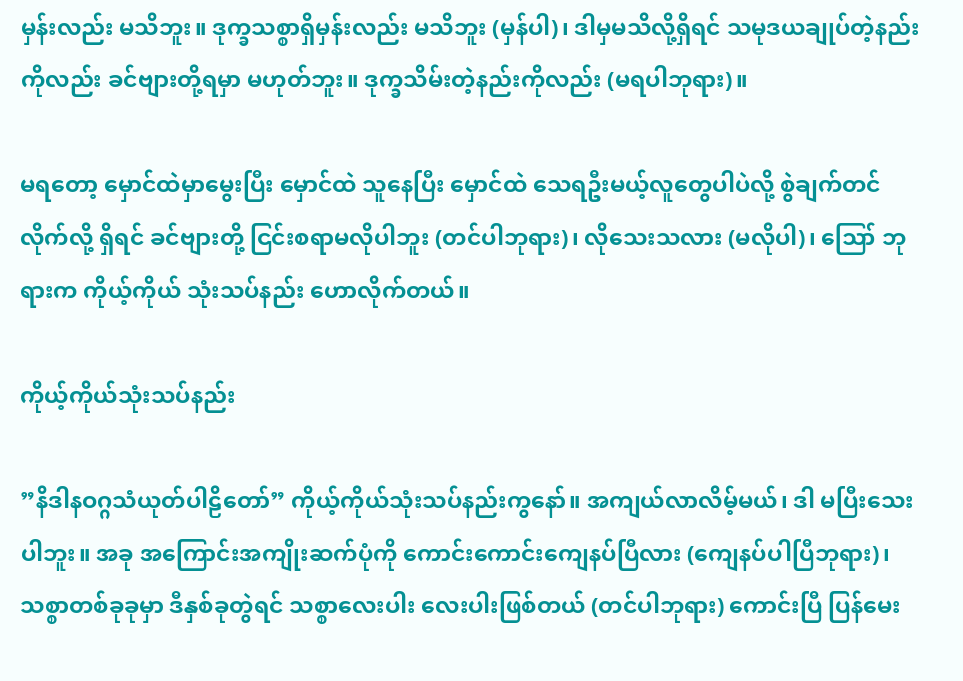မှန်းလည်း မသိဘူး။ ဒုက္ခသစ္စာရှိမှန်းလည်း မသိဘူး (မှန်ပါ)၊ ဒါမှမသိလို့ရှိရင် သမုဒယချုပ်တဲ့နည်းကိုလည်း ခင်ဗျားတို့ရမှာ မဟုတ်ဘူး။ ဒုက္ခသိမ်းတဲ့နည်းကိုလည်း (မရပါဘုရား)။

မရတော့ မှောင်ထဲမှာမွေးပြီး မှောင်ထဲ သူနေပြီး မှောင်ထဲ သေရဦးမယ့်လူတွေပါပဲလို့ စွဲချက်တင်လိုက်လို့ ရှိရင် ခင်ဗျားတို့ ငြင်းစရာမလိုပါဘူး (တင်ပါဘုရား)၊ လိုသေးသလား (မလိုပါ)၊ ဪ ဘုရားက ကိုယ့်ကိုယ် သုံးသပ်နည်း ဟောလိုက်တယ်။

ကိုယ့်ကိုယ်သုံးသပ်နည်း

”နိဒါနဝဂ္ဂသံယုတ်ပါဠိတော်” ကိုယ့်ကိုယ်သုံးသပ်နည်းကွနော်။ အကျယ်လာလိမ့်မယ်၊ ဒါ မပြီးသေးပါဘူး။ အခု အကြောင်းအကျိုးဆက်ပုံကို ကောင်းကောင်းကျေနပ်ပြီလား (ကျေနပ်ပါပြီဘုရား)၊ သစ္စာတစ်ခုခုမှာ ဒီနှစ်ခုတွဲရင် သစ္စာလေးပါး လေးပါးဖြစ်တယ် (တင်ပါဘုရား) ကောင်းပြီ ပြန်မေး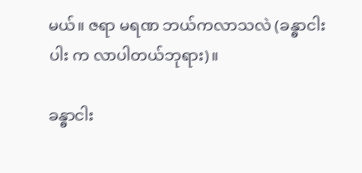မယ်။ ဇရာ မရဏ ဘယ်ကလာသလဲ (ခန္ဓာငါးပါး က လာပါတယ်ဘုရား)။

ခန္ဓာငါး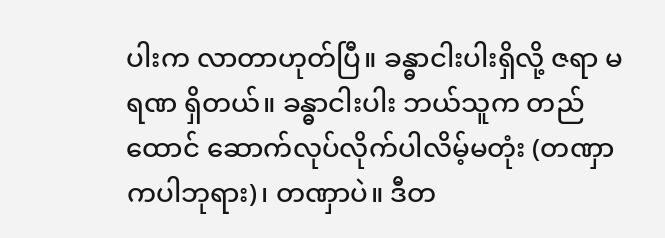ပါးက လာတာဟုတ်ပြီ။ ခန္ဓာငါးပါးရှိလို့ ဇရာ မရဏ ရှိတယ်။ ခန္ဓာငါးပါး ဘယ်သူက တည်ထောင် ဆောက်လုပ်လိုက်ပါလိမ့်မတုံး (တဏှာကပါဘုရား)၊ တဏှာပဲ။ ဒီတ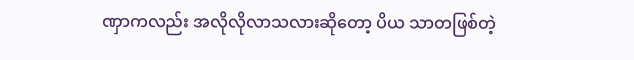ဏှာကလည်း အလိုလိုလာသလားဆိုတော့ ပိယ သာတဖြစ်တဲ့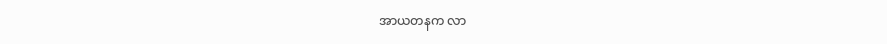အာယတနက လာ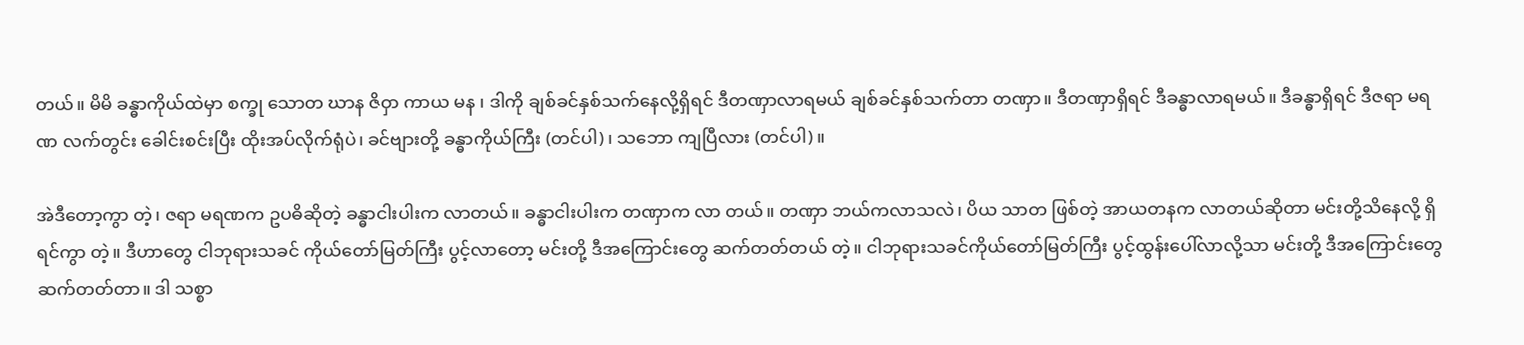တယ်။ မိမိ ခန္ဓာကိုယ်ထဲမှာ စက္ခု သောတ ဃာန ဇိဝှာ ကာယ မန ၊ ဒါကို ချစ်ခင်နှစ်သက်နေလို့ရှိရင် ဒီတဏှာလာရမယ် ချစ်ခင်နှစ်သက်တာ တဏှာ။ ဒီတဏှာရှိရင် ဒီခန္ဓာလာရမယ်။ ဒီခန္ဓာရှိရင် ဒီဇရာ မရဏ လက်တွင်း ခေါင်းစင်းပြီး ထိုးအပ်လိုက်ရုံပဲ၊ ခင်ဗျားတို့ ခန္ဓာကိုယ်ကြီး (တင်ပါ)၊ သဘော ကျပြီလား (တင်ပါ)။

အဲဒီတော့ကွာ တဲ့၊ ဇရာ မရဏက ဥပဓိဆိုတဲ့ ခန္ဓာငါးပါးက လာတယ်။ ခန္ဓာငါးပါးက တဏှာက လာ တယ်။ တဏှာ ဘယ်ကလာသလဲ၊ ပိယ သာတ ဖြစ်တဲ့ အာယတနက လာတယ်ဆိုတာ မင်းတို့သိနေလို့ ရှိရင်ကွာ တဲ့။ ဒီဟာတွေ ငါဘုရားသခင် ကိုယ်တော်မြတ်ကြီး ပွင့်လာတော့ မင်းတို့ ဒီအကြောင်းတွေ ဆက်တတ်တယ် တဲ့။ ငါဘုရားသခင်ကိုယ်တော်မြတ်ကြီး ပွင့်ထွန်းပေါ်လာလို့သာ မင်းတို့ ဒီအကြောင်းတွေ ဆက်တတ်တာ။ ဒါ သစ္စာ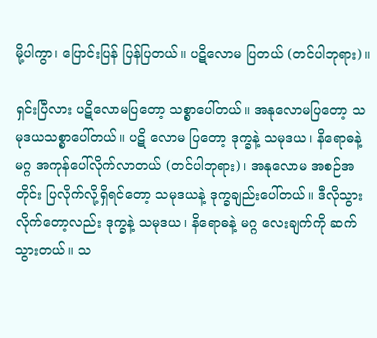မို့ပါကွာ၊ ပြောင်းပြန် ပြန်ပြတယ်။ ပဋိလောမ ပြတယ် (တင်ပါဘုရား)။

ရှင်းပြီလား ပဋိလောမပြတော့ သစ္စာပေါ်တယ်။ အနုလောမပြတော့ သမုဒယသစ္စာပေါ်တယ်။ ပဋိ လောမ ပြတော့ ဒုက္ခနဲ့ သမုဒယ၊ နိရောဓနဲ့ မဂ္ဂ အကုန်ပေါ်လိုက်လာတယ် (တင်ပါဘုရား)၊ အနုလောမ အစဉ်အတိုင်း ပြလိုက်လို့ရှိရင်တော့ သမုဒယနဲ့ ဒုက္ခချည်းပေါ်တယ်။ ဒီလိုသွားလိုက်တော့လည်း ဒုက္ခနဲ့ သမုဒယ၊ နိရောဓနဲ့ မဂ္ဂ လေးချက်ကို ဆက်သွားတယ်။ သ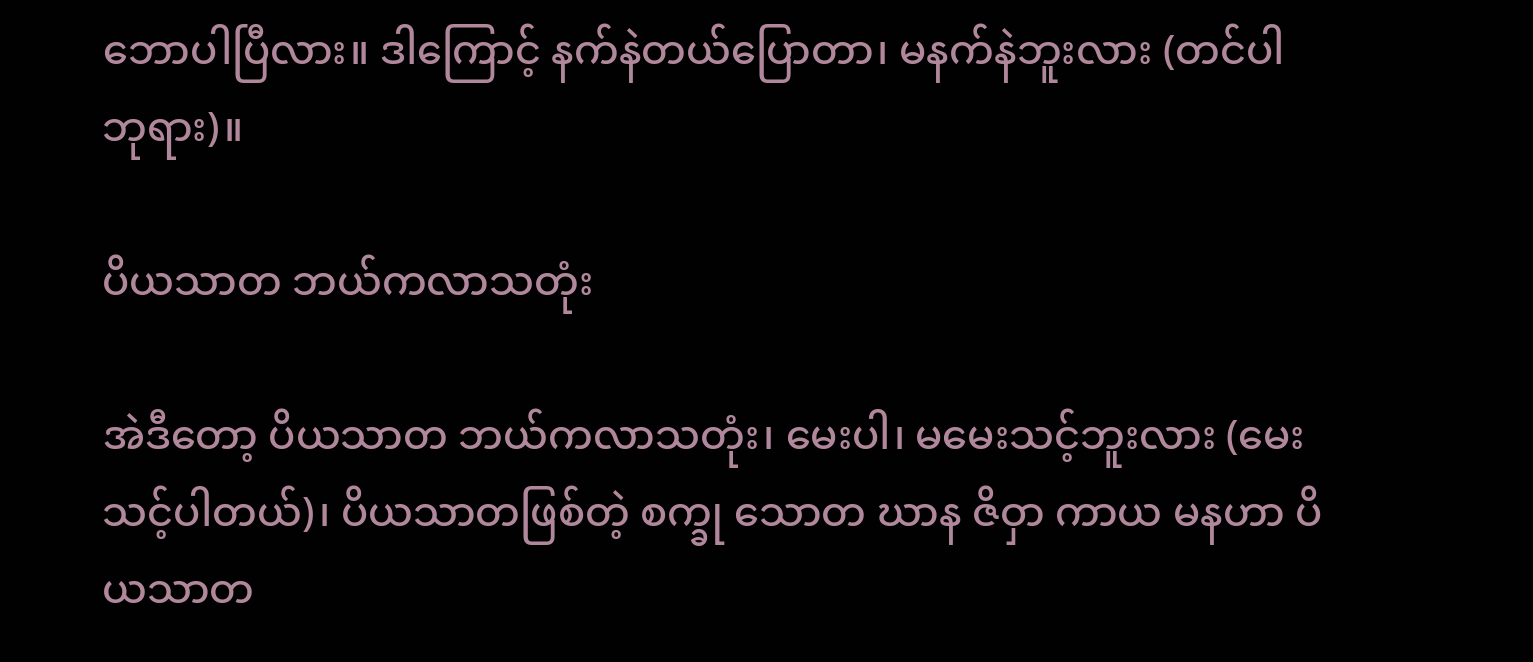ဘောပါပြီလား။ ဒါကြောင့် နက်နဲတယ်ပြောတာ၊ မနက်နဲဘူးလား (တင်ပါ ဘုရား)။

ပိယသာတ ဘယ်ကလာသတုံး

အဲဒီတော့ ပိယသာတ ဘယ်ကလာသတုံး၊ မေးပါ၊ မမေးသင့်ဘူးလား (မေးသင့်ပါတယ်)၊ ပိယသာတဖြစ်တဲ့ စက္ခု သောတ ဃာန ဇိဝှာ ကာယ မနဟာ ပိယသာတ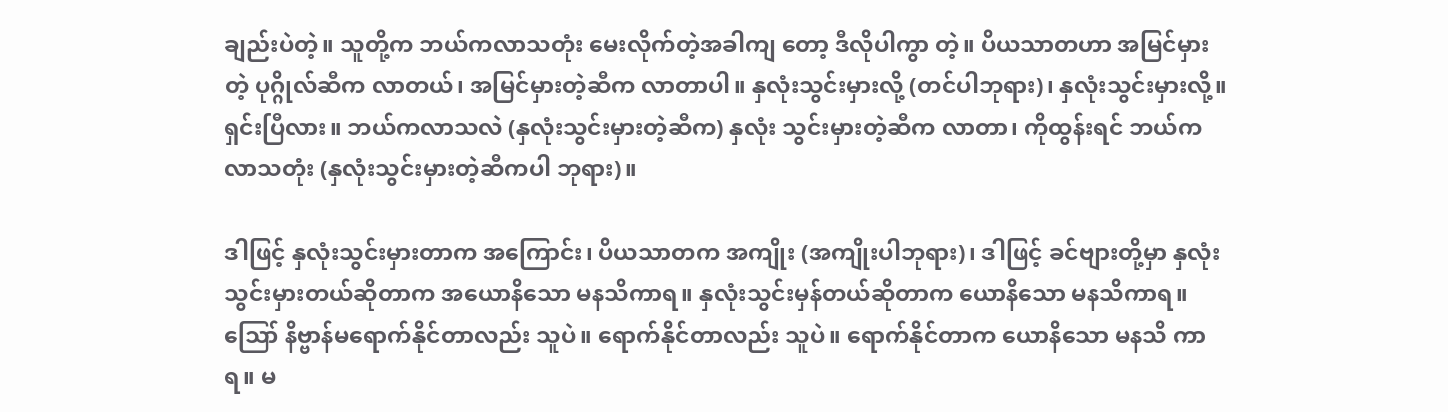ချည်းပဲတဲ့။ သူတို့က ဘယ်ကလာသတုံး မေးလိုက်တဲ့အခါကျ တော့ ဒီလိုပါကွာ တဲ့။ ပိယသာတဟာ အမြင်မှားတဲ့ ပုဂ္ဂိုလ်ဆီက လာတယ်၊ အမြင်မှားတဲ့ဆီက လာတာပါ။ နှလုံးသွင်းမှားလို့ (တင်ပါဘုရား)၊ နှလုံးသွင်းမှားလို့။ ရှင်းပြီလား။ ဘယ်ကလာသလဲ (နှလုံးသွင်းမှားတဲ့ဆီက) နှလုံး သွင်းမှားတဲ့ဆီက လာတာ၊ ကိုထွန်းရင် ဘယ်ကလာသတုံး (နှလုံးသွင်းမှားတဲ့ဆီကပါ ဘုရား)။

ဒါဖြင့် နှလုံးသွင်းမှားတာက အကြောင်း၊ ပိယသာတက အကျိုး (အကျိုးပါဘုရား)၊ ဒါဖြင့် ခင်ဗျားတို့မှာ နှလုံးသွင်းမှားတယ်ဆိုတာက အယောနိသော မနသိကာရ။ နှလုံးသွင်းမှန်တယ်ဆိုတာက ယောနိသော မနသိကာရ။ ဪ နိဗ္ဗာန်မရောက်နိုင်တာလည်း သူပဲ။ ရောက်နိုင်တာလည်း သူပဲ။ ရောက်နိုင်တာက ယောနိသော မနသိ ကာရ။ မ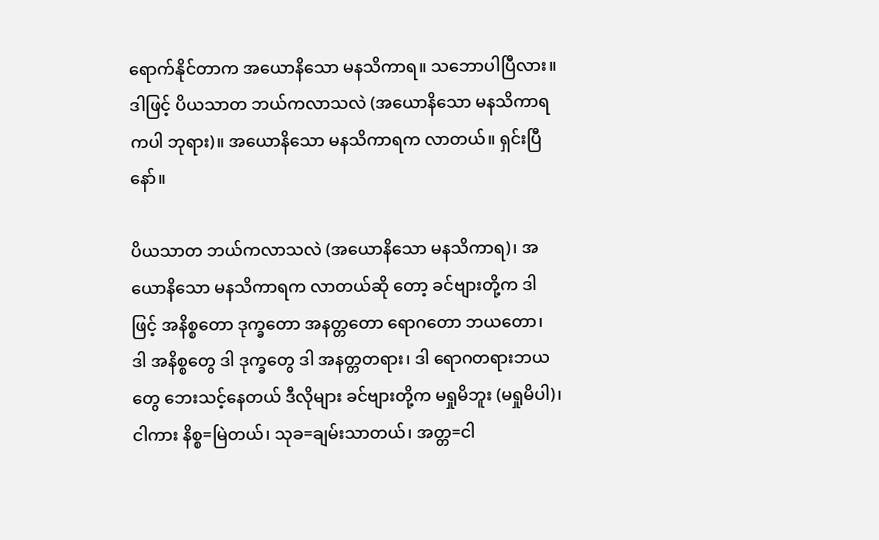ရောက်နိုင်တာက အယောနိသော မနသိကာရ။ သဘောပါပြီလား။ ဒါဖြင့် ပိယသာတ ဘယ်ကလာသလဲ (အယောနိသော မနသိကာရကပါ ဘုရား)။ အယောနိသော မနသိကာရက လာတယ်။ ရှင်းပြီနော်။

ပိယသာတ ဘယ်ကလာသလဲ (အယောနိသော မနသိကာရ)၊ အယောနိသော မနသိကာရက လာတယ်ဆို တော့ ခင်ဗျားတို့က ဒါဖြင့် အနိစ္စတော ဒုက္ခတော အနတ္တတော ရောဂတော ဘယတော၊ ဒါ အနိစ္စတွေ ဒါ ဒုက္ခတွေ ဒါ အနတ္တတရား၊ ဒါ ရောဂတရားဘယတွေ ဘေးသင့်နေတယ် ဒီလိုများ ခင်ဗျားတို့က မရှုမိဘူး (မရှုမိပါ)၊ ငါကား နိစ္စ=မြဲတယ်၊ သုခ=ချမ်းသာတယ်၊ အတ္တ=ငါ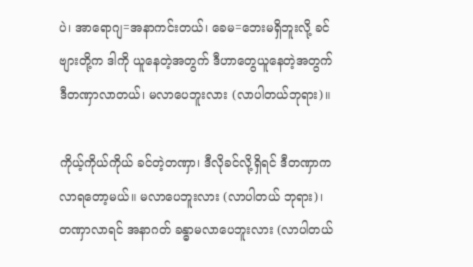ပဲ၊ အာရောဂျ=အနာကင်းတယ်၊ ခေမ=ဘေးမရှိဘူးလို့ ခင်ဗျားတို့က ဒါကို ယူနေတဲ့အတွက် ဒီဟာတွေယူနေတဲ့အတွက် ဒီတဏှာလာတယ်၊ မလာပေဘူးလား (လာပါတယ်ဘုရား)။

ကိုယ့်ကိုယ်ကိုယ် ခင်တဲ့တဏှာ၊ ဒီလိုခင်လို့ရှိရင် ဒီတဏှာက လာရတော့မယ်။ မလာပေဘူးလား (လာပါတယ် ဘုရား)၊ တဏှာလာရင် အနာဂတ် ခန္ဓာမလာပေဘူးလား (လာပါတယ်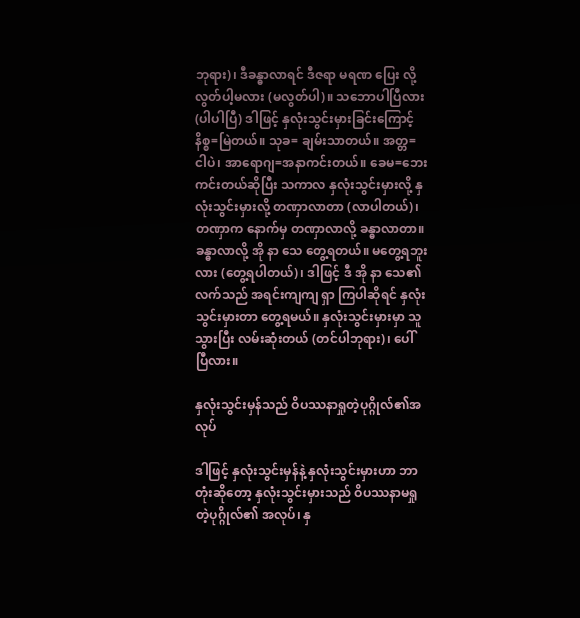ဘုရား)၊ ဒီခန္ဓာလာရင် ဒီဇရာ မရဏ ပြေး လို့လွတ်ပါ့မလား (မလွတ်ပါ)။ သဘောပါပြီလား (ပါပါပြီ) ဒါဖြင့် နှလုံးသွင်းမှားခြင်းကြောင့် နိစ္စ=မြဲတယ်။ သုခ= ချမ်းသာတယ်။ အတ္တ=ငါပဲ၊ အာရောဂျ=အနာကင်းတယ်။ ခေမ=ဘေးကင်းတယ်ဆိုပြီး သကာလ နှလုံးသွင်းမှားလို့ နှလုံးသွင်းမှားလို့ တဏှာလာတာ (လာပါတယ်)၊ တဏှာက နောက်မှ တဏှာလာလို့ ခန္ဓာလာတာ။ ခန္ဓာလာလို့ အို နာ သေ တွေ့ရတယ်။ မတွေ့ရဘူးလား (တွေ့ရပါတယ်)၊ ဒါဖြင့် ဒီ အို နာ သေ၏လက်သည် အရင်းကျကျ ရှာ ကြပါဆိုရင် နှလုံးသွင်းမှားတာ တွေ့ရမယ်။ နှလုံးသွင်းမှားမှာ သူသွားပြီး လမ်းဆုံးတယ် (တင်ပါဘုရား)၊ ပေါ်ပြီလား။

နှလုံးသွင်းမှန်သည် ဝိပဿနာရှုတဲ့ပုဂ္ဂိုလ်၏အလုပ်

ဒါဖြင့် နှလုံးသွင်းမှန်နဲ့ နှလုံးသွင်းမှားဟာ ဘာတုံးဆိုတော့ နှလုံးသွင်းမှားသည် ဝိပဿနာမရှုတဲ့ပုဂ္ဂိုလ်၏ အလုပ်၊ နှ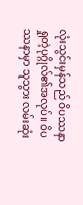လုံးသွင်းမှန်သည် ဝိပဿနာရှုတဲ့ပုဂ္ဂိုလ်၏အလုပ်။ ဝိပဿနာမှာ သူသွား လမ်းဆုံး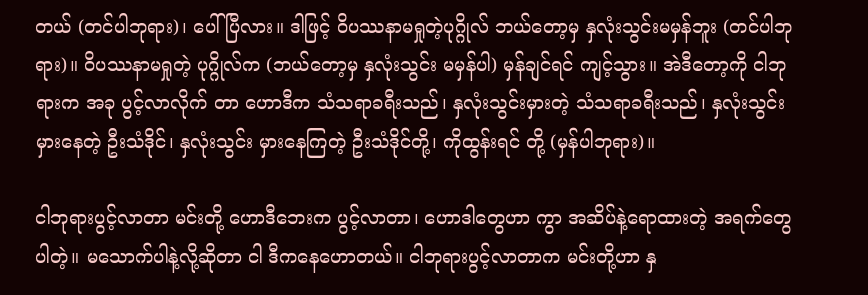တယ် (တင်ပါဘုရား)၊ ပေါ်ပြီလား။ ဒါဖြင့် ဝိပဿနာမရှုတဲ့ပုဂ္ဂိုလ် ဘယ်တော့မှ နှလုံးသွင်းမမှန်ဘူး (တင်ပါဘုရား)။ ဝိပဿနာမရှုတဲ့ ပုဂ္ဂိုလ်က (ဘယ်တော့မှ နှလုံးသွင်း မမှန်ပါ) မှန်ချင်ရင် ကျင့်သွား။ အဲဒီတော့ကို ငါဘုရားက အခု ပွင့်လာလိုက် တာ ဟောဒီက သံသရာခရီးသည်၊ နှလုံးသွင်းမှားတဲ့ သံသရာခရီးသည်၊ နှလုံးသွင်းမှားနေတဲ့ ဦးသံဒိုင်၊ နှလုံးသွင်း မှားနေကြတဲ့ ဦးသံဒိုင်တို့၊ ကိုထွန်းရင် တို့ (မှန်ပါဘုရား)။

ငါဘုရားပွင့်လာတာ မင်းတို့ ဟောဒီဘေးက ပွင့်လာတာ၊ ဟောဒါတွေဟာ ကွာ အဆိပ်နဲ့ရောထားတဲ့ အရက်တွေပါတဲ့။ မသောက်ပါနဲ့လို့ဆိုတာ ငါ ဒီကနေဟောတယ်။ ငါဘုရားပွင့်လာတာက မင်းတို့ဟာ နှ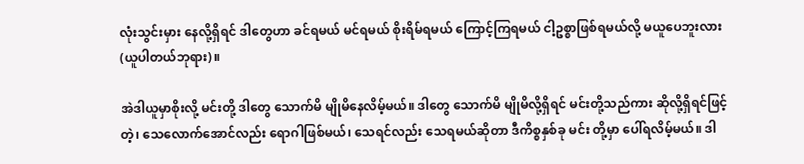လုံးသွင်းမှား နေလို့ရှိရင် ဒါတွေဟာ ခင်ရမယ် မင်ရမယ် စိုးရိမ်ရမယ် ကြောင့်ကြရမယ် ငါ့ဥစ္စာဖြစ်ရမယ်လို့ မယူပေဘူးလား (ယူပါတယ်ဘုရား)။

အဲဒါယူမှာစိုးလို့ မင်းတို့ ဒါတွေ သောက်မိ မျိုမိနေလိမ့်မယ်။ ဒါတွေ သောက်မိ မျိုမိလို့ရှိရင် မင်းတို့သည်ကား ဆိုလို့ရှိရင်ဖြင့် တဲ့၊ သေလောက်အောင်လည်း ရောဂါဖြစ်မယ်၊ သေရင်လည်း သေရမယ်ဆိုတာ ဒီကိစ္စနှစ်ခု မင်း တို့မှာ ပေါ်ရလိမ့်မယ်။ ဒါ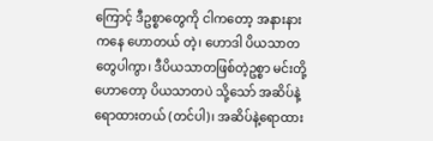ကြောင့် ဒီဥစ္စာတွေကို ငါကတော့ အနားနားကနေ ဟောတယ် တဲ့၊ ဟောဒါ ပိယသာတ တွေပါကွာ၊ ဒီပိယသာတဖြစ်တဲ့ဥစ္စာ မင်းတို့ဟောတော့ ပိယသာတပဲ သို့သော် အဆိပ်နဲ့ ရောထားတယ် (တင်ပါ)၊ အဆိပ်နဲ့ရောထား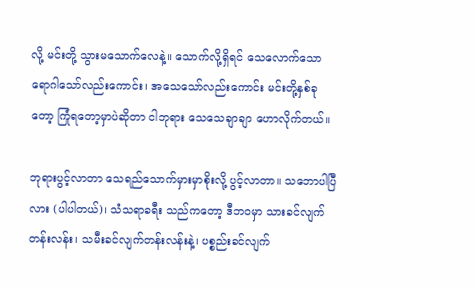လို့ မင်းတို့ သွားမသောက်လေနဲ့။ သောက်လို့ရှိရင် သေလောက်သော ရောဂါသော်လည်းကောင်း၊ အသေသော်လည်းကောင်း မင်းတို့နှစ်ခုတော့ ကြုံရတော့မှာပဲဆိုတာ ငါဘုရား သေသေချာချာ ဟောလိုက်တယ်။

ဘုရားပွင့်လာတာ သေရည်သောက်မှားမှာစိုးလို့ ပွင့်လာတာ။ သဘောပါပြီလား (ပါပါတယ်)၊ သံသရာခရီး သည်ကတော့ ဒီဘဝမှာ သားခင်လျက်တန်းလန်း၊ သမီးခင်လျက်တန်းလန်းနဲ့၊ ပစ္စည်းခင်လျက်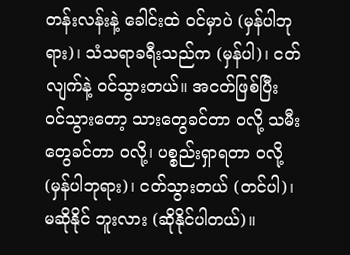တန်းလန်းနဲ့ ခေါင်းထဲ ဝင်မှာပဲ (မှန်ပါဘုရား)၊ သံသရာခရီးသည်က (မှန်ပါ)၊ ငတ်လျက်နဲ့ ဝင်သွားတယ်။ အငတ်ဖြစ်ပြီး ဝင်သွားတော့ သားတွေခင်တာ ဝလို့ သမီးတွေခင်တာ ဝလို့၊ ပစ္စည်းရှာရတာ ဝလို့ (မှန်ပါဘုရား)၊ ငတ်သွားတယ် (တင်ပါ)၊ မဆိုနိုင် ဘူးလား (ဆိုနိုင်ပါတယ်)။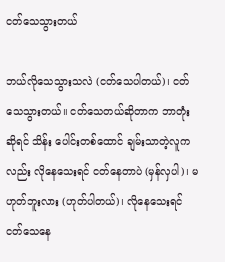ငတ်သေသွားတယ်

ဘယ်လိုသေသွားသလဲ (ငတ်သေပါတယ်)၊ ငတ်သေသွားတယ်။ ငတ်သေတယ်ဆိုတာက ဘာတုံးဆိုရင် သိန်း ပေါင်းတစ်ထောင် ချမ်းသာတဲ့လူကလည်း လိုနေသေးရင် ငတ်နေတာပဲ (မှန်လှပါ)၊ မဟုတ်ဘူးလား (ဟုတ်ပါတယ်)၊ လိုနေသေးရင် ငတ်သေနေ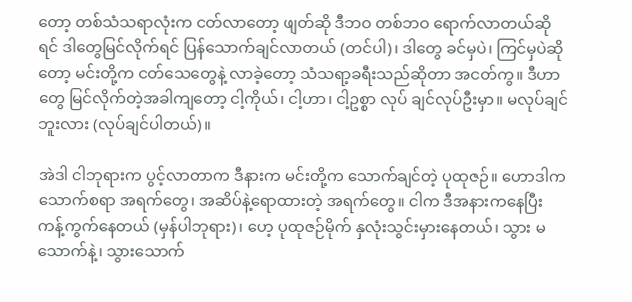တော့ တစ်သံသရာလုံးက ငတ်လာတော့ ဖျတ်ဆို ဒီဘဝ တစ်ဘဝ ရောက်လာတယ်ဆိုရင် ဒါတွေမြင်လိုက်ရင် ပြန်သောက်ချင်လာတယ် (တင်ပါ)၊ ဒါတွေ ခင်မှပဲ၊ ကြင်မှပဲဆိုတော့ မင်းတို့က ငတ်သေတွေနဲ့ လာခဲ့တော့ သံသရာ့ခရီးသည်ဆိုတာ အငတ်ကွ။ ဒီဟာတွေ မြင်လိုက်တဲ့အခါကျတော့ ငါ့ကိုယ်၊ ငါ့ဟာ၊ ငါ့ဥစ္စာ လုပ် ချင်လုပ်ဦးမှာ။ မလုပ်ချင်ဘူးလား (လုပ်ချင်ပါတယ်)။

အဲဒါ ငါဘုရားက ပွင့်လာတာက ဒီနားက မင်းတို့က သောက်ချင်တဲ့ ပုထုဇဉ်။ ဟောဒါက သောက်စရာ အရက်တွေ၊ အဆိပ်နဲ့ရောထားတဲ့ အရက်တွေ။ ငါက ဒီအနားကနေပြီး ကန့်ကွက်နေတယ် (မှန်ပါဘုရား)၊ ဟေ့ ပုထုဇဉ်မိုက် နှလုံးသွင်းမှားနေတယ်၊ သွား မသောက်နဲ့၊ သွားသောက်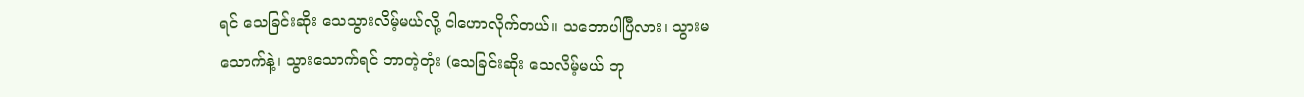ရင် သေခြင်းဆိုး သေသွားလိမ့်မယ်လို့ ငါဟောလိုက်တယ်။ သဘောပါပြီလား၊ သွားမသောက်နဲ့၊ သွားသောက်ရင် ဘာတဲ့တုံး (သေခြင်းဆိုး သေလိမ့်မယ် ဘု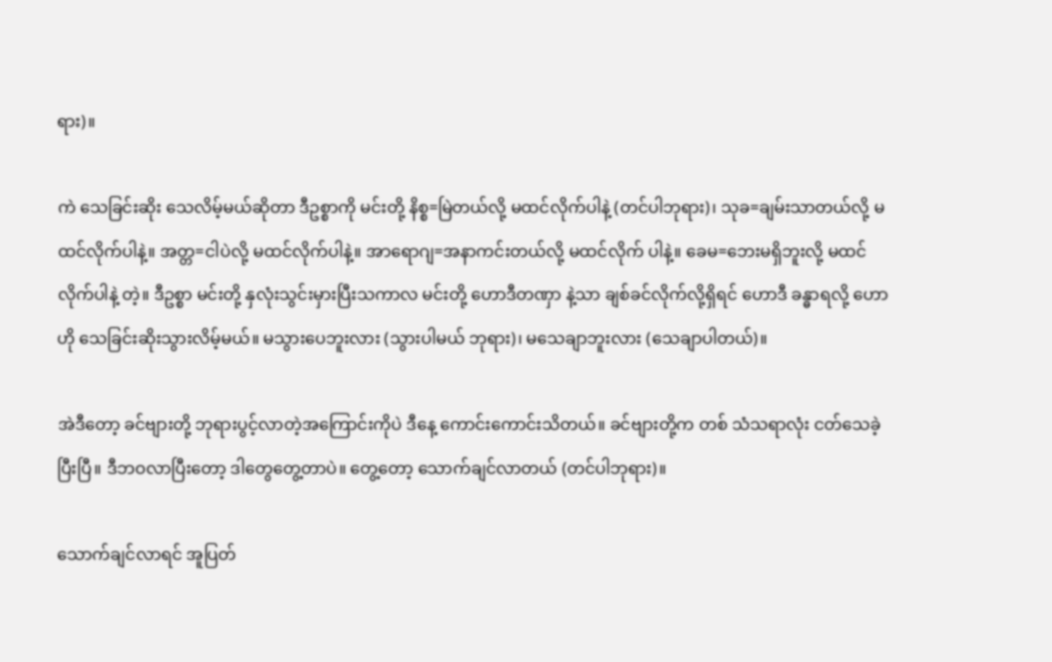ရား)။

ကဲ သေခြင်းဆိုး သေလိမ့်မယ်ဆိုတာ ဒီဥစ္စာကို မင်းတို့ နိစ္စ=မြဲတယ်လို့ မထင်လိုက်ပါနဲ့ (တင်ပါဘုရား)၊ သုခ=ချမ်းသာတယ်လို့ မထင်လိုက်ပါနဲ့။ အတ္တ=ငါပဲလို့ မထင်လိုက်ပါနဲ့။ အာရောဂျ=အနာကင်းတယ်လို့ မထင်လိုက် ပါနဲ့။ ခေမ=ဘေးမရှိဘူးလို့ မထင်လိုက်ပါနဲ့ တဲ့။ ဒီဥစ္စာ မင်းတို့ နှလုံးသွင်းမှားပြီးသကာလ မင်းတို့ ဟောဒီတဏှာ နဲ့သာ ချစ်ခင်လိုက်လို့ရှိရင် ဟောဒီ ခန္ဓာရလို့ ဟောဟို သေခြင်းဆိုးသွားလိမ့်မယ်။ မသွားပေဘူးလား (သွားပါမယ် ဘုရား)၊ မသေချာဘူးလား (သေချာပါတယ်)။

အဲဒီတော့ ခင်ဗျားတို့ ဘုရားပွင့်လာတဲ့အကြောင်းကိုပဲ ဒီနေ့ ကောင်းကောင်းသိတယ်။ ခင်ဗျားတို့က တစ် သံသရာလုံး ငတ်သေခဲ့ပြီးပြီ။ ဒီဘဝလာပြီးတော့ ဒါတွေတွေ့တာပဲ။ တွေ့တော့ သောက်ချင်လာတယ် (တင်ပါဘုရား)။

သောက်ချင်လာရင် အူပြတ်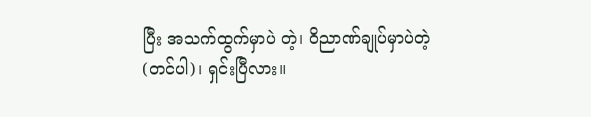ပြီး အသက်ထွက်မှာပဲ တဲ့၊ ဝိညာဏ်ချုပ်မှာပဲတဲ့ (တင်ပါ)၊ ရှင်းပြီလား။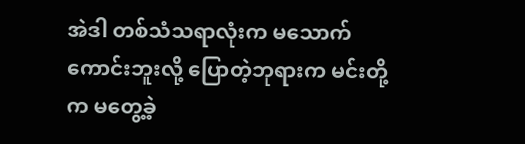အဲဒါ တစ်သံသရာလုံးက မသောက်ကောင်းဘူးလို့ ပြောတဲ့ဘုရားက မင်းတို့က မတွေ့ခဲ့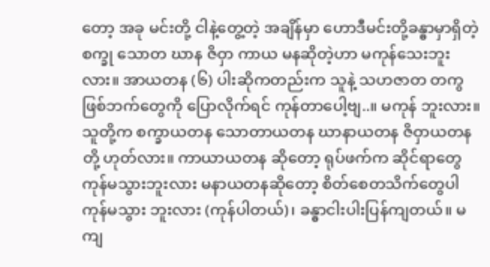တော့ အခု မင်းတို့ ငါနဲ့တွေ့တဲ့ အချိန်မှာ ဟောဒီမင်းတို့ခန္ဓာမှာရှိတဲ့ စက္ခု သောတ ဃာန ဇိဝှာ ကာယ မနဆိုတဲ့ဟာ မကုန်သေးဘူးလား။ အာယတန (၆) ပါးဆိုကတည်းက သူနဲ့ သဟဇာတ တကွဖြစ်ဘက်တွေကို ပြောလိုက်ရင် ကုန်တာပေါ့ဗျ..။ မကုန် ဘူးလား။ သူတို့က စက္ခာယတန သောတာယတန ဃာနာယတန ဇိဝှာယတနတို့ ဟုတ်လား။ ကာယာယတန ဆိုတော့ ရုပ်ဖက်က ဆိုင်ရာတွေ ကုန်မသွားဘူးလား မနာယတနဆိုတော့ စိတ်စေတသိက်တွေပါ ကုန်မသွား ဘူးလား (ကုန်ပါတယ်)၊ ခန္ဓာငါးပါးပြန်ကျတယ်။ မကျ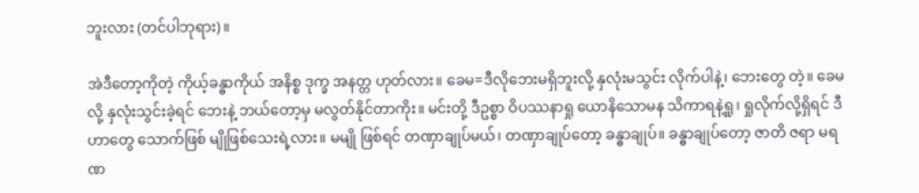ဘူးလား (တင်ပါဘုရား)။

အဲဒီတော့ကိုတဲ့ ကိုယ့်ခန္ဓာကိုယ် အနိစ္စ ဒုက္ခ အနတ္တ ဟုတ်လား။ ခေမ=ဒီလိုဘေးမရှိဘူးလို့ နှလုံးမသွင်း လိုက်ပါနဲ့၊ ဘေးတွေ တဲ့။ ခေမလို့ နှလုံးသွင်းခဲ့ရင် ဘေးနဲ့ ဘယ်တော့မှ မလွတ်နိုင်တာကိုး။ မင်းတို့ ဒီဥစ္စာ ဝိပဿနာရှု ယောနိသောမန သိကာရနဲ့ရှု၊ ရှုလိုက်လို့ရှိရင် ဒီဟာတွေ သောက်ဖြစ် မျိုဖြစ်သေးရဲ့လား။ မမျို ဖြစ်ရင် တဏှာချုပ်မယ်၊ တဏှာချုပ်တော့ ခန္ဓာချုပ်။ ခန္ဓာချုပ်တော့ ဇာတိ ဇရာ မရဏ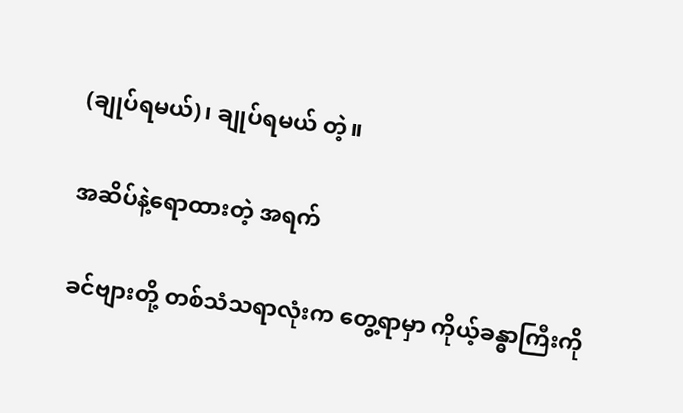(ချုပ်ရမယ်)၊ ချုပ်ရမယ် တဲ့။

အဆိပ်နဲ့ရောထားတဲ့ အရက်

ခင်ဗျားတို့ တစ်သံသရာလုံးက တွေ့ရာမှာ ကိုယ့်ခန္ဓာကြီးကို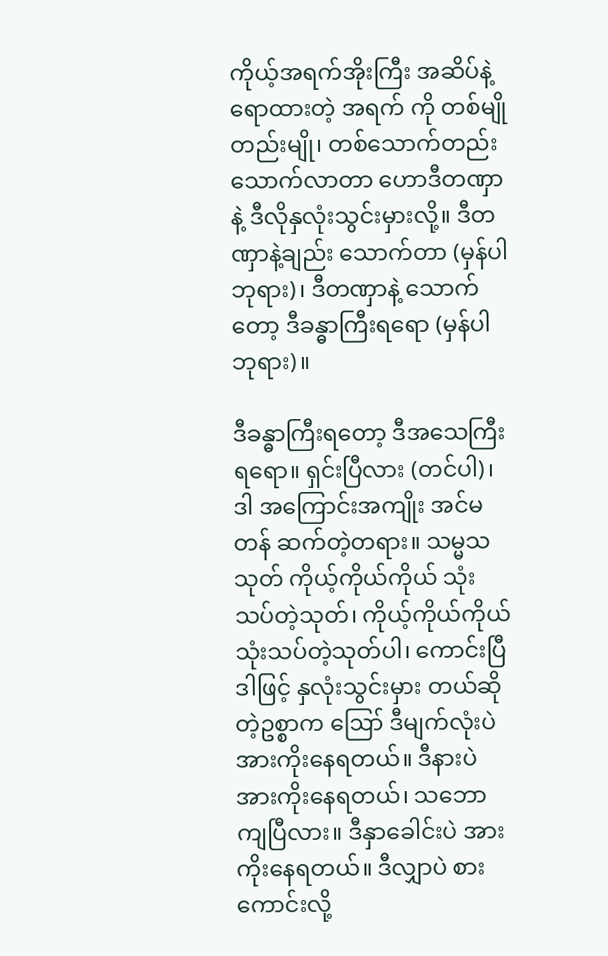ကိုယ့်အရက်အိုးကြီး အဆိပ်နဲ့ရောထားတဲ့ အရက် ကို တစ်မျိုတည်းမျို၊ တစ်သောက်တည်း သောက်လာတာ ဟောဒီတဏှာနဲ့ ဒီလိုနှလုံးသွင်းမှားလို့။ ဒီတဏှာနဲ့ချည်း သောက်တာ (မှန်ပါဘုရား)၊ ဒီတဏှာနဲ့ သောက်တော့ ဒီခန္ဓာကြီးရရော (မှန်ပါဘုရား)။

ဒီခန္ဓာကြီးရတော့ ဒီအသေကြီးရရော။ ရှင်းပြီလား (တင်ပါ)၊ ဒါ အကြောင်းအကျိုး အင်မတန် ဆက်တဲ့တရား။ သမ္မသသုတ် ကိုယ့်ကိုယ်ကိုယ် သုံးသပ်တဲ့သုတ်၊ ကိုယ့်ကိုယ်ကိုယ် သုံးသပ်တဲ့သုတ်ပါ၊ ကောင်းပြီ ဒါဖြင့် နှလုံးသွင်းမှား တယ်ဆိုတဲ့ဥစ္စာက ဪ ဒီမျက်လုံးပဲ အားကိုးနေရတယ်။ ဒီနားပဲ အားကိုးနေရတယ်၊ သဘောကျပြီလား။ ဒီနှာခေါင်းပဲ အားကိုးနေရတယ်။ ဒီလျှာပဲ စားကောင်းလို့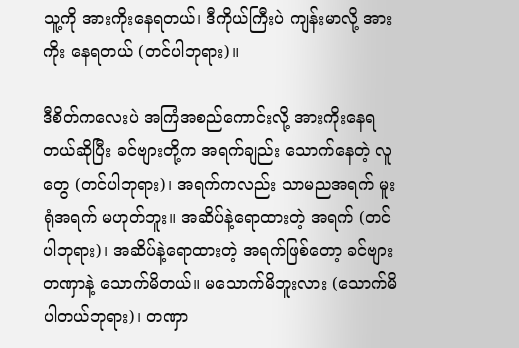သူ့ကို အားကိုးနေရတယ်၊ ဒီကိုယ်ကြီးပဲ ကျန်းမာလို့ အားကိုး နေရတယ် (တင်ပါဘုရား)။

ဒီစိတ်ကလေးပဲ အကြံအစည်ကောင်းလို့ အားကိုးနေရတယ်ဆိုပြီး ခင်ဗျားတို့က အရက်ချည်း သောက်နေတဲ့ လူတွေ (တင်ပါဘုရား)၊ အရက်ကလည်း သာမညအရက် မူးရုံအရက် မဟုတ်ဘူး။ အဆိပ်နဲ့ရောထားတဲ့ အရက် (တင်ပါဘုရား)၊ အဆိပ်နဲ့ရောထားတဲ့ အရက်ဖြစ်တော့ ခင်ဗျား တဏှာနဲ့ သောက်မိတယ်။ မသောက်မိဘူးလား (သောက်မိပါတယ်ဘုရား)၊ တဏှာ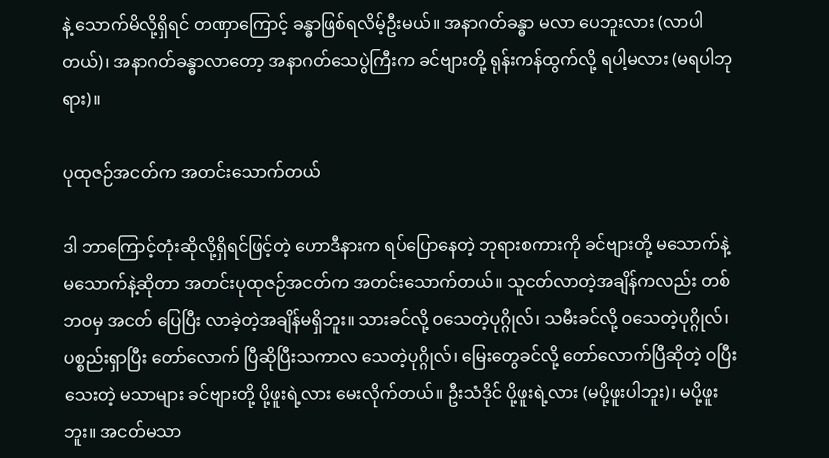နဲ့ သောက်မိလို့ရှိရင် တဏှာကြောင့် ခန္ဓာဖြစ်ရလိမ့်ဦးမယ်။ အနာဂတ်ခန္ဓာ မလာ ပေဘူးလား (လာပါတယ်)၊ အနာဂတ်ခန္ဓာလာတော့ အနာဂတ်သေပွဲကြီးက ခင်ဗျားတို့ ရုန်းကန်ထွက်လို့ ရပါ့မလား (မရပါဘုရား)။

ပုထုဇဉ်အငတ်က အတင်းသောက်တယ်

ဒါ ဘာကြောင့်တုံးဆိုလို့ရှိရင်ဖြင့်တဲ့ ဟောဒီနားက ရပ်ပြောနေတဲ့ ဘုရားစကားကို ခင်ဗျားတို့ မသောက်နဲ့ မသောက်နဲ့ဆိုတာ အတင်းပုထုဇဉ်အငတ်က အတင်းသောက်တယ်။ သူငတ်လာတဲ့အချိန်ကလည်း တစ်ဘဝမှ အငတ် ပြေပြီး လာခဲ့တဲ့အချိန်မရှိဘူး။ သားခင်လို့ ဝသေတဲ့ပုဂ္ဂိုလ်၊ သမီးခင်လို့ ဝသေတဲ့ပုဂ္ဂိုလ်၊ ပစ္စည်းရှာပြီး တော်လောက် ပြီဆိုပြီးသကာလ သေတဲ့ပုဂ္ဂိုလ်၊ မြေးတွေခင်လို့ တော်လောက်ပြီဆိုတဲ့ ဝပြီးသေးတဲ့ မသာများ ခင်ဗျားတို့ ပို့ဖူးရဲ့လား မေးလိုက်တယ်။ ဦးသံဒိုင် ပို့ဖူးရဲ့လား (မပို့ဖူးပါဘူး)၊ မပို့ဖူးဘူး။ အငတ်မသာ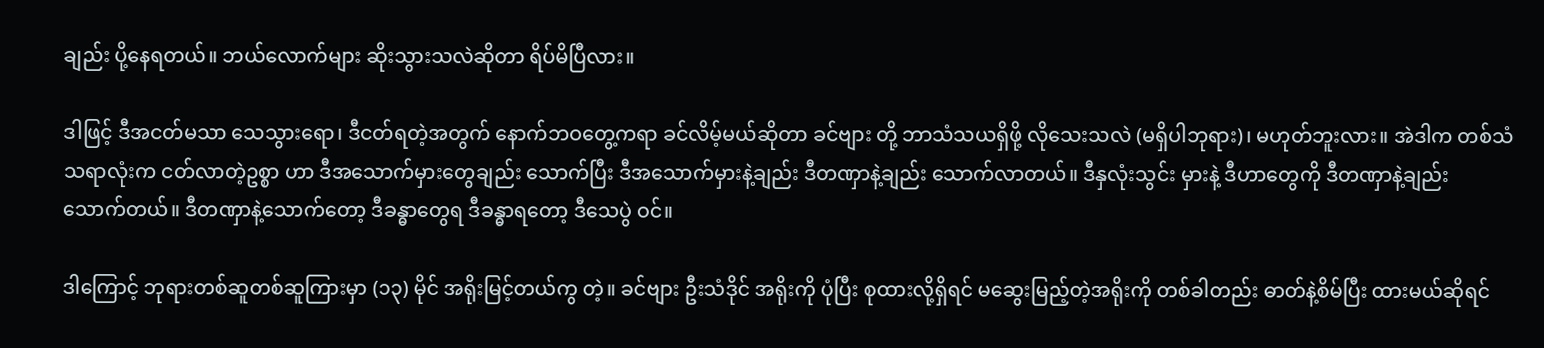ချည်း ပို့နေရတယ်။ ဘယ်လောက်များ ဆိုးသွားသလဲဆိုတာ ရိပ်မိပြီလား။

ဒါဖြင့် ဒီအငတ်မသာ သေသွားရော၊ ဒီငတ်ရတဲ့အတွက် နောက်ဘဝတွေ့ကရာ ခင်လိမ့်မယ်ဆိုတာ ခင်ဗျား တို့ ဘာသံသယရှိဖို့ လိုသေးသလဲ (မရှိပါဘုရား)၊ မဟုတ်ဘူးလား။ အဲဒါက တစ်သံသရာလုံးက ငတ်လာတဲ့ဥစ္စာ ဟာ ဒီအသောက်မှားတွေချည်း သောက်ပြီး ဒီအသောက်မှားနဲ့ချည်း ဒီတဏှာနဲ့ချည်း သောက်လာတယ်။ ဒီနှလုံးသွင်း မှားနဲ့ ဒီဟာတွေကို ဒီတဏှာနဲ့ချည်း သောက်တယ်။ ဒီတဏှာနဲ့သောက်တော့ ဒီခန္ဓာတွေရ ဒီခန္ဓာရတော့ ဒီသေပွဲ ဝင်။

ဒါကြောင့် ဘုရားတစ်ဆူတစ်ဆူကြားမှာ (၁၃) မိုင် အရိုးမြင့်တယ်ကွ တဲ့။ ခင်ဗျား ဦးသံဒိုင် အရိုးကို ပုံပြီး စုထားလို့ရှိရင် မဆွေးမြည့်တဲ့အရိုးကို တစ်ခါတည်း ဓာတ်နဲ့စိမ်ပြီး ထားမယ်ဆိုရင်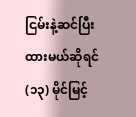ငြမ်းနဲ့ဆင်ပြီး ထားမယ်ဆိုရင် (၁၃) မိုင်မြင့်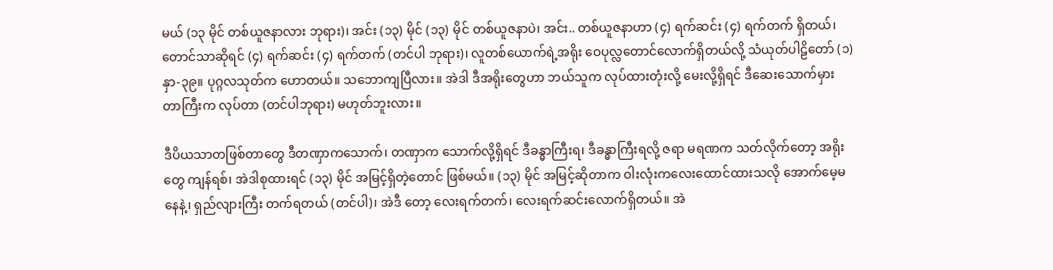မယ် (၁၃ မိုင် တစ်ယူဇနာလား ဘုရား)၊ အင်း (၁၃) မိုင် (၁၃) မိုင် တစ်ယူဇနာပဲ၊ အင်း.. တစ်ယူဇနာဟာ (၄) ရက်ဆင်း (၄) ရက်တက် ရှိတယ်၊ တောင်သာဆိုရင် (၄) ရက်ဆင်း (၄) ရက်တက် (တင်ပါ ဘုရား)၊ လူတစ်ယောက်ရဲ့အရိုး ဝေပုလ္လတောင်လောက်ရှိတယ်လို့ သံယုတ်ပါဠိတော် (၁) နှာ-၃၉။ ပုဂ္ဂလသုတ်က ဟောတယ်။ သဘောကျပြီလား။ အဲဒါ ဒီအရိုးတွေဟာ ဘယ်သူက လုပ်ထားတုံးလို့ မေးလို့ရှိရင် ဒီဆေးသောက်မှား တာကြီးက လုပ်တာ (တင်ပါဘုရား) မဟုတ်ဘူးလား။

ဒီပိယသာတဖြစ်တာတွေ ဒီတဏှာကသောက်၊ တဏှာက သောက်လို့ရှိရင် ဒီခန္ဓာကြီးရ၊ ဒီခန္ဓာကြီးရလို့ ဇရာ မရဏက သတ်လိုက်တော့ အရိုးတွေ ကျန်ရစ်၊ အဲဒါစုထားရင် (၁၃) မိုင် အမြင့်ရှိတဲ့တောင် ဖြစ်မယ်။ (၁၃) မိုင် အမြင့်ဆိုတာက ဝါးလုံးကလေးထောင်ထားသလို အောက်မေ့မနေနဲ့၊ ရှည်လျားကြီး တက်ရတယ် (တင်ပါ)၊ အဲဒီ တော့ လေးရက်တက်၊ လေးရက်ဆင်းလောက်ရှိတယ်။ အဲ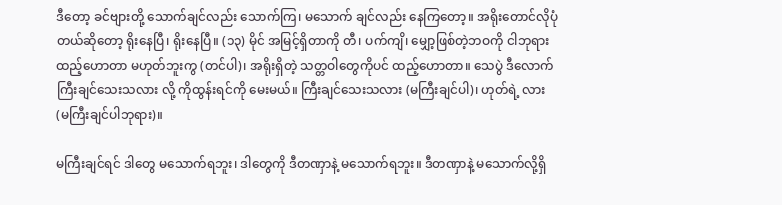ဒီတော့ ခင်ဗျားတို့ သောက်ချင်လည်း သောက်ကြ၊ မသောက် ချင်လည်း နေကြတော့။ အရိုးတောင်လိုပုံတယ်ဆိုတော့ ရိုးနေပြီ၊ ရိုးနေပြီ။ (၁၃) မိုင် အမြင့်ရှိတာကို တီ၊ ပက်ကျိ၊ မျှော့ဖြစ်တဲ့ဘဝကို ငါဘုရား ထည့်ဟောတာ မဟုတ်ဘူးကွ (တင်ပါ)၊ အရိုးရှိတဲ့ သတ္တဝါတွေကိုပင် ထည့်ဟောတာ။ သေပွဲ ဒီလောက်ကြီးချင်သေးသလား လို့ ကိုထွန်းရင်ကို မေးမယ်။ ကြီးချင်သေးသလား (မကြီးချင်ပါ)၊ ဟုတ်ရဲ့ လား (မကြီးချင်ပါဘုရား)။

မကြီးချင်ရင် ဒါတွေ မသောက်ရဘူး၊ ဒါတွေကို ဒီတဏှာနဲ့ မသောက်ရဘူး။ ဒီတဏှာနဲ့ မသောက်လို့ရှိ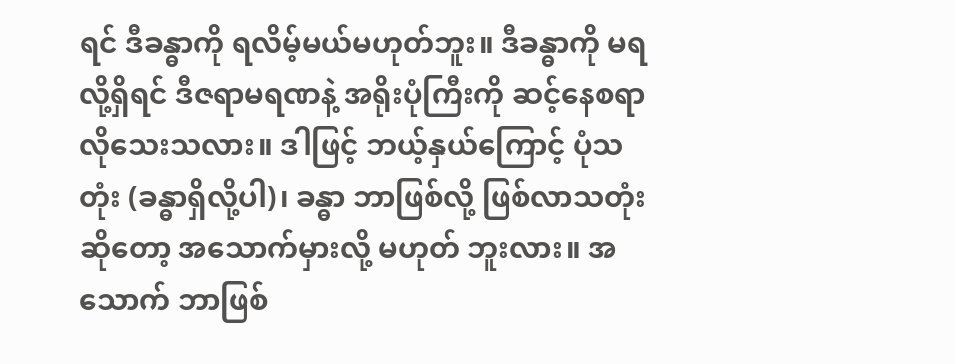ရင် ဒီခန္ဓာကို ရလိမ့်မယ်မဟုတ်ဘူး။ ဒီခန္ဓာကို မရလို့ရှိရင် ဒီဇရာမရဏနဲ့ အရိုးပုံကြီးကို ဆင့်နေစရာလိုသေးသလား။ ဒါဖြင့် ဘယ့်နှယ်ကြောင့် ပုံသတုံး (ခန္ဓာရှိလို့ပါ)၊ ခန္ဓာ ဘာဖြစ်လို့ ဖြစ်လာသတုံးဆိုတော့ အသောက်မှားလို့ မဟုတ် ဘူးလား။ အသောက် ဘာဖြစ်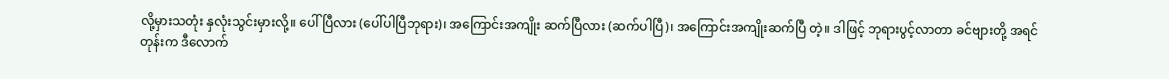လို့မှားသတုံး နှလုံးသွင်းမှားလို့။ ပေါ်ပြီလား (ပေါ်ပါပြီဘုရား)၊ အကြောင်းအကျိုး ဆက်ပြီလား (ဆက်ပါပြီ)၊ အကြောင်းအကျိုးဆက်ပြီ တဲ့။ ဒါဖြင့် ဘုရားပွင့်လာတာ ခင်ဗျားတို့ အရင်တုန်းက ဒီလောက်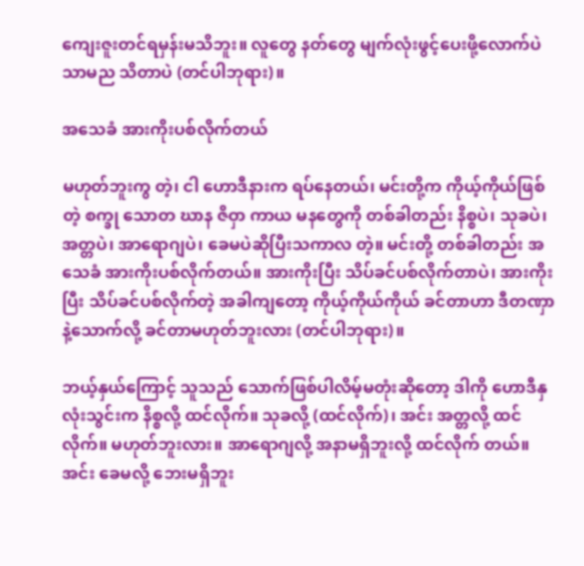ကျေးဇူးတင်ရမှန်းမသိဘူး။ လူတွေ နတ်တွေ မျက်လုံးဖွင့်ပေးဖို့လောက်ပဲ သာမည သိတာပဲ (တင်ပါဘုရား)။

အသေခံ အားကိုးပစ်လိုက်တယ်

မဟုတ်ဘူးကွ တဲ့၊ ငါ ဟောဒီနားက ရပ်နေတယ်၊ မင်းတို့က ကိုယ့်ကိုယ်ဖြစ်တဲ့ စက္ခု သောတ ဃာန ဇိဝှာ ကာယ မနတွေကို တစ်ခါတည်း နိစ္စပဲ၊ သုခပဲ၊ အတ္တပဲ၊ အာရောဂျပဲ၊ ခေမပဲဆိုပြီးသကာလ တဲ့။ မင်းတို့ တစ်ခါတည်း အသေခံ အားကိုးပစ်လိုက်တယ်။ အားကိုးပြီး သိပ်ခင်ပစ်လိုက်တာပဲ၊ အားကိုးပြီး သိပ်ခင်ပစ်လိုက်တဲ့ အခါကျတော့ ကိုယ့်ကိုယ်ကိုယ် ခင်တာဟာ ဒီတဏှာနဲ့သောက်လို့ ခင်တာမဟုတ်ဘူးလား (တင်ပါဘုရား)။

ဘယ့်နှယ်ကြောင့် သူသည် သောက်ဖြစ်ပါလိမ့်မတုံးဆိုတော့ ဒါကို ဟောဒီနှလုံးသွင်းက နိစ္စလို့ ထင်လိုက်။ သုခလို့ (ထင်လိုက်)၊ အင်း အတ္တလို့ ထင်လိုက်။ မဟုတ်ဘူးလား။ အာရောဂျလို့ အနာမရှိဘူးလို့ ထင်လိုက် တယ်။ အင်း ခေမလို့ ဘေးမရှိဘူး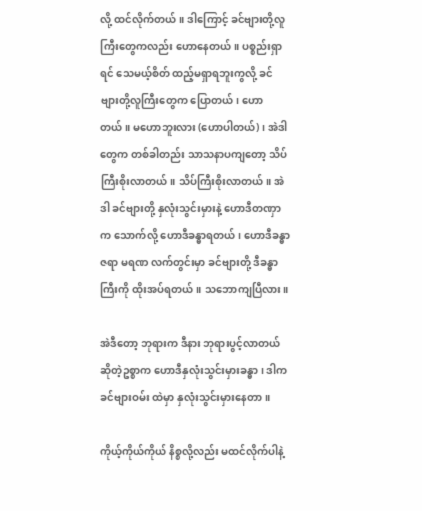လို့ ထင်လိုက်တယ်။ ဒါကြောင့် ခင်ဗျားတို့လူကြီးတွေကလည်း ဟောနေတယ်။ ပစ္စည်းရှာရင် သေမယ့်စိတ် ထည့်မရှာရဘူးကွလို့ ခင်ဗျားတို့လူကြီးတွေက ပြောတယ်၊ ဟောတယ်။ မဟောဘူးလား (ဟောပါတယ်)၊ အဲဒါတွေက တစ်ခါတည်း သာသနာပကျတော့ သိပ်ကြီးစိုးလာတယ်။ သိပ်ကြီးစိုးလာတယ်။ အဲဒါ ခင်ဗျားတို့ နှလုံးသွင်းမှားနဲ့ ဟောဒီတဏှာက သောက်လို့ ဟောဒီခန္ဓာရတယ်၊ ဟောဒီခန္ဓာ ဇရာ မရဏ လက်တွင်းမှာ ခင်ဗျားတို့ ဒီခန္ဓာကြီးကို ထိုးအပ်ရတယ်။ သဘောကျပြီလား။

အဲဒီတော့ ဘုရားက ဒီနား ဘုရားပွင့်လာတယ်ဆိုတဲ့ဥစ္စာက ဟောဒီနှလုံးသွင်းမှားခန္ဓာ၊ ဒါက ခင်ဗျားဝမ်း ထဲမှာ နှလုံးသွင်းမှားနေတာ။

ကိုယ့်ကိုယ်ကိုယ် နိစ္စလို့လည်း မထင်လိုက်ပါနဲ့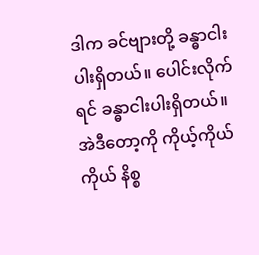ဒါက ခင်ဗျားတို့ ခန္ဓာငါးပါးရှိတယ်။ ပေါင်းလိုက်ရင် ခန္ဓာငါးပါးရှိတယ်။ အဲဒီတော့ကို ကိုယ့်ကိုယ်ကိုယ် နိစ္စ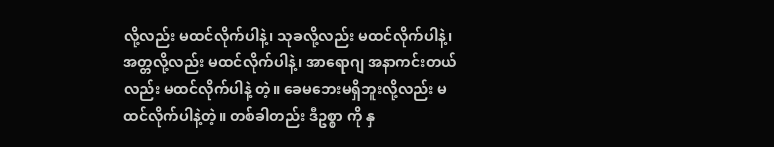လို့လည်း မထင်လိုက်ပါနဲ့၊ သုခလို့လည်း မထင်လိုက်ပါနဲ့၊ အတ္တလို့လည်း မထင်လိုက်ပါနဲ့၊ အာရောဂျ အနာကင်းတယ်လည်း မထင်လိုက်ပါနဲ့ တဲ့။ ခေမဘေးမရှိဘူးလို့လည်း မထင်လိုက်ပါနဲ့တဲ့။ တစ်ခါတည်း ဒီဥစ္စာ ကို နှ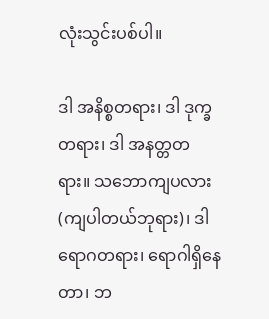လုံးသွင်းပစ်ပါ။

ဒါ အနိစ္စတရား၊ ဒါ ဒုက္ခတရား၊ ဒါ အနတ္တတရား။ သဘောကျပလား (ကျပါတယ်ဘုရား)၊ ဒါ ရောဂတရား၊ ရောဂါရှိနေတာ၊ ဘ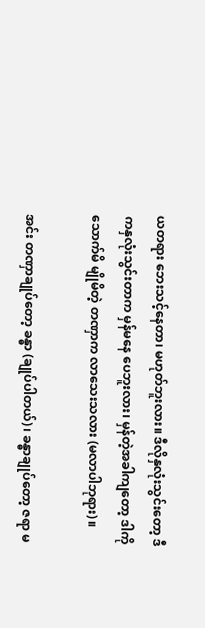ယတရား ဘေးသင့်နေတာ၊ မဟုတ်ဘူးလား။ ဒီလိုနှလုံးသွင်းတော့ ဒီကနှလုံးသွင်းတာက မှန်မနေ ပေဘူးလား၊ မှန်တဲ့အခါကျတော့ ဒါကိုသောက်မိ မျိုမိတဲ့ တဏှာက လာသေးသလား (မလာပါဘုရား)။

အင်း တဏှာချုပ်တော့ ခန္ဓာ (ချုပ်ပါတယ်)၊ ခန္ဓာချုပ်တော့ ဇရာ မ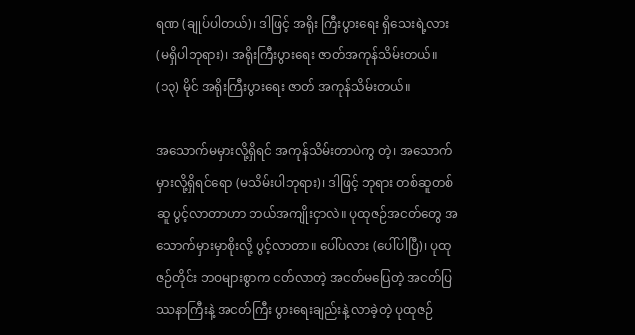ရဏ (ချုပ်ပါတယ်)၊ ဒါဖြင့် အရိုး ကြီးပွားရေး ရှိသေးရဲ့လား (မရှိပါဘုရား)၊ အရိုးကြီးပွားရေး ဇာတ်အကုန်သိမ်းတယ်။ (၁၃) မိုင် အရိုးကြီးပွားရေး ဇာတ် အကုန်သိမ်းတယ်။

အသောက်မမှားလို့ရှိရင် အကုန်သိမ်းတာပဲကွ တဲ့၊ အသောက်မှားလို့ရှိရင်ရော (မသိမ်းပါဘုရား)၊ ဒါဖြင့် ဘုရား တစ်ဆူတစ်ဆူ ပွင့်လာတာဟာ ဘယ်အကျိုးငှာလဲ။ ပုထုဇဉ်အငတ်တွေ အသောက်မှားမှာစိုးလို့ ပွင့်လာတာ။ ပေါ်ပလား (ပေါ်ပါပြီ)၊ ပုထုဇဉ်တိုင်း ဘဝများစွာက ငတ်လာတဲ့ အငတ်မပြေတဲ့ အငတ်ပြဿနာကြီးနဲ့ အငတ်ကြီး ပွားရေးချည်းနဲ့ လာခဲ့တဲ့ ပုထုဇဉ်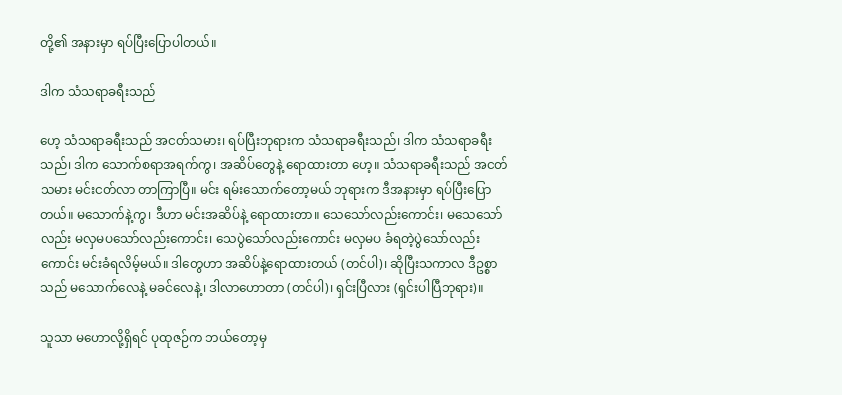တို့၏ အနားမှာ ရပ်ပြီးပြောပါတယ်။

ဒါက သံသရာခရီးသည်

ဟေ့ သံသရာခရီးသည် အငတ်သမား၊ ရပ်ပြီးဘုရားက သံသရာခရီးသည်၊ ဒါက သံသရာခရီးသည်၊ ဒါက သောက်စရာအရက်ကွ၊ အဆိပ်တွေနဲ့ ရောထားတာ ဟေ့။ သံသရာခရီးသည် အငတ်သမား မင်းငတ်လာ တာကြာပြီ။ မင်း ရမ်းသောက်တော့မယ် ဘုရားက ဒီအနားမှာ ရပ်ပြီးပြောတယ်။ မသောက်နဲ့ကွ၊ ဒီဟာ မင်းအဆိပ်နဲ့ ရောထားတာ။ သေသော်လည်းကောင်း၊ မသေသော်လည်း မလှမပသော်လည်းကောင်း၊ သေပွဲသော်လည်းကောင်း မလှမပ ခံရတဲ့ပွဲသော်လည်းကောင်း မင်းခံရလိမ့်မယ်။ ဒါတွေဟာ အဆိပ်နဲ့ရောထားတယ် (တင်ပါ)၊ ဆိုပြီးသကာလ ဒီဥစ္စာသည် မသောက်လေနဲ့ မခင်လေနဲ့၊ ဒါလာဟောတာ (တင်ပါ)၊ ရှင်းပြီလား (ရှင်းပါပြီဘုရား)။

သူသာ မဟောလို့ရှိရင် ပုထုဇဉ်က ဘယ်တော့မှ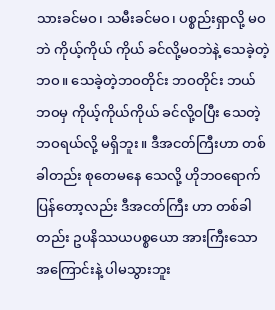သားခင်မဝ၊ သမီးခင်မဝ၊ ပစ္စည်းရှာလို့ မဝဘဲ ကိုယ့်ကိုယ် ကိုယ် ခင်လို့မဝဘဲနဲ့ သေခဲ့တဲ့ ဘဝ။ သေခဲ့တဲ့ဘဝတိုင်း ဘဝတိုင်း ဘယ်ဘဝမှ ကိုယ့်ကိုယ်ကိုယ် ခင်လို့ဝပြီး သေတဲ့ ဘဝရယ်လို့ မရှိဘူး။ ဒီအငတ်ကြီးဟာ တစ်ခါတည်း စုတေမနေ သေလို့ ဟိုဘဝရောက်ပြန်တော့လည်း ဒီအငတ်ကြီး ဟာ တစ်ခါတည်း ဥပနိဿယပစ္စယော အားကြီးသောအကြောင်းနဲ့ ပါမသွားဘူး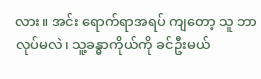လား။ အင်း ရောက်ရာအရပ် ကျတော့ သူ ဘာလုပ်မလဲ၊ သူ့ခန္ဓာကိုယ်ကို ခင်ဦးမယ်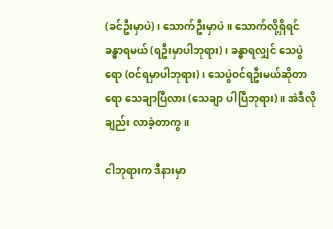(ခင်ဦးမှာပဲ)၊ သောက်ဦးမှာပဲ။ သောက်လို့ရှိရင် ခန္ဓာရမယ် (ရဦးမှာပါဘုရား)၊ ခန္ဓာရလျှင် သေပွဲရော (ဝင်ရမှာပါဘုရား)၊ သေပွဲဝင်ရဦးမယ်ဆိုတာရော သေချာပြီလား (သေချာ ပါပြီဘုရား)။ အဲဒီလိုချည်း လာခဲ့တာကွ။

ငါဘုရားက ဒီနားမှာ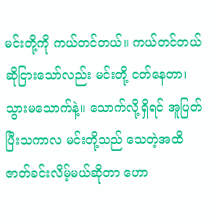မင်းတို့ကို ကယ်တင်တယ်။ ကယ်တင်တယ်ဆိုငြားသော်လည်း မင်းတို့ ငတ်နေတာ၊ သွားမသောက်နဲ့။ သောက်လို့ရှိရင် အူပြတ်ပြီးသကာလ မင်းတို့သည် သေတဲ့အထိ ဇာတ်ခင်းလိမ့်မယ်ဆိုတာ ဟော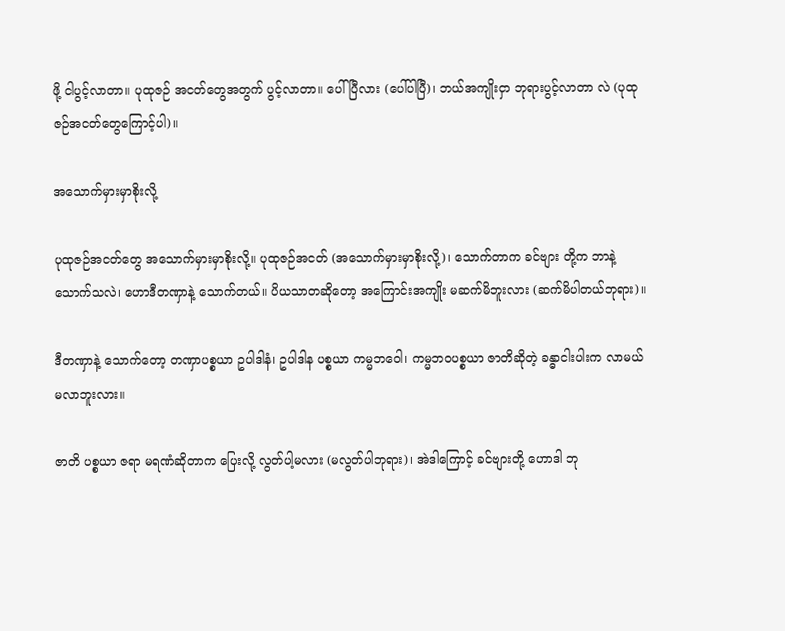ဖို့ ငါပွင့်လာတာ။ ပုထုဇဉ် အငတ်တွေအတွက် ပွင့်လာတာ။ ပေါ်ပြီလား (ပေါ်ပါပြီ)၊ ဘယ်အကျိုးငှာ ဘုရားပွင့်လာတာ လဲ (ပုထုဇဉ်အငတ်တွေကြောင့်ပါ)။

အသောက်မှားမှာစိုးလို့

ပုထုဇဉ်အငတ်တွေ အသောက်မှားမှာစိုးလို့။ ပုထုဇဉ်အငတ် (အသောက်မှားမှာစိုးလို့)၊ သောက်တာက ခင်ဗျား တို့က ဘာနဲ့သောက်သလဲ၊ ဟောဒီတဏှာနဲ့ သောက်တယ်။ ပိယသာတဆိုတော့ အကြောင်းအကျိုး မဆက်မိဘူးလား (ဆက်မိပါတယ်ဘုရား)။

ဒီတဏှာနဲ့ သောက်တော့ တဏှာပစ္စယာ ဥပါဒါနံ၊ ဥပါဒါန ပစ္စယာ ကမ္မဘဝေါ၊ ကမ္မဘဝပစ္စယာ ဇာတိဆိုတဲ့ ခန္ဓာငါးပါးက လာမယ် မလာဘူးလား။

ဇာတိ ပစ္စယာ ဇရာ မရဏံဆိုတာက ပြေးလို့ လွတ်ပါ့မလား (မလွတ်ပါဘုရား)၊ အဲဒါကြောင့် ခင်ဗျားတို့ ဟောဒါ ဘု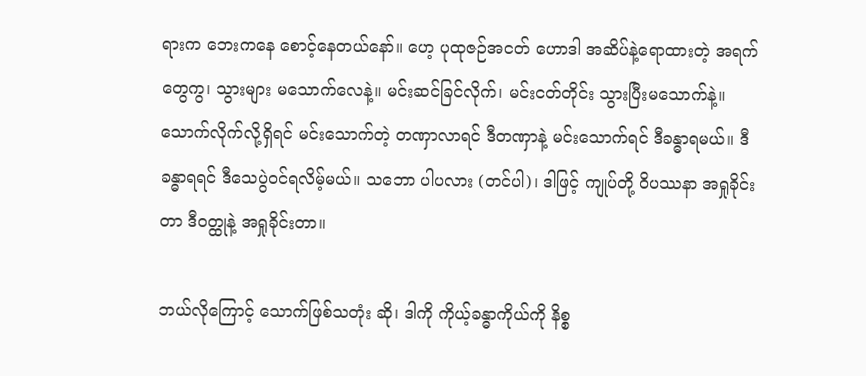ရားက ဘေးကနေ စောင့်နေတယ်နော်။ ဟေ့ ပုထုဇဉ်အငတ် ဟောဒါ အဆိပ်နဲ့ရောထားတဲ့ အရက် တွေကွ၊ သွားများ မသောက်လေနဲ့။ မင်းဆင်ခြင်လိုက်၊ မင်းငတ်တိုင်း သွားပြီးမသောက်နဲ့။ သောက်လိုက်လို့ရှိရင် မင်းသောက်တဲ့ တဏှာလာရင် ဒီတဏှာနဲ့ မင်းသောက်ရင် ဒီခန္ဓာရမယ်။ ဒီခန္ဓာရရင် ဒီသေပွဲဝင်ရလိမ့်မယ်။ သဘော ပါပလား (တင်ပါ)၊ ဒါဖြင့် ကျုပ်တို့ ဝိပဿနာ အရှုခိုင်းတာ ဒီဝတ္ထုနဲ့ အရှုခိုင်းတာ။

ဘယ်လိုကြောင့် သောက်ဖြစ်သတုံး ဆို၊ ဒါကို ကိုယ့်ခန္ဓာကိုယ်ကို နိစ္စ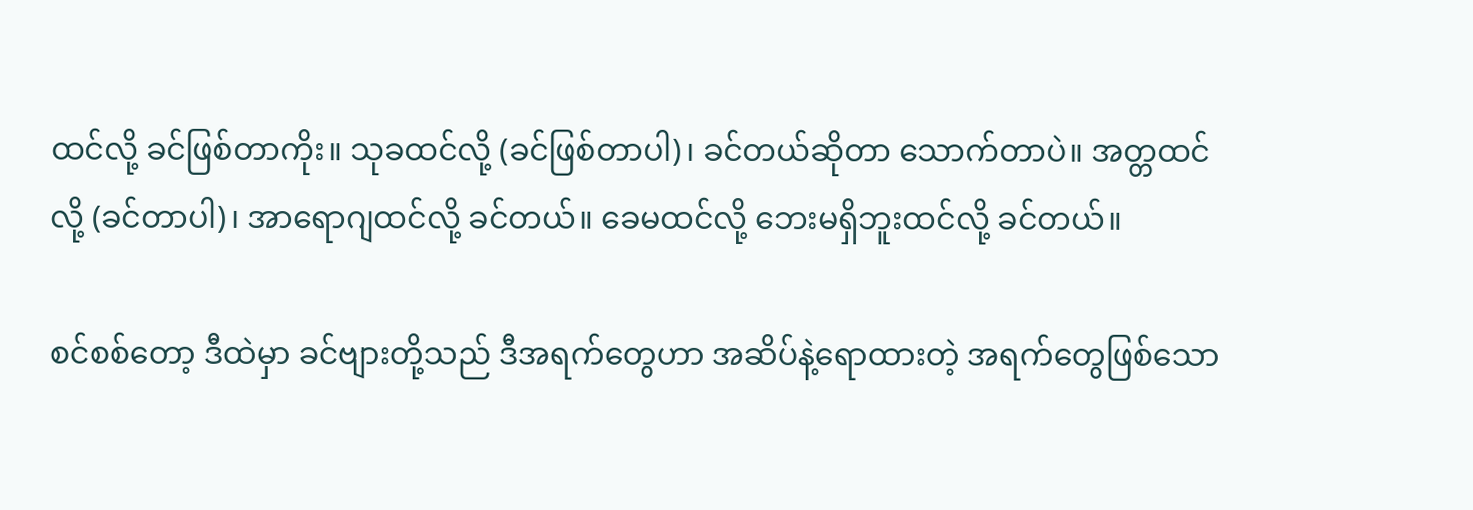ထင်လို့ ခင်ဖြစ်တာကိုး။ သုခထင်လို့ (ခင်ဖြစ်တာပါ)၊ ခင်တယ်ဆိုတာ သောက်တာပဲ။ အတ္တထင်လို့ (ခင်တာပါ)၊ အာရောဂျထင်လို့ ခင်တယ်။ ခေမထင်လို့ ဘေးမရှိဘူးထင်လို့ ခင်တယ်။

စင်စစ်တော့ ဒီထဲမှာ ခင်ဗျားတို့သည် ဒီအရက်တွေဟာ အဆိပ်နဲ့ရောထားတဲ့ အရက်တွေဖြစ်သော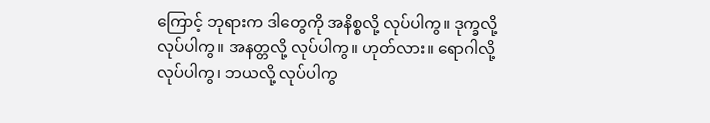ကြောင့် ဘုရားက ဒါတွေကို အနိစ္စလို့ လုပ်ပါကွ။ ဒုက္ခလို့ လုပ်ပါကွ။ အနတ္တလို့ လုပ်ပါကွ။ ဟုတ်လား။ ရောဂါလို့ လုပ်ပါကွ၊ ဘယလို့ လုပ်ပါကွ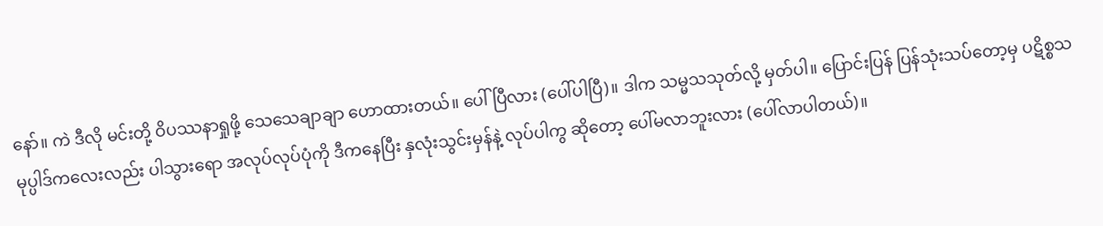နော်။ ကဲ ဒီလို မင်းတို့ ဝိပဿနာရှုဖို့ သေသေချာချာ ဟောထားတယ်။ ပေါ်ပြီလား (ပေါ်ပါပြီ)။ ဒါက သမ္မသသုတ်လို့ မှတ်ပါ။ ပြောင်းပြန် ပြန်သုံးသပ်တော့မှ ပဋိစ္စသမုပ္ပါဒ်ကလေးလည်း ပါသွားရော အလုပ်လုပ်ပုံကို ဒီကနေပြီး နှလုံးသွင်းမှန်နဲ့ လုပ်ပါကွ ဆိုတော့ ပေါ်မလာဘူးလား (ပေါ်လာပါတယ်)။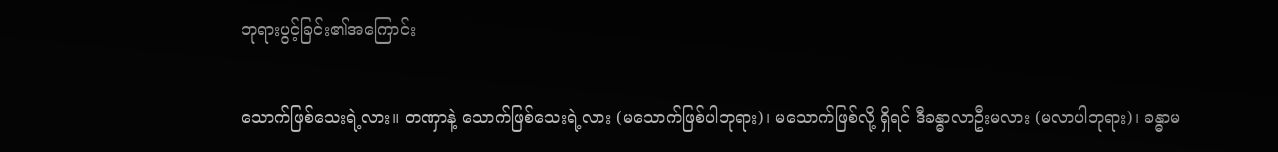ဘုရားပွင့်ခြင်း၏အကြောင်း

သောက်ဖြစ်သေးရဲ့လား။ တဏှာနဲ့ သောက်ဖြစ်သေးရဲ့လား (မသောက်ဖြစ်ပါဘုရား)၊ မသောက်ဖြစ်လို့ ရှိရင် ဒီခန္ဓာလာဦးမလား (မလာပါဘုရား)၊ ခန္ဓာမ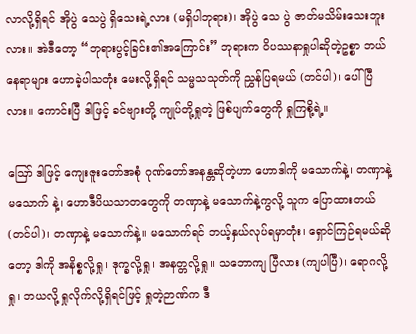လာလို့ရှိရင် အိုပွဲ သေပွဲ ရှိသေးရဲ့လား (မရှိပါဘုရား)၊ အိုပွဲ သေ ပွဲ ဇာတ်မသိမ်းသေးဘူးလား။ အဲဒီတော့ “ဘုရားပွင့်ခြင်း၏အကြောင်း” ဘုရားက ဝိပဿနာရှုပါဆိုတဲ့ဥစ္စာ ဘယ် နေရာများ ဟောခဲ့ပါသတုံး မေးလို့ရှိရင် သမ္မသသုတ်ကို ညွှန်ပြရမယ် (တင်ပါ)၊ ပေါ်ပြီလား။ ကောင်းပြီ ဒါဖြင့် ခင်ဗျားတို့ ကျုပ်တို့ရှုတဲ့ ဖြစ်ပျက်တွေကို ရှုကြစို့ရဲ့။

ဪ ဒါဖြင့် ကျေးဇူးတော်အစုံ ဂုဏ်တော်အနန္တဆိုတဲ့ဟာ ဟောဒါကို မသောက်နဲ့၊ တဏှာနဲ့ မသောက် နဲ့၊ ဟောဒီပိယသာတတွေကို တဏှာနဲ့ မသောက်နဲ့ကွလို့ သူက ပြောထားတယ် (တင်ပါ)၊ တဏှာနဲ့ မသောက်နဲ့။ မသောက်ရင် ဘယ့်နှယ်လုပ်ရမှာတုံး၊ ရှောင်ကြဉ်ရမယ်ဆိုတော့ ဒါကို အနိစ္စလို့ရှု၊ ဒုက္ခလို့ရှု၊ အနတ္တလို့ရှု။ သဘောကျ ပြီလား (ကျပါပြီ)၊ ရောဂလို့ရှု၊ ဘယလို့ ရှုလိုက်လို့ရှိရင်ဖြင့် ရှုတဲ့ဉာဏ်က ဒီ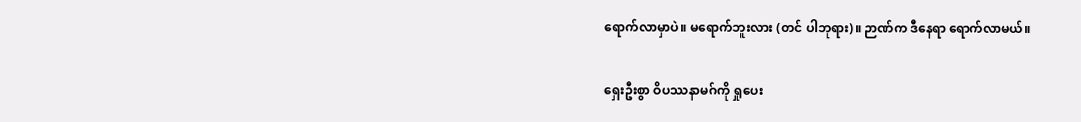ရောက်လာမှာပဲ။ မရောက်ဘူးလား (တင် ပါဘုရား)။ ဉာဏ်က ဒီနေရာ ရောက်လာမယ်။

ရှေးဦးစွာ ဝိပဿနာမဂ်ကို ရှုပေး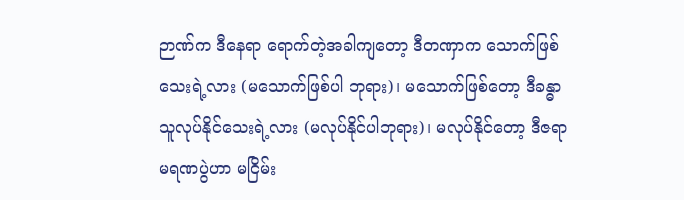ဉာဏ်က ဒီနေရာ ရောက်တဲ့အခါကျတော့ ဒီတဏှာက သောက်ဖြစ်သေးရဲ့လား (မသောက်ဖြစ်ပါ ဘုရား)၊ မသောက်ဖြစ်တော့ ဒီခန္ဓာ သူလုပ်နိုင်သေးရဲ့လား (မလုပ်နိုင်ပါဘုရား)၊ မလုပ်နိုင်တော့ ဒီဇရာ မရဏပွဲဟာ မငြိမ်း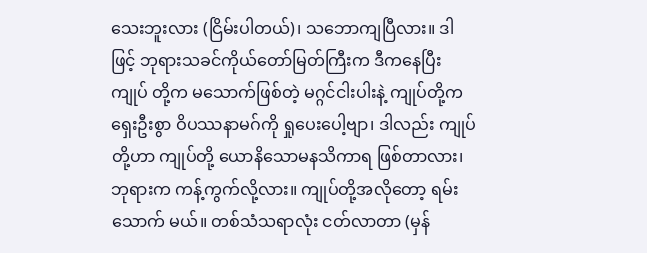သေးဘူးလား (ငြိမ်းပါတယ်)၊ သဘောကျပြီလား။ ဒါဖြင့် ဘုရားသခင်ကိုယ်တော်မြတ်ကြီးက ဒီကနေပြီး ကျုပ် တို့က မသောက်ဖြစ်တဲ့ မဂ္ဂင်ငါးပါးနဲ့ ကျုပ်တို့က ရှေးဦးစွာ ဝိပဿနာမဂ်ကို ရှုပေးပေါ့ဗျာ၊ ဒါလည်း ကျုပ်တို့ဟာ ကျုပ်တို့ ယောနိသောမနသိကာရ ဖြစ်တာလား၊ ဘုရားက ကန့်ကွက်လို့လား။ ကျုပ်တို့အလိုတော့ ရမ်းသောက် မယ်။ တစ်သံသရာလုံး ငတ်လာတာ (မှန်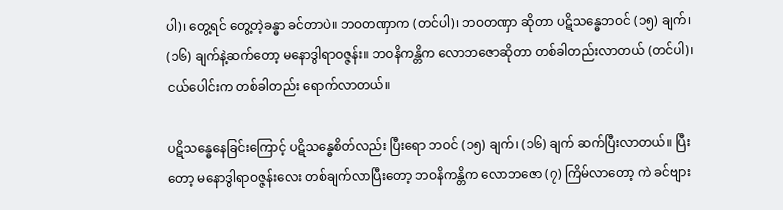ပါ)၊ တွေ့ရင် တွေ့တဲ့ခန္ဓာ ခင်တာပဲ။ ဘဝတဏှာက (တင်ပါ)၊ ဘဝတဏှာ ဆိုတာ ပဋိသန္ဓေဘဝင် (၁၅) ချက်၊ (၁၆) ချက်နဲ့ဆက်တော့ မနောဒွါရာဝဇ္ဇန်း။ ဘဝနိကန္တိက လောဘဇောဆိုတာ တစ်ခါတည်းလာတယ် (တင်ပါ)၊ ငယ်ပေါင်းက တစ်ခါတည်း ရောက်လာတယ်။

ပဋိသန္ဓေနေခြင်းကြောင့် ပဋိသန္ဓေစိတ်လည်း ပြီးရော ဘဝင် (၁၅) ချက်၊ (၁၆) ချက် ဆက်ပြီးလာတယ်။ ပြီးတော့ မနောဒွါရာဝဇ္ဇန်းလေး တစ်ချက်လာပြီးတော့ ဘဝနိကန္တိက လောဘဇော (၇) ကြိမ်လာတော့ ကဲ ခင်ဗျား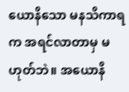ယောနိသော မနသိကာရက အရင်လာတာမှ မဟုတ်ဘဲ။ အယောနိ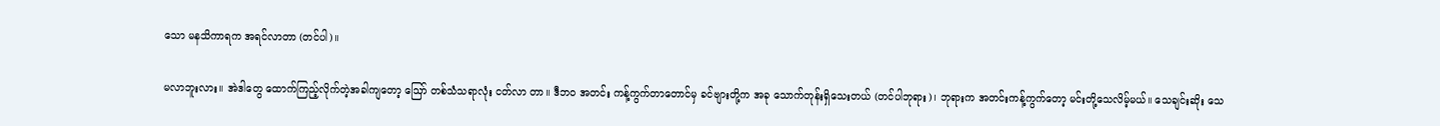သော မနသိကာရက အရင်လာတာ (တင်ပါ)။

မလာဘူးလား။ အဲဒါတွေ ထောက်ကြည့်လိုက်တဲ့အခါကျတော့ ဪ တစ်သံသရာလုံး ငတ်လာ တာ။ ဒီဘဝ အတင်း ကန့်ကွက်တာတောင်မှ ခင်ဗျားတို့က အခု သောက်တုန်းရှိသေးတယ် (တင်ပါဘုရား)၊ ဘုရားက အတင်းကန့်ကွက်တော့ မင်းတို့သေလိမ့်မယ်။ သေချင်းဆိုး သေ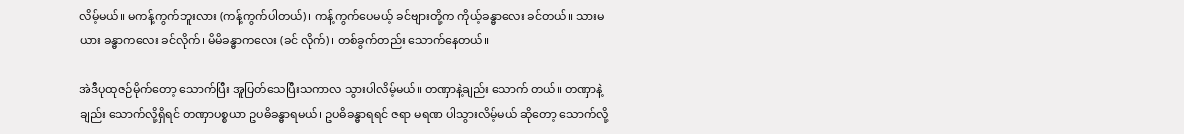လိမ့်မယ်။ မကန့်ကွက်ဘူးလား (ကန့်ကွက်ပါတယ်)၊ ကန့်ကွက်ပေမယ့် ခင်ဗျားတို့က ကိုယ့်ခန္ဓာလေး ခင်တယ်။ သားမယား ခန္ဓာကလေး ခင်လိုက်၊ မိမိခန္ဓာကလေး (ခင် လိုက်)၊ တစ်ခွက်တည်း သောက်နေတယ်။

အဲဒီပုထုဇဉ်မိုက်တော့ သောက်ပြီး အူပြတ်သေပြီးသကာလ သွားပါလိမ့်မယ်။ တဏှာနဲ့ချည်း သောက် တယ်။ တဏှာနဲ့ချည်း သောက်လို့ရှိရင် တဏှာပစ္စယာ ဥပဓိခန္ဓာရမယ်၊ ဥပဓိခန္ဓာရရင် ဇရာ မရဏ ပါသွားလိမ့်မယ် ဆိုတော့ သောက်လို့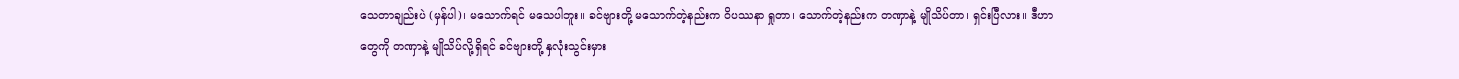သေတာချည်းပဲ (မှန်ပါ)၊ မသောက်ရင် မသေပါဘူး။ ခင်ဗျားတို့ မသောက်တဲ့နည်းက ဝိပဿနာ ရှုတာ၊ သောက်တဲ့နည်းက တဏှာနဲ့ မျိုသိပ်တာ၊ ရှင်းပြီလား။ ဒီဟာတွေကို တဏှာနဲ့ မျိုသိပ်လို့ရှိရင် ခင်ဗျားတို့ နှလုံးသွင်းမှား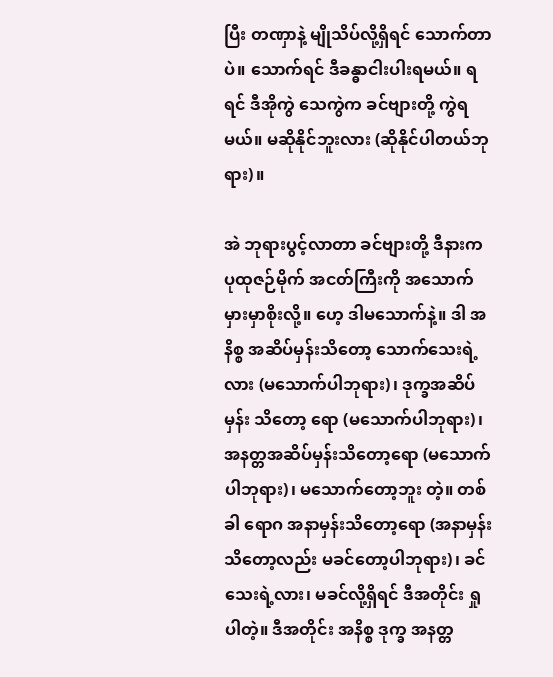ပြီး တဏှာနဲ့ မျိုသိပ်လို့ရှိရင် သောက်တာပဲ။ သောက်ရင် ဒီခန္ဓာငါးပါးရမယ်။ ရရင် ဒီအိုကွဲ သေကွဲက ခင်ဗျားတို့ ကွဲရမယ်။ မဆိုနိုင်ဘူးလား (ဆိုနိုင်ပါတယ်ဘုရား)။

အဲ ဘုရားပွင့်လာတာ ခင်ဗျားတို့ ဒီနားက ပုထုဇဉ်မိုက် အငတ်ကြီးကို အသောက်မှားမှာစိုးလို့။ ဟေ့ ဒါမသောက်နဲ့။ ဒါ အနိစ္စ အဆိပ်မှန်းသိတော့ သောက်သေးရဲ့လား (မသောက်ပါဘုရား)၊ ဒုက္ခအဆိပ်မှန်း သိတော့ ရော (မသောက်ပါဘုရား)၊ အနတ္တအဆိပ်မှန်းသိတော့ရော (မသောက်ပါဘုရား)၊ မသောက်တော့ဘူး တဲ့။ တစ်ခါ ရောဂ အနာမှန်းသိတော့ရော (အနာမှန်းသိတော့လည်း မခင်တော့ပါဘုရား)၊ ခင်သေးရဲ့လား၊ မခင်လို့ရှိရင် ဒီအတိုင်း ရှုပါတဲ့။ ဒီအတိုင်း အနိစ္စ ဒုက္ခ အနတ္တ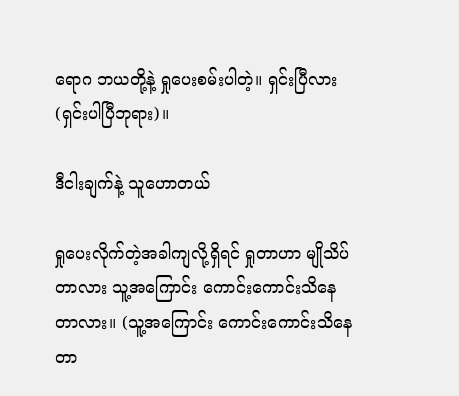ရောဂ ဘယတို့နဲ့ ရှုပေးစမ်းပါတဲ့။ ရှင်းပြီလား (ရှင်းပါပြီဘုရား)။

ဒီငါးချက်နဲ့ သူဟောတယ်

ရှုပေးလိုက်တဲ့အခါကျလို့ရှိရင် ရှုတာဟာ မျိုသိပ်တာလား သူ့အကြောင်း ကောင်းကောင်းသိနေတာလား။ (သူ့အကြောင်း ကောင်းကောင်းသိနေတာ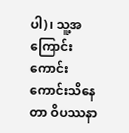ပါ)၊ သူ့အကြောင်း ကောင်းကောင်းသိနေတာ ဝိပဿနာ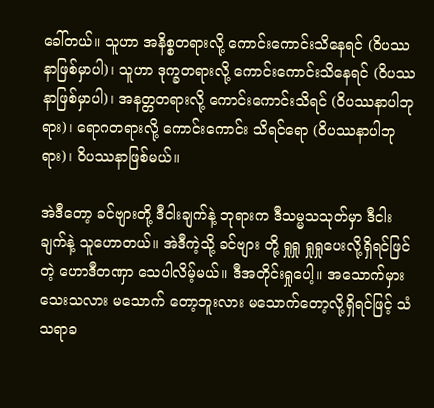ခေါ်တယ်။ သူဟာ အနိစ္စတရားလို့ ကောင်းကောင်းသိနေရင် (ဝိပဿနာဖြစ်မှာပါ)၊ သူဟာ ဒုက္ခတရားလို့ ကောင်းကောင်းသိနေရင် (ဝိပဿနာဖြစ်မှာပါ)၊ အနတ္တတရားလို့ ကောင်းကောင်းသိရင် (ဝိပဿနာပါဘုရား)၊ ရောဂတရားလို့ ကောင်းကောင်း သိရင်ရော (ဝိပဿနာပါဘုရား)၊ ဝိပဿနာဖြစ်မယ်။

အဲဒီတော့ ခင်ဗျားတို့ ဒီငါးချက်နဲ့ ဘုရားက ဒီသမ္မသသုတ်မှာ ဒီငါးချက်နဲ့ သူဟောတယ်။ အဲဒီကဲ့သို့ ခင်ဗျား တို့ ရှုရှု ရှုရှုပေးလို့ရှိရင်ဖြင်တဲ့ ဟောဒီတဏှာ သေပါလိမ့်မယ်။ ဒီအတိုင်းရှုပေါ့။ အသောက်မှားသေးသလား မသောက် တော့ဘူးလား မသောက်တော့လို့ရှိရင်ဖြင့် သံသရာခ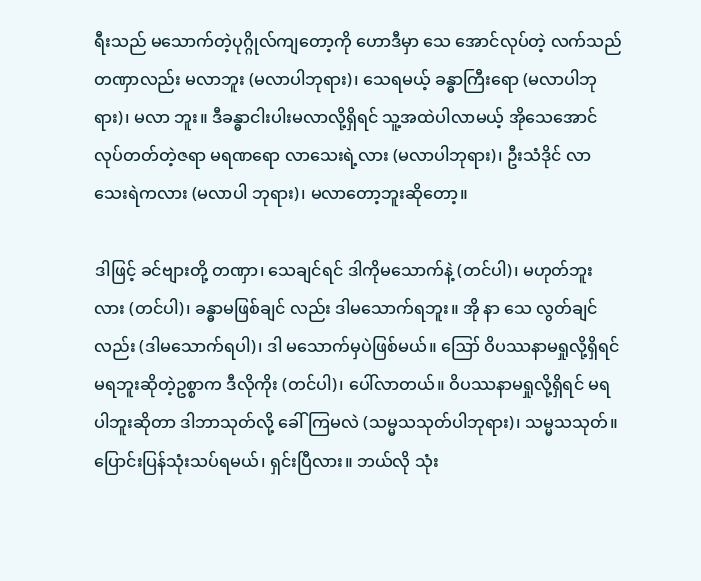ရီးသည် မသောက်တဲ့ပုဂ္ဂိုလ်ကျတော့ကို ဟောဒီမှာ သေ အောင်လုပ်တဲ့ လက်သည်တဏှာလည်း မလာဘူး (မလာပါဘုရား)၊ သေရမယ့် ခန္ဓာကြီးရော (မလာပါဘုရား)၊ မလာ ဘူး။ ဒီခန္ဓာငါးပါးမလာလို့ရှိရင် သူ့အထဲပါလာမယ့် အိုသေအောင် လုပ်တတ်တဲ့ဇရာ မရဏရော လာသေးရဲ့လား (မလာပါဘုရား)၊ ဦးသံဒိုင် လာသေးရဲကလား (မလာပါ ဘုရား)၊ မလာတော့ဘူးဆိုတော့။

ဒါဖြင့် ခင်ဗျားတို့ တဏှာ၊ သေချင်ရင် ဒါကိုမသောက်နဲ့ (တင်ပါ)၊ မဟုတ်ဘူးလား (တင်ပါ)၊ ခန္ဓာမဖြစ်ချင် လည်း ဒါမသောက်ရဘူး။ အို နာ သေ လွတ်ချင်လည်း (ဒါမသောက်ရပါ)၊ ဒါ မသောက်မှပဲဖြစ်မယ်။ ဪ ဝိပဿနာမရှုလို့ရှိရင် မရဘူးဆိုတဲ့ဥစ္စာက ဒီလိုကိုး (တင်ပါ)၊ ပေါ်လာတယ်။ ဝိပဿနာမရှုလို့ရှိရင် မရပါဘူးဆိုတာ ဒါဘာသုတ်လို့ ခေါ်ကြမလဲ (သမ္မသသုတ်ပါဘုရား)၊ သမ္မသသုတ်။ ပြောင်းပြန်သုံးသပ်ရမယ်၊ ရှင်းပြီလား။ ဘယ်လို သုံး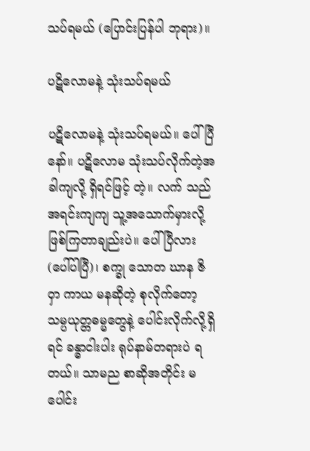သပ်ရမယ် (ပြောင်းပြန်ပါ ဘုရား)။

ပဋိလောမနဲ့ သုံးသပ်ရမယ်

ပဋိလောမနဲ့ သုံးသပ်ရမယ်။ ပေါ်ပြီနော်။ ပဋိလောမ သုံးသပ်လိုက်တဲ့အခါကျလို့ ရှိရင်ဖြင့် တဲ့။ လက် သည်အရင်းကျကျ သူ့အသောက်မှားလို့ ဖြစ်ကြတာချည်းပဲ။ ပေါ်ပြီလား (ပေါ်ပါပြီ)၊ စက္ခု သောတ ဃာန ဇိဝှာ ကာယ မနဆိုတဲ့ စုလိုက်တော့ သမ္ပယုတ္တဓမ္မတွေနဲ့ ပေါင်းလိုက်လို့ရှိရင် ခန္ဓာငါးပါး ရုပ်နာမ်တရားပဲ ရတယ်။ သာမည စာဆိုအတိုင်း မပေါင်း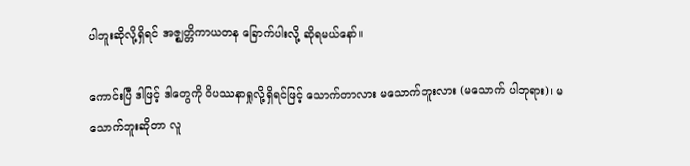ပါဘူးဆိုလို့ရှိရင် အဇ္ဈတ္တိကာယတန ခြောက်ပါးလို့ ဆိုရမယ်နော်။

ကောင်းပြီ ဒါဖြင့် ဒါတွေကို ဝိပဿနာရှုလို့ရှိရင်ဖြင့် သောက်တာလား မသောက်ဘူးလား (မသောက် ပါဘုရား)၊ မသောက်ဘူးဆိုတာ လူ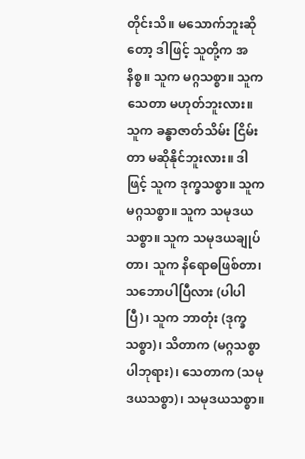တိုင်းသိ။ မသောက်ဘူးဆိုတော့ ဒါဖြင့် သူတို့က အနိစ္စ။ သူက မဂ္ဂသစ္စာ။ သူက သေတာ မဟုတ်ဘူးလား။ သူက ခန္ဓာဇာတ်သိမ်း ငြိမ်းတာ မဆိုနိုင်ဘူးလား။ ဒါဖြင့် သူက ဒုက္ခသစ္စာ။ သူက မဂ္ဂသစ္စာ။ သူက သမုဒယသစ္စာ။ သူက သမုဒယချုပ်တာ၊ သူက နိရောဓဖြစ်တာ၊ သဘောပါပြီလား (ပါပါပြီ)၊ သူက ဘာတုံး (ဒုက္ခသစ္စာ)၊ သိတာက (မဂ္ဂသစ္စာပါဘုရား)၊ သေတာက (သမုဒယသစ္စာ)၊ သမုဒယသစ္စာ။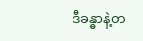ဒီခန္ဓာနဲ့တ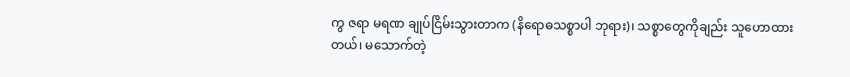ကွ ဇရာ မရဏ ချုပ်ငြိမ်းသွားတာက (နိရောဓသစ္စာပါ ဘုရား)၊ သစ္စာတွေကိုချည်း သူဟောထားတယ်၊ မသောက်တဲ့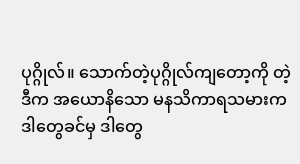ပုဂ္ဂိုလ်။ သောက်တဲ့ပုဂ္ဂိုလ်ကျတော့ကို တဲ့ ဒီက အယောနိသော မနသိကာရသမားက ဒါတွေခင်မှ ဒါတွေ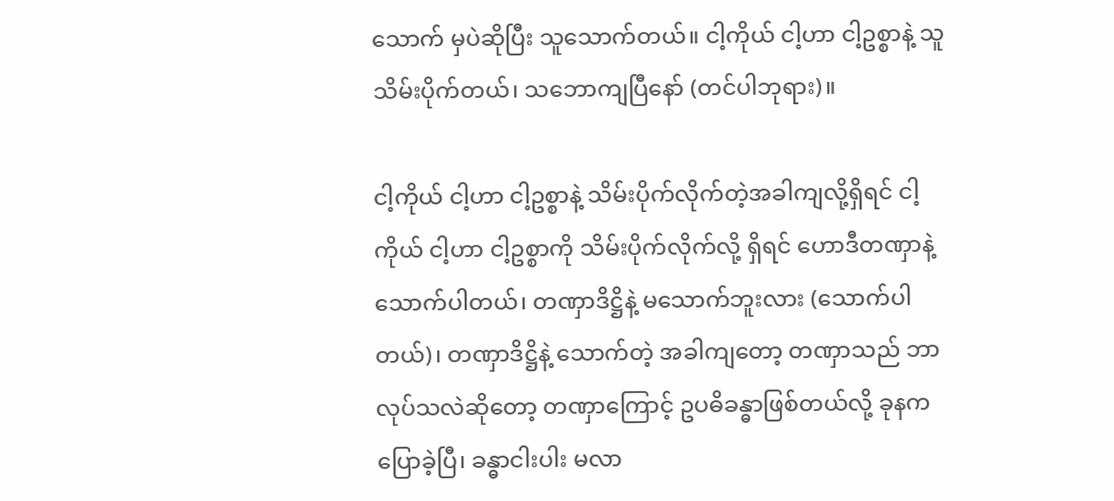သောက် မှပဲဆိုပြီး သူသောက်တယ်။ ငါ့ကိုယ် ငါ့ဟာ ငါ့ဥစ္စာနဲ့ သူသိမ်းပိုက်တယ်၊ သဘောကျပြီနော် (တင်ပါဘုရား)။

ငါ့ကိုယ် ငါ့ဟာ ငါ့ဥစ္စာနဲ့ သိမ်းပိုက်လိုက်တဲ့အခါကျလို့ရှိရင် ငါ့ကိုယ် ငါ့ဟာ ငါ့ဥစ္စာကို သိမ်းပိုက်လိုက်လို့ ရှိရင် ဟောဒီတဏှာနဲ့ သောက်ပါတယ်၊ တဏှာဒိဋ္ဌိနဲ့ မသောက်ဘူးလား (သောက်ပါတယ်)၊ တဏှာဒိဋ္ဌိနဲ့ သောက်တဲ့ အခါကျတော့ တဏှာသည် ဘာလုပ်သလဲဆိုတော့ တဏှာကြောင့် ဥပဓိခန္ဓာဖြစ်တယ်လို့ ခုနက ပြောခဲ့ပြီ၊ ခန္ဓာငါးပါး မလာ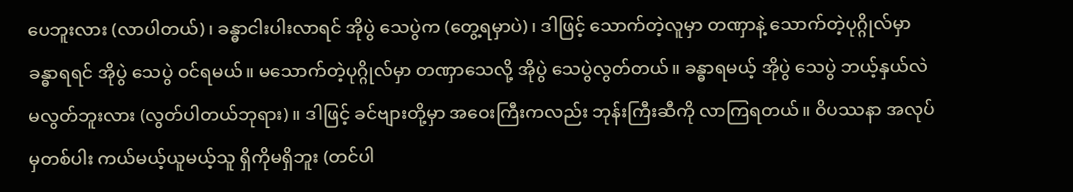ပေဘူးလား (လာပါတယ်)၊ ခန္ဓာငါးပါးလာရင် အိုပွဲ သေပွဲက (တွေ့ရမှာပဲ)၊ ဒါဖြင့် သောက်တဲ့လူမှာ တဏှာနဲ့ သောက်တဲ့ပုဂ္ဂိုလ်မှာ ခန္ဓာရရင် အိုပွဲ သေပွဲ ဝင်ရမယ်။ မသောက်တဲ့ပုဂ္ဂိုလ်မှာ တဏှာသေလို့ အိုပွဲ သေပွဲလွတ်တယ်။ ခန္ဓာရမယ့် အိုပွဲ သေပွဲ ဘယ့်နှယ်လဲ မလွတ်ဘူးလား (လွတ်ပါတယ်ဘုရား)။ ဒါဖြင့် ခင်ဗျားတို့မှာ အဝေးကြီးကလည်း ဘုန်းကြီးဆီကို လာကြရတယ်။ ဝိပဿနာ အလုပ်မှတစ်ပါး ကယ်မယ့်ယူမယ့်သူ ရှိကိုမရှိဘူး (တင်ပါ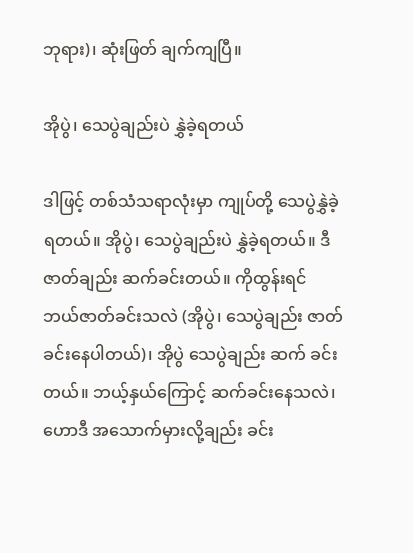ဘုရား)၊ ဆုံးဖြတ် ချက်ကျပြီ။

အိုပွဲ၊ သေပွဲချည်းပဲ နွှဲခဲ့ရတယ်

ဒါဖြင့် တစ်သံသရာလုံးမှာ ကျုပ်တို့ သေပွဲနွှဲခဲ့ရတယ်။ အိုပွဲ၊ သေပွဲချည်းပဲ နွှဲခဲ့ရတယ်။ ဒီဇာတ်ချည်း ဆက်ခင်းတယ်။ ကိုထွန်းရင် ဘယ်ဇာတ်ခင်းသလဲ (အိုပွဲ၊ သေပွဲချည်း ဇာတ်ခင်းနေပါတယ်)၊ အိုပွဲ သေပွဲချည်း ဆက် ခင်းတယ်။ ဘယ့်နှယ်ကြောင့် ဆက်ခင်းနေသလဲ၊ ဟောဒီ အသောက်မှားလို့ချည်း ခင်း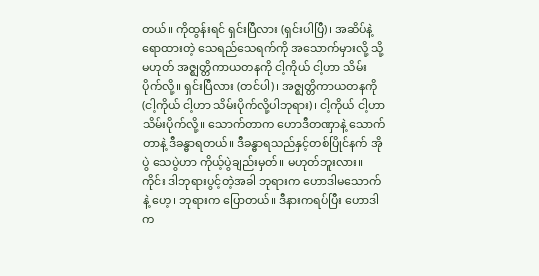တယ်။ ကိုထွန်းရင် ရှင်းပြီလား (ရှင်းပါပြီ)၊ အဆိပ်နဲ့ရောထားတဲ့ သေရည်သေရက်ကို အသောက်မှားလို့ သို့မဟုတ် အဇ္ဈတ္တိကာယတနကို ငါ့ကိုယ် ငါ့ဟာ သိမ်းပိုက်လို့။ ရှင်းပြီလား (တင်ပါ)၊ အဇ္ဈတ္တိကာယတနကို (ငါ့ကိုယ် ငါ့ဟာ သိမ်းပိုက်လို့ပါဘုရား)၊ ငါ့ကိုယ် ငါ့ဟာ သိမ်းပိုက်လို့။ သောက်တာက ဟောဒီတဏှာနဲ့ သောက်တာနဲ့ ဒီခန္ဓာရတယ်။ ဒီခန္ဓာရသည်နှင့်တစ်ပြိုင်နက် အိုပွဲ သေပွဲဟာ ကိုယ့်ပွဲချည်းမှတ်။ မဟုတ်ဘူးလား။ ကိုင်း ဒါဘုရားပွင့်တဲ့အခါ ဘုရားက ဟောဒါမသောက်နဲ့ ဟေ့၊ ဘုရားက ပြောတယ်။ ဒီနားကရပ်ပြီး ဟောဒါက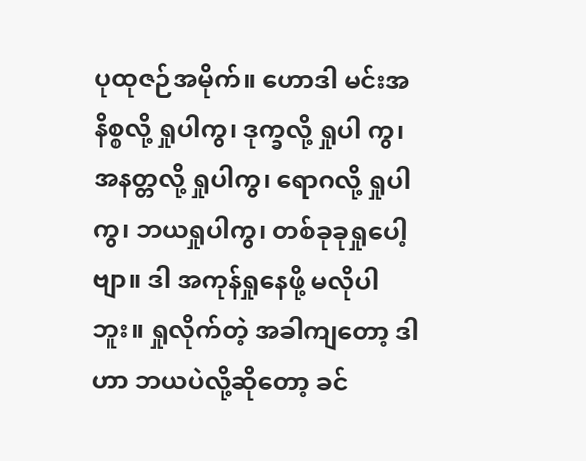ပုထုဇဉ်အမိုက်။ ဟောဒါ မင်းအနိစ္စလို့ ရှုပါကွ၊ ဒုက္ခလို့ ရှုပါ ကွ၊ အနတ္တလို့ ရှုပါကွ၊ ရောဂလို့ ရှုပါကွ၊ ဘယရှုပါကွ၊ တစ်ခုခုရှုပေါ့ဗျာ။ ဒါ အကုန်ရှုနေဖို့ မလိုပါဘူး။ ရှုလိုက်တဲ့ အခါကျတော့ ဒါဟာ ဘယပဲလို့ဆိုတော့ ခင်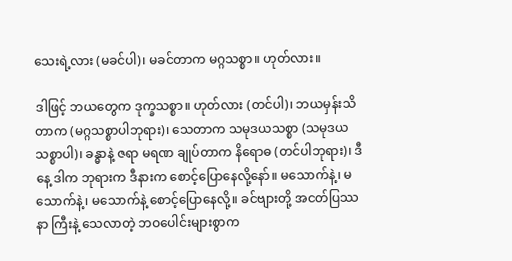သေးရဲ့လား (မခင်ပါ)၊ မခင်တာက မဂ္ဂသစ္စာ။ ဟုတ်လား။

ဒါဖြင့် ဘယတွေက ဒုက္ခသစ္စာ။ ဟုတ်လား (တင်ပါ)၊ ဘယမှန်းသိတာက (မဂ္ဂသစ္စာပါဘုရား)၊ သေတာက သမုဒယသစ္စာ (သမုဒယသစ္စာပါ)၊ ခန္ဓာနဲ့ ဇရာ မရဏ ချုပ်တာက နိရောဓ (တင်ပါဘုရား)၊ ဒီနေ့ ဒါက ဘုရားက ဒီနားက စောင့်ပြောနေလို့နော်။ မသောက်နဲ့၊ မသောက်နဲ့၊ မသောက်နဲ့ စောင့်ပြောနေလို့။ ခင်ဗျားတို့ အငတ်ပြဿနာ ကြီးနဲ့ သေလာတဲ့ ဘဝပေါင်းများစွာက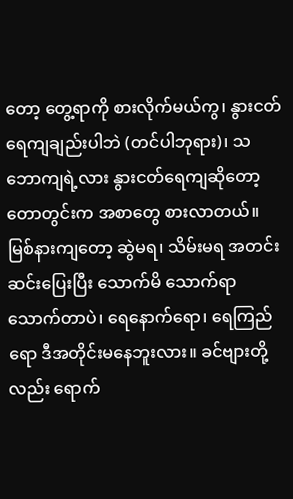တော့ တွေ့ရာကို စားလိုက်မယ်ကွ၊ နွားငတ်ရေကျချည်းပါဘဲ (တင်ပါဘုရား)၊ သဘောကျရဲ့လား နွားငတ်ရေကျဆိုတော့ တောတွင်းက အစာတွေ စားလာတယ်။ မြစ်နားကျတော့ ဆွဲမရ၊ သိမ်းမရ အတင်းဆင်းပြေးပြီး သောက်မိ သောက်ရာ သောက်တာပဲ၊ ရေနောက်ရော၊ ရေကြည်ရော ဒီအတိုင်းမနေဘူးလား။ ခင်ဗျားတို့လည်း ရောက်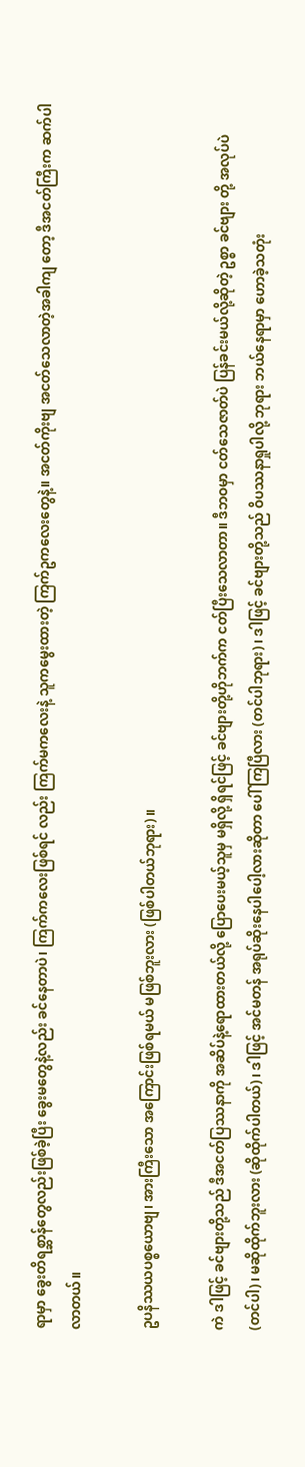ရာမှာ ခွေးတိရစ္ဆာန်တွေလည်းဖြစ်ခဲ့ပြီး ခွေးမတွေနဲ့လည်း ခင်နေတာပဲ၊ ကြက်ကလေးဖြစ်ရင် လည်း ကြက်မကလေးနဲ့ သူကမွေးထားတဲ့ ကြက်ဥကလေးတွေနဲ့။ အငတ်ကိုးဗျ အငတ်သေလာတဲ့အခါကျ တော့ ဒီအငတ်ကြီးက ဆက်ပါလာတယ်။

ဥပနိဿယပစ္စယောဗျ၊ အားကြီးသော အကြောင်းဖြစ်ရမယ် မဖြစ်ဘူးလား (ဖြစ်ပါတယ်ဘုရား)။

ကဲ ဒါဖြင့် ခင်ဗျားတို့သည် ဒီအငတ်ပြဿနာကို အဆိပ်နဲ့ရောထားတယ်လို့ ပြောပေးမယ့်သူမှ မရှိလို့ ရှိရင်ဖြင့် ခင်ဗျားတို့ဟိုဘက်က ငတ်ပြီးသေလာတာ။ ဒီဘဝမှာ ငတ်သေဇာတ်ပဲ ပြန်ခင်းမယ်လို့ဆိုတဲ့ ဥစ္စာ ခင်ဗျား တို့ အလုပ်ပဲ (တင်ပါ)၊ မဆိုထိုက်ဘူးလား (ဆိုထိုက်ပါတယ်)၊ ဒါဖြင့် အင်မတန် အရုပ်ဆိုးနေပါပေါ့လားဆိုတာ ပေါ် ကြပြီလား (တင်ပါဘုရား)၊ ဒါဖြင့် ခင်ဗျားတို့သည် ဝိပဿနာရှုပါလို့ ဘုရား ဘယ်နေရာမှာ ဟောခဲ့သတုံး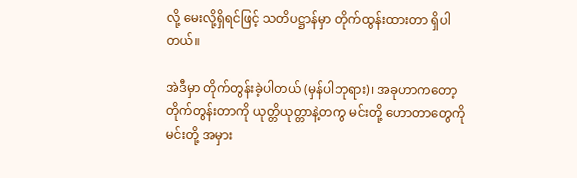လို့ မေးလို့ရှိရင်ဖြင့် သတိပဋ္ဌာန်မှာ တိုက်ထွန်းထားတာ ရှိပါတယ်။

အဲဒီမှာ တိုက်တွန်းခဲ့ပါတယ် (မှန်ပါဘုရား)၊ အခုဟာကတော့ တိုက်တွန်းတာကို ယုတ္တိယုတ္တာနဲ့တကွ မင်းတို့ ဟောတာတွေကို မင်းတို့ အမှား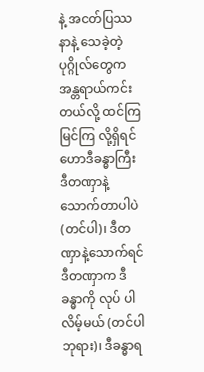နဲ့ အငတ်ပြဿနာနဲ့ သေခဲ့တဲ့ ပုဂ္ဂိုလ်တွေက အန္တရာယ်ကင်းတယ်လို့ ထင်ကြ မြင်ကြ လို့ရှိရင် ဟောဒီခန္ဓာကြီး ဒီတဏှာနဲ့ သောက်တာပါပဲ (တင်ပါ)၊ ဒီတဏှာနဲ့သောက်ရင် ဒီတဏှာက ဒီခန္ဓာကို လုပ် ပါလိမ့်မယ် (တင်ပါဘုရား)၊ ဒီခန္ဓာရ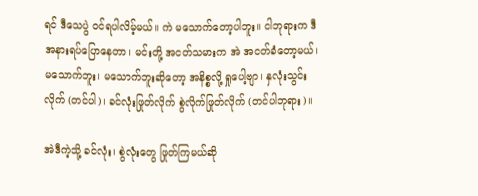ရင် ဒီသေပွဲ ဝင်ရပါလိမ့်မယ်။ ကဲ မသောက်တော့ပါဘူး။ ငါဘုရားက ဒီအနားရပ်ပြောနေတာ၊ မင်းတို့ အငတ်သမားက အဲ အငတ်ခံတော့မယ်၊ မသောက်ဘူး၊ မသောက်ဘူးဆိုတော့ အနိစ္စလို့ ရှုပေါ့ဗျာ၊ နှလုံးသွင်းလိုက် (တင်ပါ)၊ ခင်လုံးဖြုတ်လိုက် စွဲလိုက်ဖြုတ်လိုက် (တင်ပါဘုရား)။

အဲဒီကဲ့သို့ ခင်လုံး၊ စွဲလုံးတွေ ဖြုတ်ကြမယ်ဆို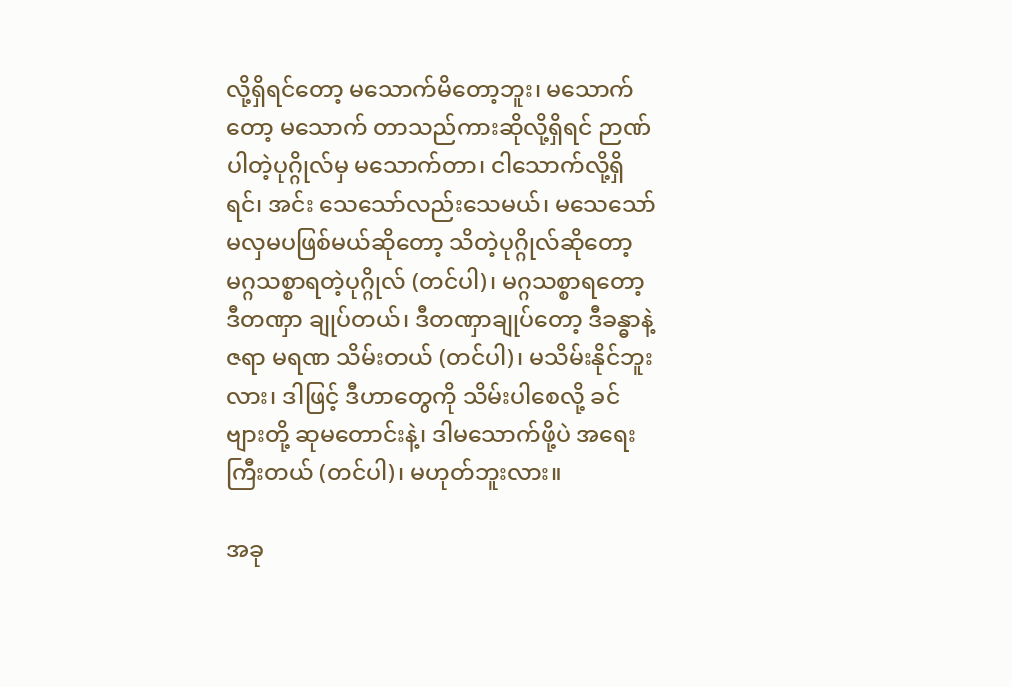လို့ရှိရင်တော့ မသောက်မိတော့ဘူး၊ မသောက်တော့ မသောက် တာသည်ကားဆိုလို့ရှိရင် ဉာဏ်ပါတဲ့ပုဂ္ဂိုလ်မှ မသောက်တာ၊ ငါသောက်လို့ရှိရင်၊ အင်း သေသော်လည်းသေမယ်၊ မသေသော် မလှမပဖြစ်မယ်ဆိုတော့ သိတဲ့ပုဂ္ဂိုလ်ဆိုတော့ မဂ္ဂသစ္စာရတဲ့ပုဂ္ဂိုလ် (တင်ပါ)၊ မဂ္ဂသစ္စာရတော့ ဒီတဏှာ ချုပ်တယ်၊ ဒီတဏှာချုပ်တော့ ဒီခန္ဓာနဲ့ ဇရာ မရဏ သိမ်းတယ် (တင်ပါ)၊ မသိမ်းနိုင်ဘူးလား၊ ဒါဖြင့် ဒီဟာတွေကို သိမ်းပါစေလို့ ခင်ဗျားတို့ ဆုမတောင်းနဲ့၊ ဒါမသောက်ဖို့ပဲ အရေးကြီးတယ် (တင်ပါ)၊ မဟုတ်ဘူးလား။

အခု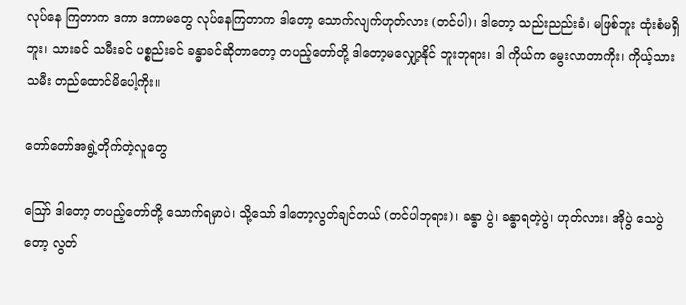လုပ်နေ ကြတာက ဒကာ ဒကာမတွေ လုပ်နေကြတာက ဒါတော့ သောက်လျက်ဟုတ်လား (တင်ပါ)၊ ဒါတော့ သည်းညည်းခံ၊ မဖြစ်ဘူး ထုံးစံမရှိဘူး၊ သားခင် သမီးခင် ပစ္စည်းခင် ခန္ဓာခင်ဆိုတာတော့ တပည့်တော်တို့ ဒါတော့မလျှော့နိုင် ဘူးဘုရား၊ ဒါ ကိုယ်က မွေးလာတာကိုး၊ ကိုယ့်သားသမီး တည်ထောင်မိပေါ့ကိုး။

တော်တော်အရွဲ့တိုက်တဲ့လူတွေ

ဪ ဒါတော့ တပည့်တော်တို့ သောက်ရမှာပဲ၊ သို့သော် ဒါတော့လွတ်ချင်တယ် (တင်ပါဘုရား)၊ ခန္ဓာ ပွဲ၊ ခန္ဓာရတဲ့ပွဲ၊ ဟုတ်လား၊ အိုပွဲ သေပွဲတော့ လွတ်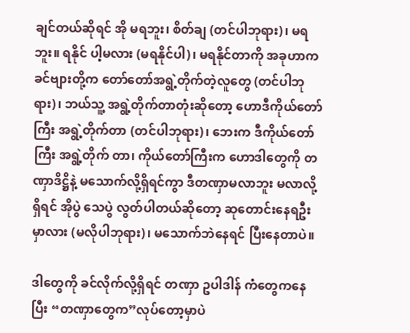ချင်တယ်ဆိုရင် အို မရဘူး၊ စိတ်ချ (တင်ပါဘုရား)၊ မရဘူး။ ရနိုင် ပါ့မလား (မရနိုင်ပါ)၊ မရနိုင်တာကို အခုဟာက ခင်ဗျားတို့က တော်တော်အရွဲ့တိုက်တဲ့လူတွေ (တင်ပါဘုရား)၊ ဘယ်သူ့ အရွဲ့တိုက်တာတုံးဆိုတော့ ဟောဒီကိုယ်တော်ကြီး အရွဲ့တိုက်တာ (တင်ပါဘုရား)၊ ဘေးက ဒီကိုယ်တော်ကြီး အရွဲ့တိုက် တာ၊ ကိုယ်တော်ကြီးက ဟောဒါတွေကို တဏှာဒိဋ္ဌိနဲ့ မသောက်လို့ရှိရင်ကွာ ဒီတဏှာမလာဘူး မလာလို့ရှိရင် အိုပွဲ သေပွဲ လွတ်ပါတယ်ဆိုတော့ ဆုတောင်းနေရဦးမှာလား (မလိုပါဘုရား)၊ မသောက်ဘဲနေရင် ပြီးနေတာပဲ။

ဒါတွေကို ခင်လိုက်လို့ရှိရင် တဏှာ ဥပါဒါန် ကံတွေကနေပြီး “တဏှာတွေက”လုပ်တော့မှာပဲ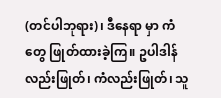(တင်ပါဘုရား)၊ ဒီနေရာ မှာ ကံတွေ ဖြုတ်ထားခဲ့ကြ။ ဥပါဒါန်လည်းဖြုတ်၊ ကံလည်းဖြုတ်၊ သူ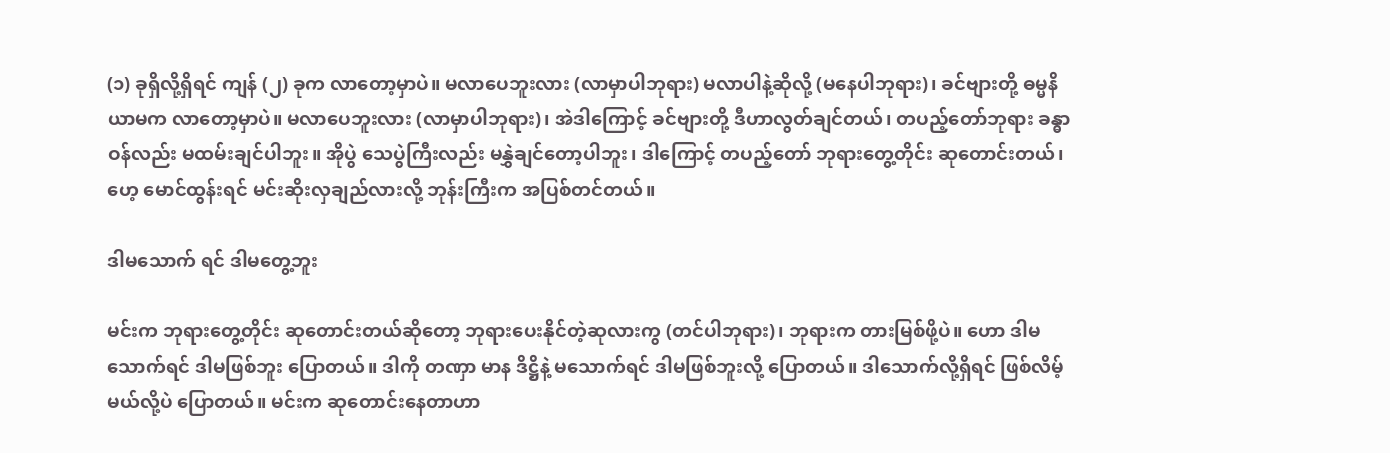(၁) ခုရှိလို့ရှိရင် ကျန် (၂) ခုက လာတော့မှာပဲ။ မလာပေဘူးလား (လာမှာပါဘုရား) မလာပါနဲ့ဆိုလို့ (မနေပါဘုရား)၊ ခင်ဗျားတို့ ဓမ္မနိယာမက လာတော့မှာပဲ။ မလာပေဘူးလား (လာမှာပါဘုရား)၊ အဲဒါကြောင့် ခင်ဗျားတို့ ဒီဟာလွတ်ချင်တယ်၊ တပည့်တော်ဘုရား ခန္ဓာဝန်လည်း မထမ်းချင်ပါဘူး။ အိုပွဲ သေပွဲကြီးလည်း မနွှဲချင်တော့ပါဘူး၊ ဒါကြောင့် တပည့်တော် ဘုရားတွေ့တိုင်း ဆုတောင်းတယ်၊ ဟေ့ မောင်ထွန်းရင် မင်းဆိုးလှချည်လားလို့ ဘုန်းကြီးက အပြစ်တင်တယ်။

ဒါမသောက် ရင် ဒါမတွေ့ဘူး

မင်းက ဘုရားတွေ့တိုင်း ဆုတောင်းတယ်ဆိုတော့ ဘုရားပေးနိုင်တဲ့ဆုလားကွ (တင်ပါဘုရား)၊ ဘုရားက တားမြစ်ဖို့ပဲ။ ဟော ဒါမသောက်ရင် ဒါမဖြစ်ဘူး ပြောတယ်။ ဒါကို တဏှာ မာန ဒိဋ္ဌိနဲ့ မသောက်ရင် ဒါမဖြစ်ဘူးလို့ ပြောတယ်။ ဒါသောက်လို့ရှိရင် ဖြစ်လိမ့်မယ်လို့ပဲ ပြောတယ်။ မင်းက ဆုတောင်းနေတာဟာ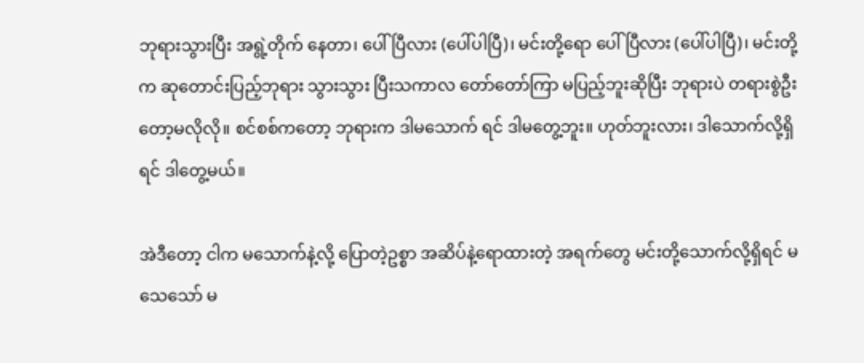ဘုရားသွားပြီး အရွဲ့တိုက် နေတာ၊ ပေါ်ပြီလား (ပေါ်ပါပြီ)၊ မင်းတို့ရော ပေါ်ပြီလား (ပေါ်ပါပြီ)၊ မင်းတို့က ဆုတောင်းပြည့်ဘုရား သွားသွား ပြီးသကာလ တော်တော်ကြာ မပြည့်ဘူးဆိုပြီး ဘုရားပဲ တရားစွဲဦးတော့မလိုလို။ စင်စစ်ကတော့ ဘုရားက ဒါမသောက် ရင် ဒါမတွေ့ဘူး။ ဟုတ်ဘူးလား၊ ဒါသောက်လို့ရှိရင် ဒါတွေ့မယ်။

အဲဒီတော့ ငါက မသောက်နဲ့လို့ ပြောတဲ့ဥစ္စာ အဆိပ်နဲ့ရောထားတဲ့ အရက်တွေ မင်းတို့သောက်လို့ရှိရင် မသေသော် မ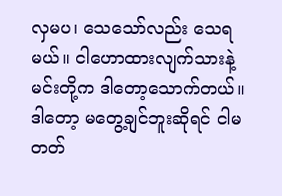လှမပ၊ သေသော်လည်း သေရမယ်။ ငါဟောထားလျက်သားနဲ့ မင်းတို့က ဒါတော့သောက်တယ်။ ဒါတော့ မတွေ့ချင်ဘူးဆိုရင် ငါမတတ်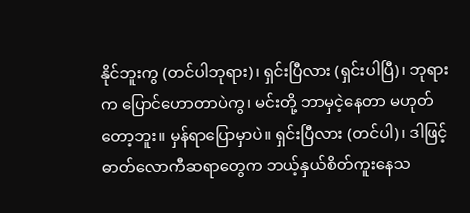နိုင်ဘူးကွ (တင်ပါဘုရား)၊ ရှင်းပြီလား (ရှင်းပါပြီ)၊ ဘုရားက ပြောင်ဟောတာပဲကွ၊ မင်းတို့ ဘာမှငဲ့နေတာ မဟုတ်တော့ဘူး။ မှန်ရာပြောမှာပဲ။ ရှင်းပြီလား (တင်ပါ)၊ ဒါဖြင့် ဓာတ်လောကီဆရာတွေက ဘယ့်နှယ်စိတ်ကူးနေသ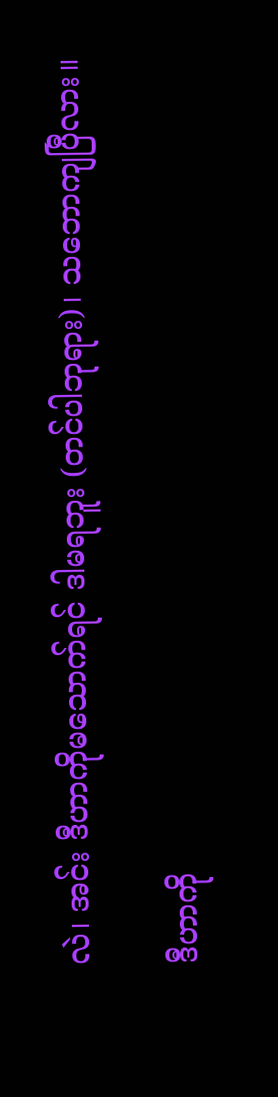လဲ၊ အင်း ဒီဟာကိုမသောက်ရင် ဒါမရဘူး (တင်ပါဘုရား)၊ သဘောကျပြီလား။

ဒီဟာကို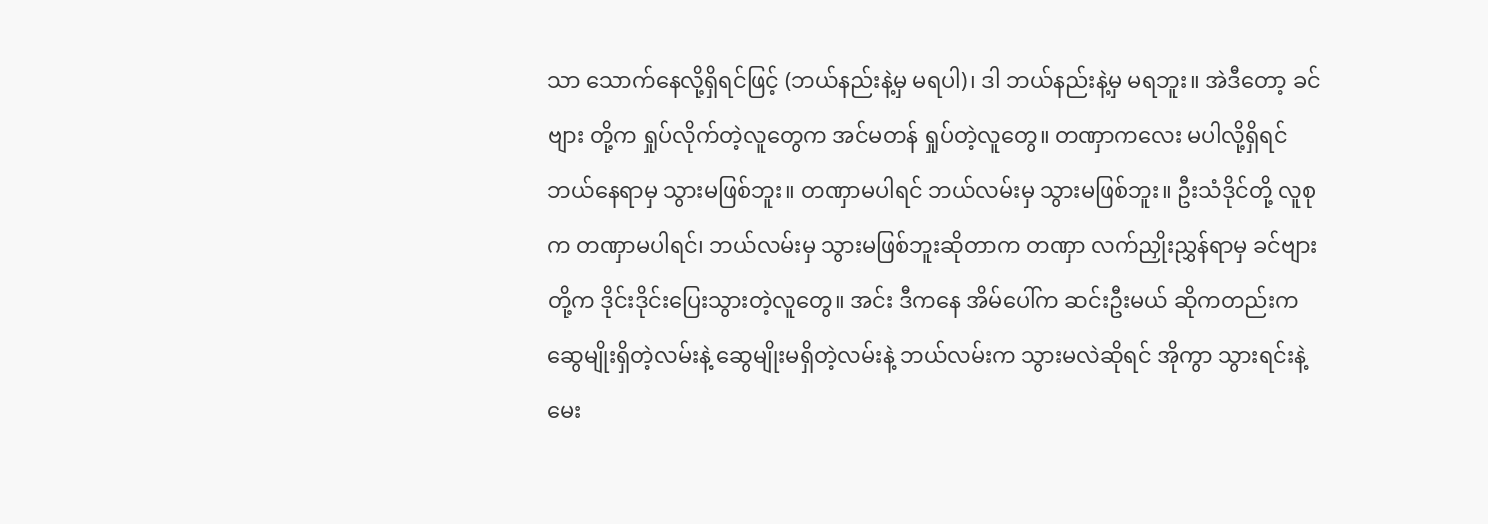သာ သောက်နေလို့ရှိရင်ဖြင့် (ဘယ်နည်းနဲ့မှ မရပါ)၊ ဒါ ဘယ်နည်းနဲ့မှ မရဘူး။ အဲဒီတော့ ခင်ဗျား တို့က ရှုပ်လိုက်တဲ့လူတွေက အင်မတန် ရှုပ်တဲ့လူတွေ။ တဏှာကလေး မပါလို့ရှိရင် ဘယ်နေရာမှ သွားမဖြစ်ဘူး။ တဏှာမပါရင် ဘယ်လမ်းမှ သွားမဖြစ်ဘူး။ ဦးသံဒိုင်တို့ လူစုက တဏှာမပါရင်၊ ဘယ်လမ်းမှ သွားမဖြစ်ဘူးဆိုတာက တဏှာ လက်ညှိုးညွှန်ရာမှ ခင်ဗျားတို့က ဒိုင်းဒိုင်းပြေးသွားတဲ့လူတွေ။ အင်း ဒီကနေ အိမ်ပေါ်က ဆင်းဦးမယ် ဆိုကတည်းက ဆွေမျိုးရှိတဲ့လမ်းနဲ့ ဆွေမျိုးမရှိတဲ့လမ်းနဲ့ ဘယ်လမ်းက သွားမလဲဆိုရင် အိုကွာ သွားရင်းနဲ့ မေး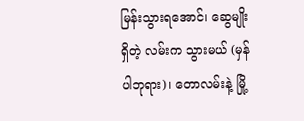မြန်းသွားရအောင်၊ ဆွေမျိုးရှိတဲ့ လမ်းက သွားမယ် (မှန်ပါဘုရား)၊ တောလမ်းနဲ့ မြို့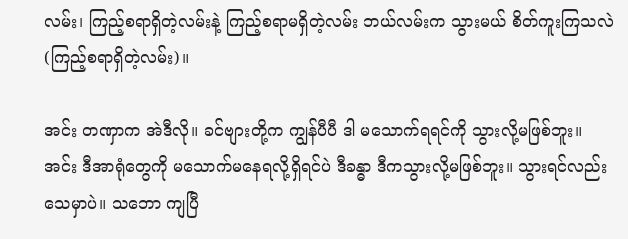လမ်း၊ ကြည့်စရာရှိတဲ့လမ်းနဲ့ ကြည့်စရာမရှိတဲ့လမ်း ဘယ်လမ်းက သွားမယ် စိတ်ကူးကြသလဲ (ကြည့်စရာရှိတဲ့လမ်း)။

အင်း တဏှာက အဲဒီလို။ ခင်ဗျားတို့က ကျွန်ပီပီ ဒါ မသောက်ရရင်ကို သွားလို့မဖြစ်ဘူး။ အင်း ဒီအာရုံတွေကို မသောက်မနေရလို့ရှိရင်ပဲ ဒီခန္ဓာ ဒီကသွားလို့မဖြစ်ဘူး။ သွားရင်လည်း သေမှာပဲ။ သဘော ကျပြီ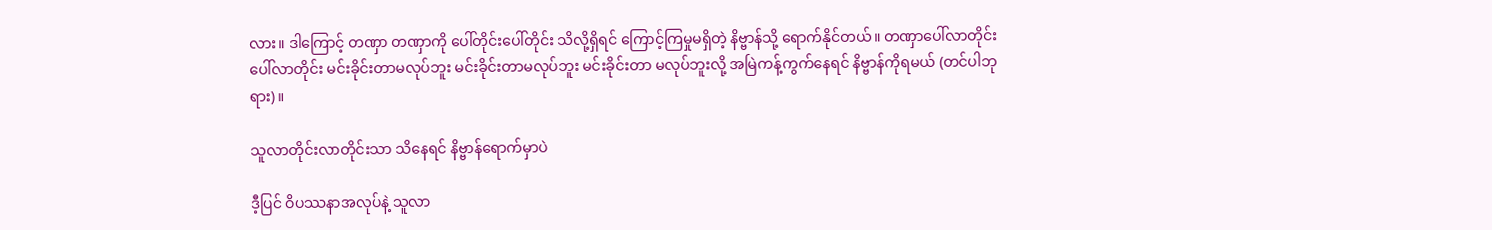လား။ ဒါကြောင့် တဏှာ တဏှာကို ပေါ်တိုင်းပေါ်တိုင်း သိလို့ရှိရင် ကြောင့်ကြမှုမရှိတဲ့ နိဗ္ဗာန်သို့ ရောက်နိုင်တယ်။ တဏှာပေါ်လာတိုင်း ပေါ်လာတိုင်း မင်းခိုင်းတာမလုပ်ဘူး မင်းခိုင်းတာမလုပ်ဘူး မင်းခိုင်းတာ မလုပ်ဘူးလို့ အမြဲကန့်ကွက်နေရင် နိဗ္ဗာန်ကိုရမယ် (တင်ပါဘုရား)။

သူလာတိုင်းလာတိုင်းသာ သိနေရင် နိဗ္ဗာန်ရောက်မှာပဲ

ဒီ့ပြင် ဝိပဿနာအလုပ်နဲ့ သူလာ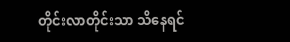တိုင်းလာတိုင်းသာ သိနေရင်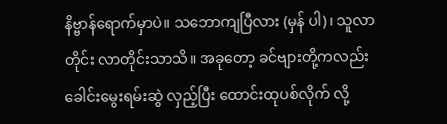နိဗ္ဗာန်ရောက်မှာပဲ။ သဘောကျပြီလား (မှန် ပါ)၊ သူလာတိုင်း လာတိုင်းသာသိ။ အခုတော့ ခင်ဗျားတို့ကလည်း ခေါင်းမွေးရမ်းဆွဲ လှည့်ပြီး ထောင်းထုပစ်လိုက် လို့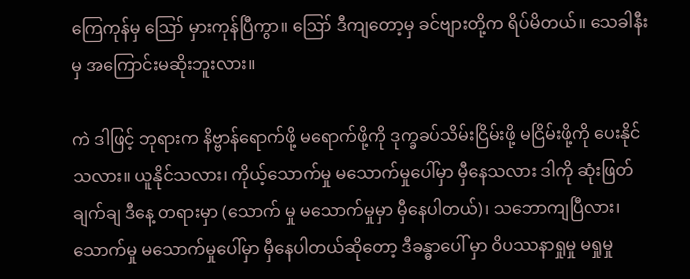ကြေကုန်မှ ဪ မှားကုန်ပြီကွာ။ ဪ ဒီကျတော့မှ ခင်ဗျားတို့က ရိပ်မိတယ်။ သေခါနီးမှ အကြောင်းမဆိုးဘူးလား။

ကဲ ဒါဖြင့် ဘုရားက နိဗ္ဗာန်ရောက်ဖို့ မရောက်ဖို့ကို ဒုက္ခခပ်သိမ်းငြိမ်းဖို့ မငြိမ်းဖို့ကို ပေးနိုင်သလား။ ယူနိုင်သလား၊ ကိုယ့်သောက်မှု မသောက်မှုပေါ်မှာ မှီနေသလား ဒါကို ဆုံးဖြတ်ချက်ချ ဒီနေ့ တရားမှာ (သောက် မှု မသောက်မှုမှာ မှီနေပါတယ်)၊ သဘောကျပြီလား၊ သောက်မှု မသောက်မှုပေါ်မှာ မှီနေပါတယ်ဆိုတော့ ဒီခန္ဓာပေါ် မှာ ဝိပဿနာရှုမှု မရှုမှု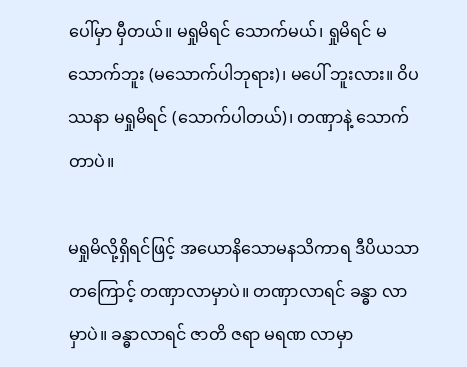ပေါ်မှာ မှီတယ်။ မရှုမိရင် သောက်မယ်၊ ရှုမိရင် မသောက်ဘူး (မသောက်ပါဘုရား)၊ မပေါ် ဘူးလား။ ဝိပဿနာ မရှုမိရင် (သောက်ပါတယ်)၊ တဏှာနဲ့ သောက်တာပဲ။

မရှုမိလို့ရှိရင်ဖြင့် အယောနိသောမနသိကာရ ဒီပိယသာတကြောင့် တဏှာလာမှာပဲ။ တဏှာလာရင် ခန္ဓာ လာမှာပဲ။ ခန္ဓာလာရင် ဇာတိ ဇရာ မရဏ လာမှာ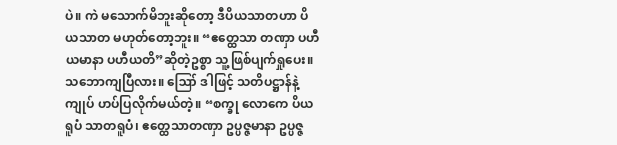ပဲ။ ကဲ မသောက်မိဘူးဆိုတော့ ဒီပိယသာတဟာ ပိယသာတ မဟုတ်တော့ဘူး။ “ဧတ္ထေသာ တဏှာ ပဟီယမာနာ ပဟီယတိ”ဆိုတဲ့ဥစ္စာ သူ့ဖြစ်ပျက်ရှုပေး။ သဘောကျပြီလား။ ဪ ဒါဖြင့် သတိပဋ္ဌာန်နဲ့ ကျုပ် ဟပ်ပြလိုက်မယ်တဲ့။ “စက္ခု လောကေ ပိယရူပံ သာတရူပံ၊ ဧတ္ထေသာတဏှာ ဥပ္ပဇ္ဇမာနာ ဥပ္ပဇ္ဇ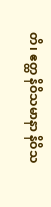တိ၊ ဧတ္ထ နိဝိသမာနာ နိဝိသ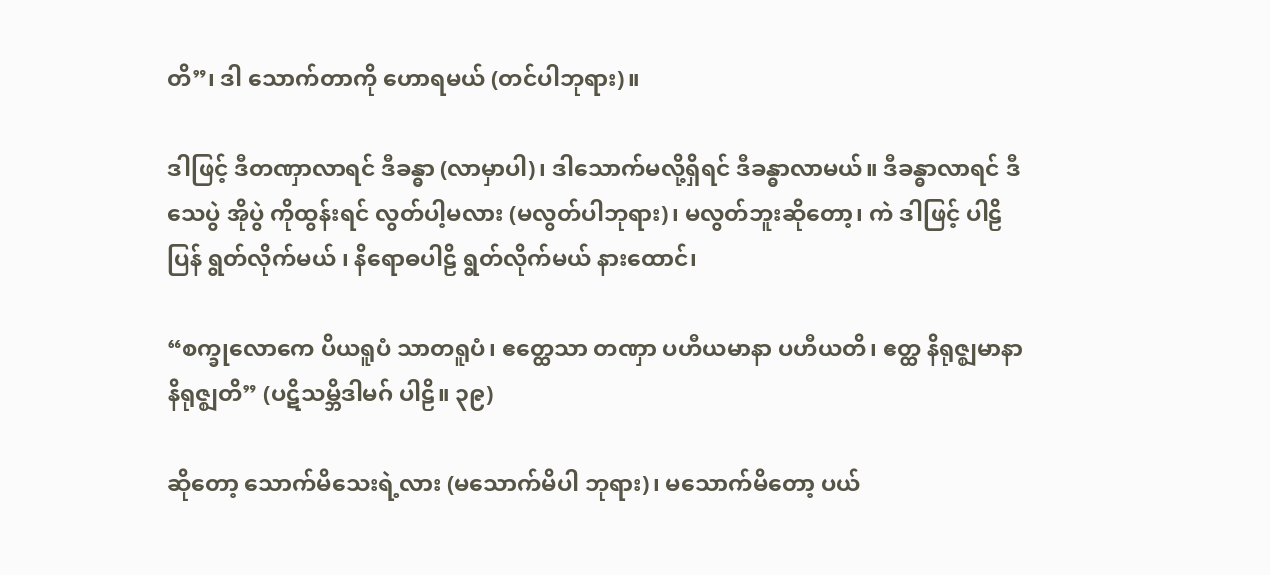တိ”၊ ဒါ သောက်တာကို ဟောရမယ် (တင်ပါဘုရား)။

ဒါဖြင့် ဒီတဏှာလာရင် ဒီခန္ဓာ (လာမှာပါ)၊ ဒါသောက်မလို့ရှိရင် ဒီခန္ဓာလာမယ်။ ဒီခန္ဓာလာရင် ဒီသေပွဲ အိုပွဲ ကိုထွန်းရင် လွတ်ပါ့မလား (မလွတ်ပါဘုရား)၊ မလွတ်ဘူးဆိုတော့၊ ကဲ ဒါဖြင့် ပါဠိပြန် ရွတ်လိုက်မယ် ၊ နိရောဓပါဠိ ရွတ်လိုက်မယ် နားထောင်၊

“စက္ခုလောကေ ပိယရူပံ သာတရူပံ၊ ဧတ္ထေသာ တဏှာ ပဟီယမာနာ ပဟီယတိ၊ ဧတ္ထ နိရုဇ္ဈမာနာ နိရုဇ္ဈတိ” (ပဋိသမ္ဘိဒါမဂ် ပါဠိ။ ၃၉)

ဆိုတော့ သောက်မိသေးရဲ့လား (မသောက်မိပါ ဘုရား)၊ မသောက်မိတော့ ပယ်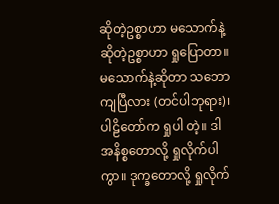ဆိုတဲ့ဥစ္စာဟာ မသောက်နဲ့ဆိုတဲ့ဥစ္စာဟာ ရှုပြောတာ။ မသောက်နဲ့ဆိုတာ သဘောကျပြီလား (တင်ပါဘုရား)၊ ပါဠိတော်က ရှုပါ တဲ့။ ဒါ အနိစ္စတောလို့ ရှုလိုက်ပါကွာ။ ဒုက္ခတောလို့ ရှုလိုက်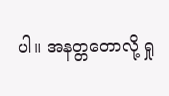ပါ။ အနတ္တတောလို့ ရှု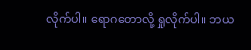လိုက်ပါ။ ရောဂတောလို့ ရှုလိုက်ပါ။ ဘယ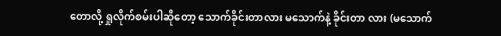တောလို့ ရှုလိုက်စမ်းပါဆိုတော့ သောက်ခိုင်းတာလား မသောက်နဲ့ ခိုင်းတာ လား (မသောက်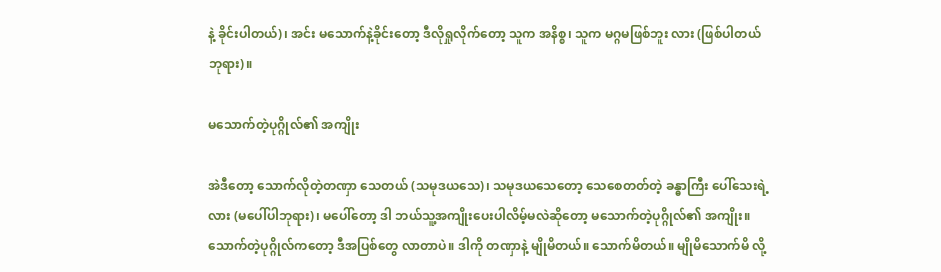နဲ့ ခိုင်းပါတယ်)၊ အင်း မသောက်နဲ့ခိုင်းတော့ ဒီလိုရှုလိုက်တော့ သူက အနိစ္စ၊ သူက မဂ္ဂမဖြစ်ဘူး လား (ဖြစ်ပါတယ်ဘုရား)။

မသောက်တဲ့ပုဂ္ဂိုလ်၏ အကျိုး

အဲဒီတော့ သောက်လိုတဲ့တဏှာ သေတယ် (သမုဒယသေ)၊ သမုဒယသေတော့ သေစေတတ်တဲ့ ခန္ဓာကြီး ပေါ်သေးရဲ့လား (မပေါ်ပါဘုရား)၊ မပေါ်တော့ ဒါ ဘယ်သူ့အကျိုးပေးပါလိမ့်မလဲဆိုတော့ မသောက်တဲ့ပုဂ္ဂိုလ်၏ အကျိုး။ သောက်တဲ့ပုဂ္ဂိုလ်ကတော့ ဒီအပြစ်တွေ လာတာပဲ။ ဒါကို တဏှာနဲ့ မျိုမိတယ်။ သောက်မိတယ်။ မျိုမိသောက်မိ လို့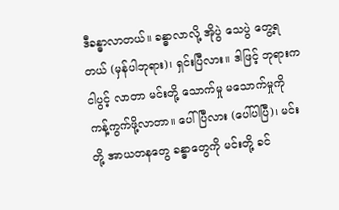ဒီခန္ဓာလာတယ်။ ခန္ဓာလာလို့ အိုပွဲ သေပွဲ တွေ့ရတယ် (မှန်ပါဘုရား)၊ ရှင်းပြီလား။ ဒါဖြင့် ဘုရားက ငါပွင့် လာတာ မင်းတို့ သောက်မှု မသောက်မှုကို ကန့်ကွက်ဖို့လာတာ။ ပေါ်ပြီလား (ပေါ်ပါပြီ)၊ မင်းတို့ အာယတနတွေ ခန္ဓာတွေကို မင်းတို့ ခင်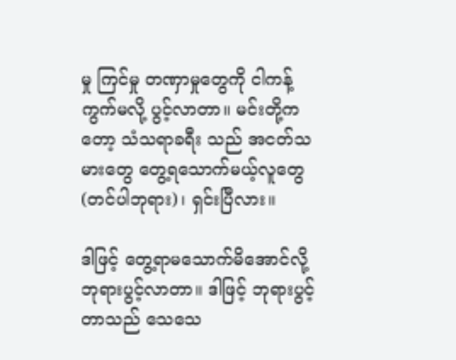မှု ကြင်မှု တဏှာမှုတွေကို ငါကန့်ကွက်မလို့ ပွင့်လာတာ။ မင်းတို့ကတော့ သံသရာခရီး သည် အငတ်သမားတွေ တွေ့ရသောက်မယ့်လူတွေ (တင်ပါဘုရား)၊ ရှင်းပြီလား။

ဒါဖြင့် တွေ့ရာမသောက်မိအောင်လို့ ဘုရားပွင့်လာတာ။ ဒါဖြင့် ဘုရားပွင့်တာသည် သေသေ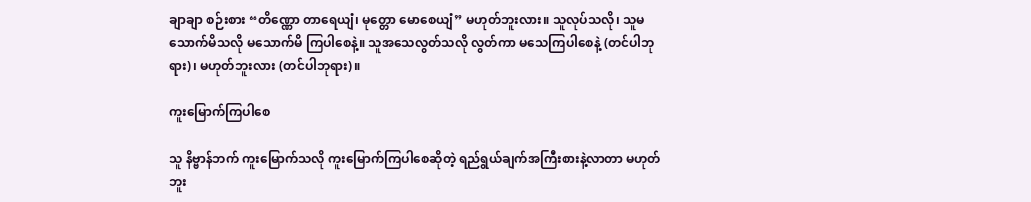ချာချာ စဉ်းစား “တိဏ္ဏော တာရေယျံ၊ မုတ္တော မောစေယျံ” မဟုတ်ဘူးလား။ သူလုပ်သလို၊ သူမသောက်မိသလို မသောက်မိ ကြပါစေနဲ့။ သူအသေလွတ်သလို လွတ်ကာ မသေကြပါစေနဲ့ (တင်ပါဘုရား)၊ မဟုတ်ဘူးလား (တင်ပါဘုရား)။

ကူးမြောက်ကြပါစေ

သူ နိဗ္ဗာန်ဘက် ကူးမြောက်သလို ကူးမြောက်ကြပါစေဆိုတဲ့ ရည်ရွယ်ချက်အကြီးစားနဲ့လာတာ မဟုတ် ဘူး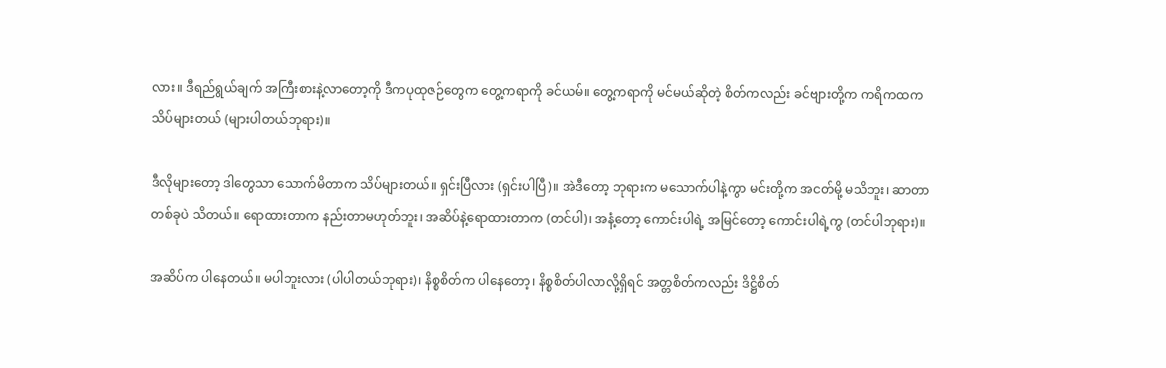လား။ ဒီရည်ရွယ်ချက် အကြီးစားနဲ့လာတော့ကို ဒီကပုထုဇဉ်တွေက တွေ့ကရာကို ခင်ယမ်။ တွေ့ကရာကို မင်မယ်ဆိုတဲ့ စိတ်ကလည်း ခင်ဗျားတို့က ကရိကထက သိပ်များတယ် (များပါတယ်ဘုရား)။

ဒီလိုများတော့ ဒါတွေသာ သောက်မိတာက သိပ်များတယ်။ ရှင်းပြီလား (ရှင်းပါပြီ)။ အဲဒီတော့ ဘုရားက မသောက်ပါနဲ့ကွာ မင်းတို့က အငတ်မို့ မသိဘူး၊ ဆာတာတစ်ခုပဲ သိတယ်။ ရောထားတာက နည်းတာမဟုတ်ဘူး၊ အဆိပ်နဲ့ရောထားတာက (တင်ပါ)၊ အနံ့တော့ ကောင်းပါရဲ့ အမြင်တော့ ကောင်းပါရဲ့ကွ (တင်ပါဘုရား)။

အဆိပ်က ပါနေတယ်။ မပါဘူးလား (ပါပါတယ်ဘုရား)၊ နိစ္စစိတ်က ပါနေတော့၊ နိစ္စစိတ်ပါလာလို့ရှိရင် အတ္တစိတ်ကလည်း ဒိဋ္ဌိစိတ်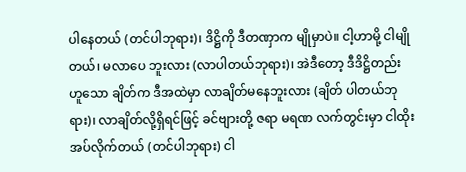ပါနေတယ် (တင်ပါဘုရား)၊ ဒိဋ္ဌိကို ဒီတဏှာက မျိုမှာပဲ။ ငါ့ဟာမို့ ငါမျိုတယ်၊ မလာပေ ဘူးလား (လာပါတယ်ဘုရား)၊ အဲဒီတော့ ဒီဒိဋ္ဌိတည်းဟူသော ချိတ်က ဒီအထဲမှာ လာချိတ်မနေဘူးလား (ချိတ် ပါတယ်ဘုရား)၊ လာချိတ်လို့ရှိရင်ဖြင့် ခင်ဗျားတို့ ဇရာ မရဏ လက်တွင်းမှာ ငါထိုးအပ်လိုက်တယ် (တင်ပါဘုရား) ငါ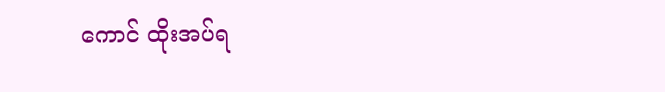ကောင် ထိုးအပ်ရ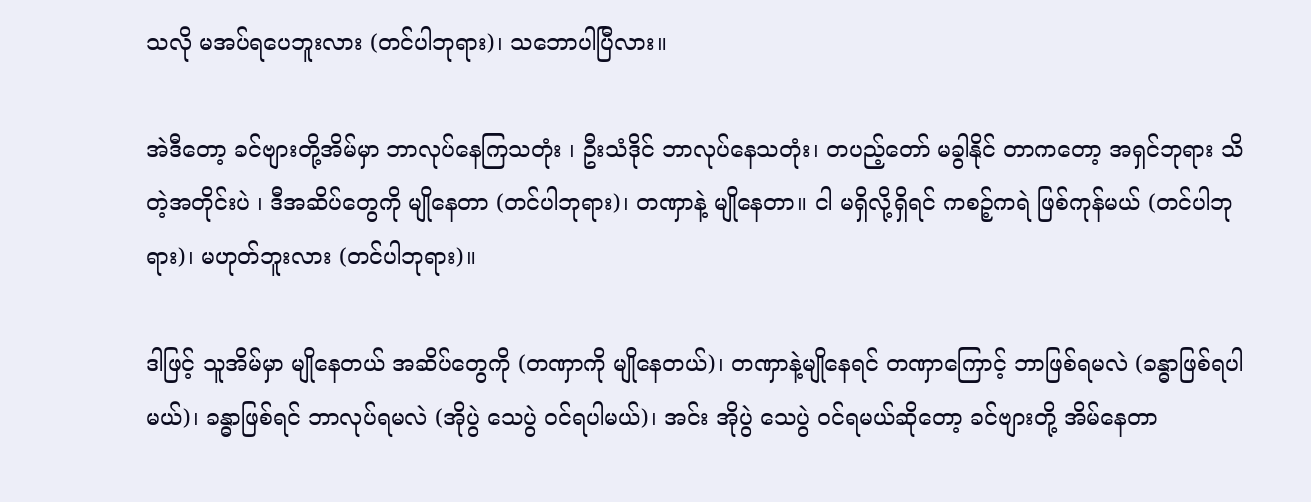သလို မအပ်ရပေဘူးလား (တင်ပါဘုရား)၊ သဘောပါပြီလား။

အဲဒီတော့ ခင်ဗျားတို့အိမ်မှာ ဘာလုပ်နေကြသတုံး ၊ ဦးသံဒိုင် ဘာလုပ်နေသတုံး၊ တပည့်တော် မခွါနိုင် တာကတော့ အရှင်ဘုရား သိတဲ့အတိုင်းပဲ ၊ ဒီအဆိပ်တွေကို မျိုနေတာ (တင်ပါဘုရား)၊ တဏှာနဲ့ မျိုနေတာ။ ငါ မရှိလို့ရှိရင် ကစဉ့်ကရဲ ဖြစ်ကုန်မယ် (တင်ပါဘုရား)၊ မဟုတ်ဘူးလား (တင်ပါဘုရား)။

ဒါဖြင့် သူအိမ်မှာ မျိုနေတယ် အဆိပ်တွေကို (တဏှာကို မျိုနေတယ်)၊ တဏှာနဲ့မျိုနေရင် တဏှာကြောင့် ဘာဖြစ်ရမလဲ (ခန္ဓာဖြစ်ရပါမယ်)၊ ခန္ဓာဖြစ်ရင် ဘာလုပ်ရမလဲ (အိုပွဲ သေပွဲ ဝင်ရပါမယ်)၊ အင်း အိုပွဲ သေပွဲ ဝင်ရမယ်ဆိုတော့ ခင်ဗျားတို့ အိမ်နေတာ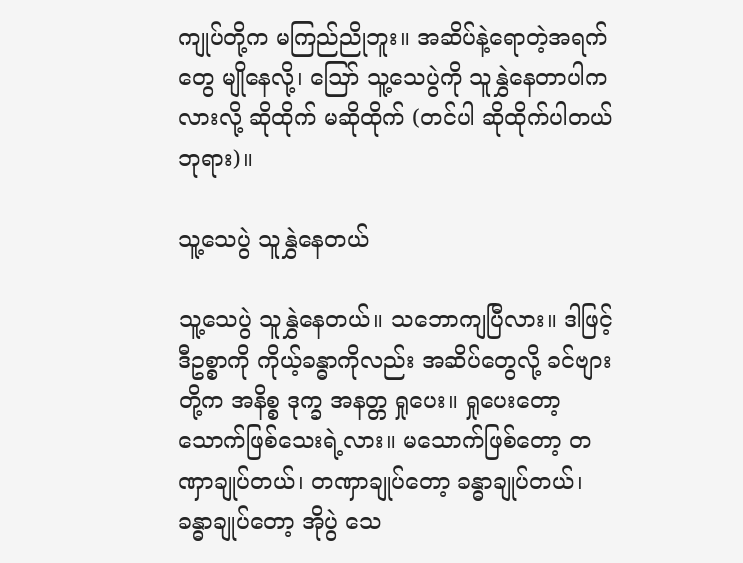ကျုပ်တို့က မကြည်ညိုဘူး။ အဆိပ်နဲ့ရောတဲ့အရက်တွေ မျိုနေလို့၊ ဪ သူ့သေပွဲကို သူနွှဲနေတာပါကလားလို့ ဆိုထိုက် မဆိုထိုက် (တင်ပါ ဆိုထိုက်ပါတယ်ဘုရား)။

သူ့သေပွဲ သူနွှဲနေတယ်

သူ့သေပွဲ သူနွှဲနေတယ်။ သဘောကျပြီလား။ ဒါဖြင့် ဒီဥစ္စာကို ကိုယ့်ခန္ဓာကိုလည်း အဆိပ်တွေလို့ ခင်ဗျား တို့က အနိစ္စ ဒုက္ခ အနတ္တ ရှုပေး။ ရှုပေးတော့ သောက်ဖြစ်သေးရဲ့လား။ မသောက်ဖြစ်တော့ တဏှာချုပ်တယ်၊ တဏှာချုပ်တော့ ခန္ဓာချုပ်တယ်၊ ခန္ဓာချုပ်တော့ အိုပွဲ သေ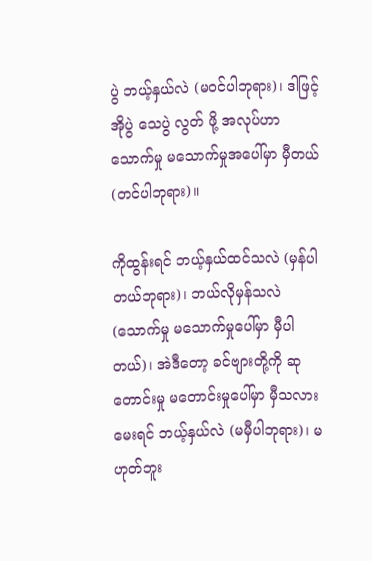ပွဲ ဘယ့်နှယ်လဲ (မဝင်ပါဘုရား)၊ ဒါဖြင့် အိုပွဲ သေပွဲ လွတ် ဖို့ အလုပ်ဟာ သောက်မှု မသောက်မှုအပေါ်မှာ မှီတယ် (တင်ပါဘုရား)။

ကိုထွန်းရင် ဘယ့်နှယ်ထင်သလဲ (မှန်ပါတယ်ဘုရား)၊ ဘယ်လိုမှန်သလဲ (သောက်မှု မသောက်မှုပေါ်မှာ မှီပါ တယ်)၊ အဲဒီတော့ ခင်ဗျားတို့ကို ဆုတောင်းမှု မတောင်းမှုပေါ်မှာ မှီသလားမေးရင် ဘယ့်နှယ်လဲ (မမှီပါဘုရား)၊ မဟုတ်ဘူး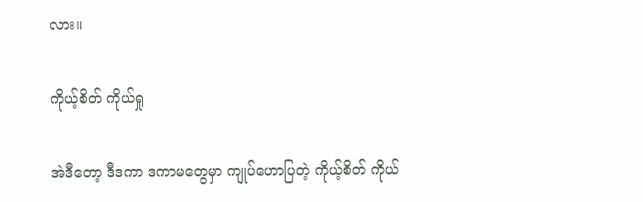လား။

ကိုယ့်စိတ် ကိုယ်ရှု

အဲဒီတော့ ဒီဒကာ ဒကာမတွေမှာ ကျုပ်ဟောပြတဲ့ ကိုယ့်စိတ် ကိုယ်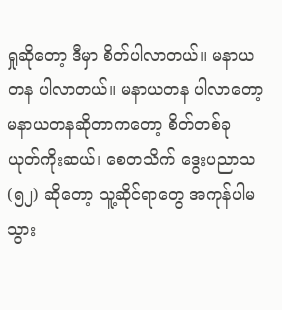ရှုဆိုတော့ ဒီမှာ စိတ်ပါလာတယ်။ မနာယတန ပါလာတယ်။ မနာယတန ပါလာတော့ မနာယတနဆိုတာကတော့ စိတ်တစ်ခု ယုတ်ကိုးဆယ်၊ စေတသိက် ဒွေးပညာသ (၅၂) ဆိုတော့ သူ့ဆိုင်ရာတွေ အကုန်ပါမသွား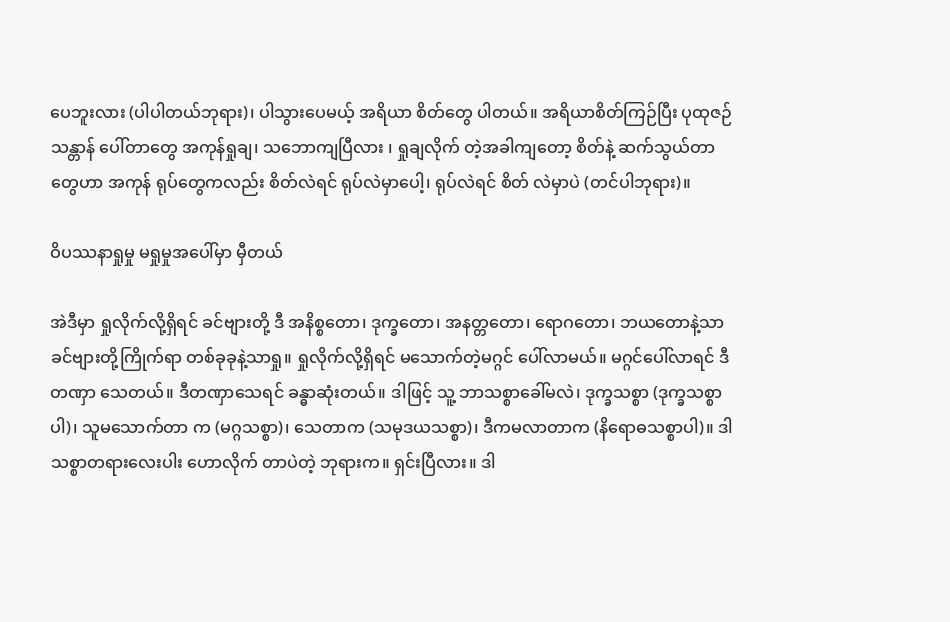ပေဘူးလား (ပါပါတယ်ဘုရား)၊ ပါသွားပေမယ့် အရိယာ စိတ်တွေ ပါတယ်။ အရိယာစိတ်ကြဉ်ပြီး ပုထုဇဉ်သန္တာန် ပေါ်တာတွေ အကုန်ရှုချ၊ သဘောကျပြီလား ၊ ရှုချလိုက် တဲ့အခါကျတော့ စိတ်နဲ့ ဆက်သွယ်တာတွေဟာ အကုန် ရုပ်တွေကလည်း စိတ်လဲရင် ရုပ်လဲမှာပေါ့၊ ရုပ်လဲရင် စိတ် လဲမှာပဲ (တင်ပါဘုရား)။

ဝိပဿနာရှုမှု မရှုမှုအပေါ်မှာ မှီတယ်

အဲဒီမှာ ရှုလိုက်လို့ရှိရင် ခင်ဗျားတို့ ဒီ အနိစ္စတော၊ ဒုက္ခတော၊ အနတ္တတော၊ ရောဂတော၊ ဘယတောနဲ့သာ ခင်ဗျားတို့ကြိုက်ရာ တစ်ခုခုနဲ့သာရှု။ ရှုလိုက်လို့ရှိရင် မသောက်တဲ့မဂ္ဂင် ပေါ်လာမယ်။ မဂ္ဂင်ပေါ်လာရင် ဒီတဏှာ သေတယ်။ ဒီတဏှာသေရင် ခန္ဓာဆုံးတယ်။ ဒါဖြင့် သူ့ ဘာသစ္စာခေါ်မလဲ၊ ဒုက္ခသစ္စာ (ဒုက္ခသစ္စာပါ)၊ သူမသောက်တာ က (မဂ္ဂသစ္စာ)၊ သေတာက (သမုဒယသစ္စာ)၊ ဒီကမလာတာက (နိရောဓသစ္စာပါ)။ ဒါ သစ္စာတရားလေးပါး ဟောလိုက် တာပဲတဲ့ ဘုရားက။ ရှင်းပြီလား။ ဒါ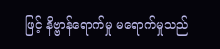ဖြင့် နိဗ္ဗာန်ရောက်မှု မရောက်မှုသည်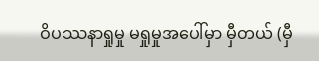ဝိပဿနာရှုမှု မရှုမှုအပေါ်မှာ မှီတယ် (မှီ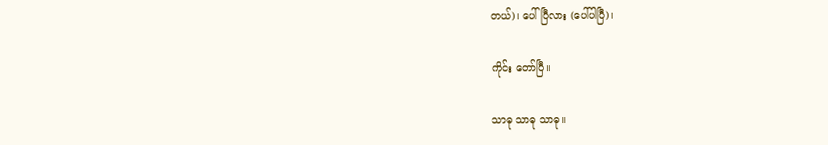တယ်)၊ ပေါ်ပြီလား (ပေါ်ပါပြီ)၊

ကိုင်း တော်ပြီ။

သာဓု သာဓု သာဓု။